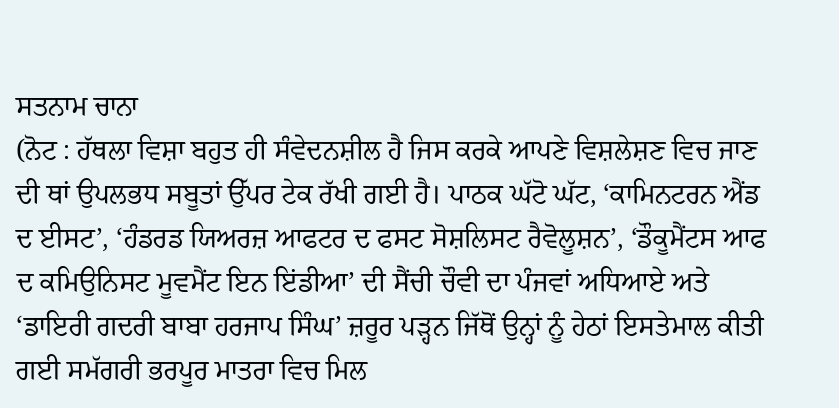ਸਤਨਾਮ ਚਾਨਾ
(ਨੋਟ : ਹੱਥਲਾ ਵਿਸ਼ਾ ਬਹੁਤ ਹੀ ਸੰਵੇਦਨਸ਼ੀਲ ਹੈ ਜਿਸ ਕਰਕੇ ਆਪਣੇ ਵਿਸ਼ਲੇਸ਼ਣ ਵਿਚ ਜਾਣ ਦੀ ਥਾਂ ਉਪਲਭਧ ਸਬੂਤਾਂ ਉੱਪਰ ਟੇਕ ਰੱਖੀ ਗਈ ਹੈ। ਪਾਠਕ ਘੱਟੋ ਘੱਟ, ‘ਕਾਮਿਨਟਰਨ ਐਂਡ ਦ ਈਸਟ’, ‘ਹੰਡਰਡ ਯਿਅਰਜ਼ ਆਫਟਰ ਦ ਫਸਟ ਸੋਸ਼ਲਿਸਟ ਰੈਵੋਲੂਸ਼ਨ’, ‘ਡੌਕੂਮੈਂਟਸ ਆਫ ਦ ਕਮਿਉਨਿਸਟ ਮੂਵਮੈਂਟ ਇਨ ਇਂਡੀਆ’ ਦੀ ਸੈਂਚੀ ਚੌਵੀ ਦਾ ਪੰਜਵਾਂ ਅਧਿਆਏ ਅਤੇ ‘ਡਾਇਰੀ ਗਦਰੀ ਬਾਬਾ ਹਰਜਾਪ ਸਿੰਘ’ ਜ਼ਰੂਰ ਪੜ੍ਹਨ ਜਿੱਥੋਂ ਉਨ੍ਹਾਂ ਨੂੰ ਹੇਠਾਂ ਇਸਤੇਮਾਲ ਕੀਤੀ ਗਈ ਸਮੱਗਰੀ ਭਰਪੂਰ ਮਾਤਰਾ ਵਿਚ ਮਿਲ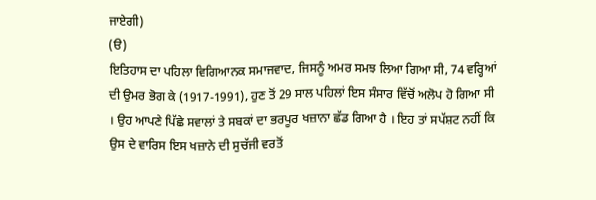ਜਾਏਗੀ)
(ੳ)
ਇਤਿਹਾਸ ਦਾ ਪਹਿਲਾ ਵਿਗਿਆਨਕ ਸਮਾਜਵਾਦ, ਜਿਸਨੂੰ ਅਮਰ ਸਮਝ ਲਿਆ ਗਿਆ ਸੀ, 74 ਵਰ੍ਹਿਆਂ ਦੀ ਉਮਰ ਭੋਗ ਕੇ (1917-1991), ਹੁਣ ਤੋਂ 29 ਸਾਲ ਪਹਿਲਾਂ ਇਸ ਸੰਸਾਰ ਵਿੱਚੋਂ ਅਲੋਪ ਹੋ ਗਿਆ ਸੀ । ਉਹ ਆਪਣੇ ਪਿੱਛੇ ਸਵਾਲਾਂ ਤੇ ਸਬਕਾਂ ਦਾ ਭਰਪੂਰ ਖਜ਼ਾਨਾ ਛੱਡ ਗਿਆ ਹੈ । ਇਹ ਤਾਂ ਸਪੱਸ਼ਟ ਨਹੀਂ ਕਿ ਉਸ ਦੇ ਵਾਰਿਸ ਇਸ ਖਜ਼ਾਨੇ ਦੀ ਸੁਚੱਜੀ ਵਰਤੋਂ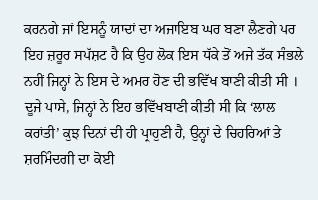ਕਰਨਗੇ ਜਾਂ ਇਸਨੂੰ ਯਾਦਾਂ ਦਾ ਅਜਾਇਬ ਘਰ ਬਣਾ ਲੈਣਗੇ ਪਰ ਇਹ ਜ਼ਰੂਰ ਸਪੱਸ਼ਟ ਹੈ ਕਿ ਉਹ ਲੋਕ ਇਸ ਧੱਕੇ ਤੋਂ ਅਜੇ ਤੱਕ ਸੰਭਲੇ ਨਹੀਂ ਜਿਨ੍ਹਾਂ ਨੇ ਇਸ ਦੇ ਅਮਰ ਹੋਣ ਦੀ ਭਵਿੱਖ ਬਾਣੀ ਕੀਤੀ ਸੀ । ਦੂਜੇ ਪਾਸੇ, ਜਿਨ੍ਹਾਂ ਨੇ ਇਹ ਭਵਿੱਖਬਾਣੀ ਕੀਤੀ ਸੀ ਕਿ ‘ਲਾਲ ਕਰਾਂਤੀ’ ਕੁਝ ਦਿਨਾਂ ਦੀ ਹੀ ਪ੍ਰਾਹੁਣੀ ਹੈ, ਉਨ੍ਹਾਂ ਦੇ ਚਿਹਰਿਆਂ ਤੇ ਸ਼ਰਮਿੰਦਗੀ ਦਾ ਕੋਈ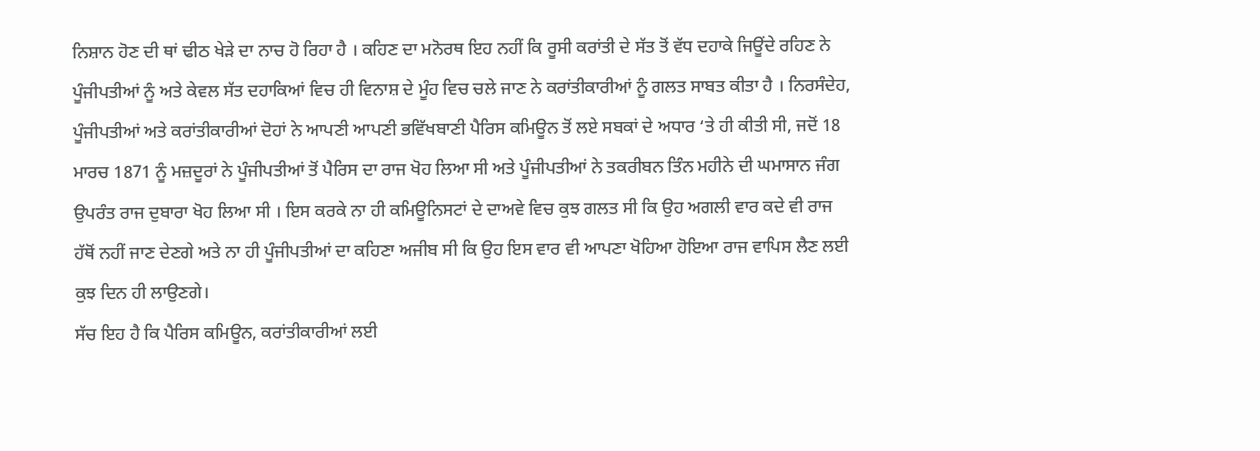ਨਿਸ਼ਾਨ ਹੋਣ ਦੀ ਥਾਂ ਢੀਠ ਖੇੜੇ ਦਾ ਨਾਚ ਹੋ ਰਿਹਾ ਹੈ । ਕਹਿਣ ਦਾ ਮਨੋਰਥ ਇਹ ਨਹੀਂ ਕਿ ਰੂਸੀ ਕਰਾਂਤੀ ਦੇ ਸੱਤ ਤੋਂ ਵੱਧ ਦਹਾਕੇ ਜਿਊਂਦੇ ਰਹਿਣ ਨੇ ਪੂੰਜੀਪਤੀਆਂ ਨੂੰ ਅਤੇ ਕੇਵਲ ਸੱਤ ਦਹਾਕਿਆਂ ਵਿਚ ਹੀ ਵਿਨਾਸ਼ ਦੇ ਮੂੰਹ ਵਿਚ ਚਲੇ ਜਾਣ ਨੇ ਕਰਾਂਤੀਕਾਰੀਆਂ ਨੂੰ ਗਲਤ ਸਾਬਤ ਕੀਤਾ ਹੈ । ਨਿਰਸੰਦੇਹ, ਪੂੰਜੀਪਤੀਆਂ ਅਤੇ ਕਰਾਂਤੀਕਾਰੀਆਂ ਦੋਹਾਂ ਨੇ ਆਪਣੀ ਆਪਣੀ ਭਵਿੱਖਬਾਣੀ ਪੈਰਿਸ ਕਮਿਊਨ ਤੋਂ ਲਏ ਸਬਕਾਂ ਦੇ ਅਧਾਰ ‘ਤੇ ਹੀ ਕੀਤੀ ਸੀ, ਜਦੋਂ 18 ਮਾਰਚ 1871 ਨੂੰ ਮਜ਼ਦੂਰਾਂ ਨੇ ਪੂੰਜੀਪਤੀਆਂ ਤੋਂ ਪੈਰਿਸ ਦਾ ਰਾਜ ਖੋਹ ਲਿਆ ਸੀ ਅਤੇ ਪੂੰਜੀਪਤੀਆਂ ਨੇ ਤਕਰੀਬਨ ਤਿੰਨ ਮਹੀਨੇ ਦੀ ਘਮਾਸਾਨ ਜੰਗ ਉਪਰੰਤ ਰਾਜ ਦੁਬਾਰਾ ਖੋਹ ਲਿਆ ਸੀ । ਇਸ ਕਰਕੇ ਨਾ ਹੀ ਕਮਿਊਨਿਸਟਾਂ ਦੇ ਦਾਅਵੇ ਵਿਚ ਕੁਝ ਗਲਤ ਸੀ ਕਿ ਉਹ ਅਗਲੀ ਵਾਰ ਕਦੇ ਵੀ ਰਾਜ ਹੱਥੋਂ ਨਹੀਂ ਜਾਣ ਦੇਣਗੇ ਅਤੇ ਨਾ ਹੀ ਪੂੰਜੀਪਤੀਆਂ ਦਾ ਕਹਿਣਾ ਅਜੀਬ ਸੀ ਕਿ ਉਹ ਇਸ ਵਾਰ ਵੀ ਆਪਣਾ ਖੋਹਿਆ ਹੋਇਆ ਰਾਜ ਵਾਪਿਸ ਲੈਣ ਲਈ ਕੁਝ ਦਿਨ ਹੀ ਲਾਉਣਗੇ।
ਸੱਚ ਇਹ ਹੈ ਕਿ ਪੈਰਿਸ ਕਮਿਊਨ, ਕਰਾਂਤੀਕਾਰੀਆਂ ਲਈ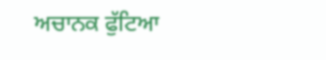ਅਚਾਨਕ ਫੁੱਟਿਆ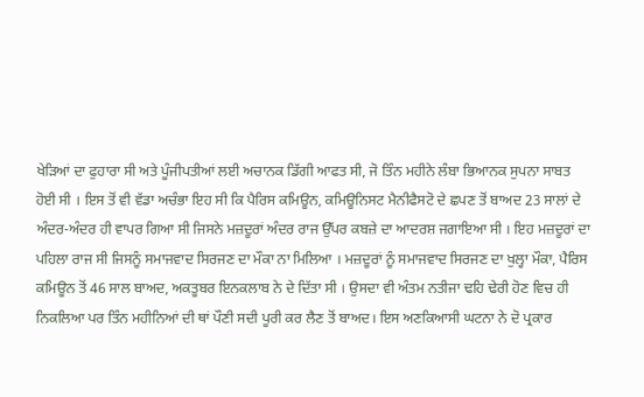ਖੇੜਿਆਂ ਦਾ ਫੁਹਾਰਾ ਸੀ ਅਤੇ ਪੂੰਜੀਪਤੀਆਂ ਲਈ ਅਚਾਨਕ ਡਿੱਗੀ ਆਫਤ ਸੀ, ਜੋ ਤਿੰਨ ਮਹੀਨੇ ਲੰਬਾ ਭਿਆਨਕ ਸੁਪਨਾ ਸਾਬਤ ਹੋਈ ਸੀ । ਇਸ ਤੋਂ ਵੀ ਵੱਡਾ ਅਚੰਭਾ ਇਹ ਸੀ ਕਿ ਪੈਰਿਸ ਕਮਿਊਨ, ਕਮਿਊਨਿਸਟ ਮੈਨੀਫੈਸਟੋ ਦੇ ਛਪਣ ਤੋਂ ਬਾਅਦ 23 ਸਾਲਾਂ ਦੇ ਅੰਦਰ-ਅੰਦਰ ਹੀ ਵਾਪਰ ਗਿਆ ਸੀ ਜਿਸਨੇ ਮਜ਼ਦੂਰਾਂ ਅੰਦਰ ਰਾਜ ਉੱਪਰ ਕਬਜ਼ੇ ਦਾ ਆਦਰਸ਼ ਜਗਾਇਆ ਸੀ । ਇਹ ਮਜ਼ਦੂਰਾਂ ਦਾ ਪਹਿਲਾ ਰਾਜ ਸੀ ਜਿਸਨੂੰ ਸਮਾਜਵਾਦ ਸਿਰਜਣ ਦਾ ਮੌਕਾ ਨਾ ਮਿਲਿਆ । ਮਜ਼ਦੂਰਾਂ ਨੂੰ ਸਮਾਜਵਾਦ ਸਿਰਜਣ ਦਾ ਖੁਲ੍ਹਾ ਮੌਕਾ, ਪੈਰਿਸ ਕਮਿਊਨ ਤੋਂ 46 ਸਾਲ ਬਾਅਦ, ਅਕਤੂਬਰ ਇਨਕਲਾਬ ਨੇ ਦੇ ਦਿੱਤਾ ਸੀ । ਉਸਦਾ ਵੀ ਅੰਤਮ ਨਤੀਜਾ ਢਹਿ ਢੇਰੀ ਹੋਣ ਵਿਚ ਹੀ ਨਿਕਲਿਆ ਪਰ ਤਿੰਨ ਮਹੀਨਿਆਂ ਦੀ ਥਾਂ ਪੌਣੀ ਸਦੀ ਪੂਰੀ ਕਰ ਲੈਣ ਤੋਂ ਬਾਅਦ। ਇਸ ਅਣਕਿਆਸੀ ਘਟਨਾ ਨੇ ਦੋ ਪ੍ਰਕਾਰ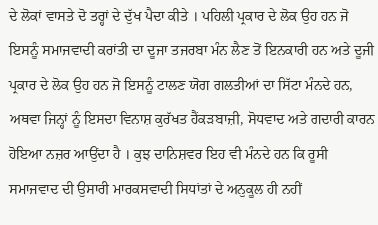ਦੇ ਲੋਕਾਂ ਵਾਸਤੇ ਦੋ ਤਰ੍ਹਾਂ ਦੇ ਦੁੱਖ ਪੈਦਾ ਕੀਤੇ । ਪਹਿਲੀ ਪ੍ਰਕਾਰ ਦੇ ਲੋਕ ਉਹ ਹਨ ਜੋ ਇਸਨੂੰ ਸਮਾਜਵਾਦੀ ਕਰਾਂਤੀ ਦਾ ਦੂਜਾ ਤਜਰਬਾ ਮੰਨ ਲੈਣ ਤੋਂ ਇਨਕਾਰੀ ਹਨ ਅਤੇ ਦੂਜੀ ਪ੍ਰਕਾਰ ਦੇ ਲੋਕ ਉਹ ਹਨ ਜੋ ਇਸਨੂੰ ਟਾਲਣ ਯੋਗ ਗਲਤੀਆਂ ਦਾ ਸਿੱਟਾ ਮੰਨਦੇ ਹਨ, ਅਥਵਾ ਜਿਨ੍ਹਾਂ ਨੂੰ ਇਸਦਾ ਵਿਨਾਸ਼ ਕੁਰੱਖਤ ਹੈਂਕੜਬਾਜ਼ੀ, ਸੋਧਵਾਦ ਅਤੇ ਗਦਾਰੀ ਕਾਰਨ ਹੋਇਆ ਨਜ਼ਰ ਆਉਂਦਾ ਹੈ । ਕੁਝ ਦਾਨਿਸ਼ਵਰ ਇਹ ਵੀ ਮੰਨਦੇ ਹਨ ਕਿ ਰੂਸੀ ਸਮਾਜਵਾਦ ਦੀ ਉਸਾਰੀ ਮਾਰਕਸਵਾਦੀ ਸਿਧਾਂਤਾਂ ਦੇ ਅਨੁਕੂਲ ਹੀ ਨਹੀਂ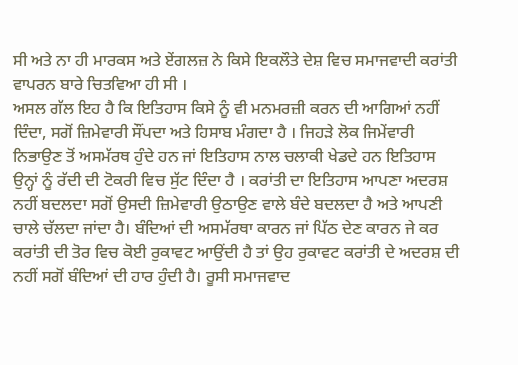ਸੀ ਅਤੇ ਨਾ ਹੀ ਮਾਰਕਸ ਅਤੇ ਏਂਗਲਜ਼ ਨੇ ਕਿਸੇ ਇਕਲੌਤੇ ਦੇਸ਼ ਵਿਚ ਸਮਾਜਵਾਦੀ ਕਰਾਂਤੀ ਵਾਪਰਨ ਬਾਰੇ ਚਿਤਵਿਆ ਹੀ ਸੀ ।
ਅਸਲ ਗੱਲ ਇਹ ਹੈ ਕਿ ਇਤਿਹਾਸ ਕਿਸੇ ਨੂੰ ਵੀ ਮਨਮਰਜ਼ੀ ਕਰਨ ਦੀ ਆਗਿਆਂ ਨਹੀਂ ਦਿੰਦਾ, ਸਗੋਂ ਜ਼ਿਮੇਵਾਰੀ ਸੌਂਪਦਾ ਅਤੇ ਹਿਸਾਬ ਮੰਗਦਾ ਹੈ । ਜਿਹੜੇ ਲੋਕ ਜਿਮੇਂਵਾਰੀ ਨਿਭਾਉਣ ਤੋਂ ਅਸਮੱਰਥ ਹੁੰਦੇ ਹਨ ਜਾਂ ਇਤਿਹਾਸ ਨਾਲ ਚਲਾਕੀ ਖੇਡਦੇ ਹਨ ਇਤਿਹਾਸ ਉਨ੍ਹਾਂ ਨੂੰ ਰੱਦੀ ਦੀ ਟੋਕਰੀ ਵਿਚ ਸੁੱਟ ਦਿੰਦਾ ਹੈ । ਕਰਾਂਤੀ ਦਾ ਇਤਿਹਾਸ ਆਪਣਾ ਅਦਰਸ਼ ਨਹੀਂ ਬਦਲਦਾ ਸਗੋਂ ਉਸਦੀ ਜ਼ਿਮੇਵਾਰੀ ਉਠਾਉਣ ਵਾਲੇ ਬੰਦੇ ਬਦਲਦਾ ਹੈ ਅਤੇ ਆਪਣੀ ਚਾਲੇ ਚੱਲਦਾ ਜਾਂਦਾ ਹੈ। ਬੰਦਿਆਂ ਦੀ ਅਸਮੱਰਥਾ ਕਾਰਨ ਜਾਂ ਪਿੱਠ ਦੇਣ ਕਾਰਨ ਜੇ ਕਰ ਕਰਾਂਤੀ ਦੀ ਤੋਰ ਵਿਚ ਕੋਈ ਰੁਕਾਵਟ ਆਉਂਦੀ ਹੈ ਤਾਂ ਉਹ ਰੁਕਾਵਟ ਕਰਾਂਤੀ ਦੇ ਅਦਰਸ਼ ਦੀ ਨਹੀਂ ਸਗੋਂ ਬੰਦਿਆਂ ਦੀ ਹਾਰ ਹੁੰਦੀ ਹੈ। ਰੂਸੀ ਸਮਾਜਵਾਦ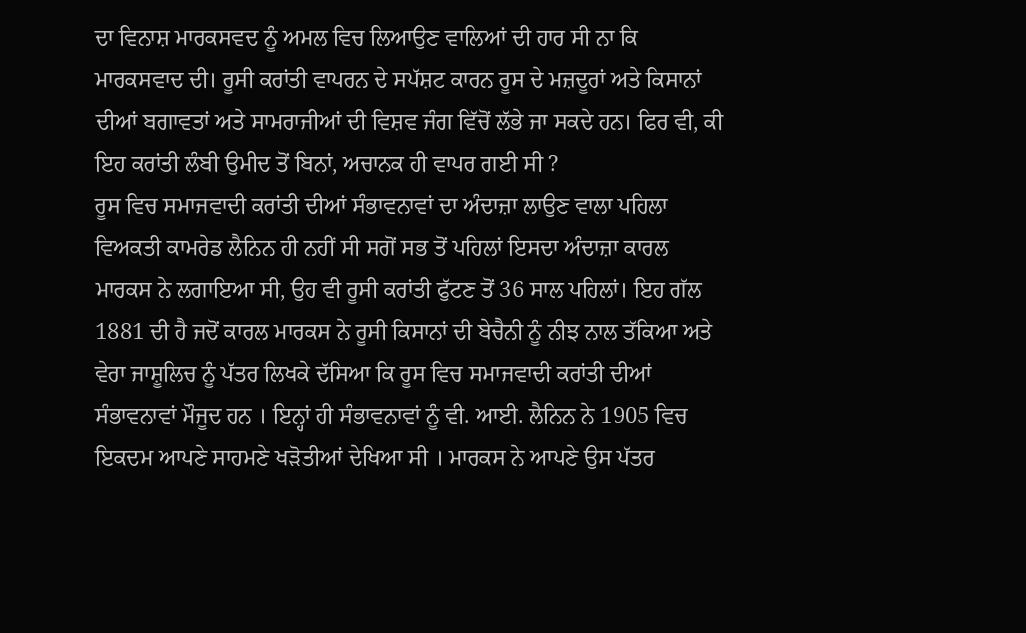ਦਾ ਵਿਨਾਸ਼ ਮਾਰਕਸਵਦ ਨੂੰ ਅਮਲ ਵਿਚ ਲਿਆਉਣ ਵਾਲਿਆਂ ਦੀ ਹਾਰ ਸੀ ਨਾ ਕਿ ਮਾਰਕਸਵਾਦ ਦੀ। ਰੂਸੀ ਕਰਾਂਤੀ ਵਾਪਰਨ ਦੇ ਸਪੱਸ਼ਟ ਕਾਰਨ ਰੂਸ ਦੇ ਮਜ਼ਦੂਰਾਂ ਅਤੇ ਕਿਸਾਨਾਂ ਦੀਆਂ ਬਗਾਵਤਾਂ ਅਤੇ ਸਾਮਰਾਜੀਆਂ ਦੀ ਵਿਸ਼ਵ ਜੰਗ ਵਿੱਚੋਂ ਲੱਭੇ ਜਾ ਸਕਦੇ ਹਨ। ਫਿਰ ਵੀ, ਕੀ ਇਹ ਕਰਾਂਤੀ ਲੰਬੀ ਉਮੀਦ ਤੋਂ ਬਿਨਾਂ, ਅਚਾਨਕ ਹੀ ਵਾਪਰ ਗਈ ਸੀ ?
ਰੂਸ ਵਿਚ ਸਮਾਜਵਾਦੀ ਕਰਾਂਤੀ ਦੀਆਂ ਸੰਭਾਵਨਾਵਾਂ ਦਾ ਅੰਦਾਜ਼ਾ ਲਾਉਣ ਵਾਲਾ ਪਹਿਲਾ ਵਿਅਕਤੀ ਕਾਮਰੇਡ ਲੈਨਿਨ ਹੀ ਨਹੀਂ ਸੀ ਸਗੋਂ ਸਭ ਤੋਂ ਪਹਿਲਾਂ ਇਸਦਾ ਅੰਦਾਜ਼ਾ ਕਾਰਲ ਮਾਰਕਸ ਨੇ ਲਗਾਇਆ ਸੀ, ਉਹ ਵੀ ਰੂਸੀ ਕਰਾਂਤੀ ਫੁੱਟਣ ਤੋਂ 36 ਸਾਲ ਪਹਿਲਾਂ। ਇਹ ਗੱਲ 1881 ਦੀ ਹੈ ਜਦੋਂ ਕਾਰਲ ਮਾਰਕਸ ਨੇ ਰੂਸੀ ਕਿਸਾਨਾਂ ਦੀ ਬੇਚੈਨੀ ਨੂੰ ਨੀਝ ਨਾਲ ਤੱਕਿਆ ਅਤੇ ਵੇਰਾ ਜਾਸ਼ੂਲਿਚ ਨੂੰ ਪੱਤਰ ਲਿਖਕੇ ਦੱਸਿਆ ਕਿ ਰੂਸ ਵਿਚ ਸਮਾਜਵਾਦੀ ਕਰਾਂਤੀ ਦੀਆਂ ਸੰਭਾਵਨਾਵਾਂ ਮੌਜੂਦ ਹਨ । ਇਨ੍ਹਾਂ ਹੀ ਸੰਭਾਵਨਾਵਾਂ ਨੂੰ ਵੀ. ਆਈ. ਲੈਨਿਨ ਨੇ 1905 ਵਿਚ ਇਕਦਮ ਆਪਣੇ ਸਾਹਮਣੇ ਖੜੋਤੀਆਂ ਦੇਖਿਆ ਸੀ । ਮਾਰਕਸ ਨੇ ਆਪਣੇ ਉਸ ਪੱਤਰ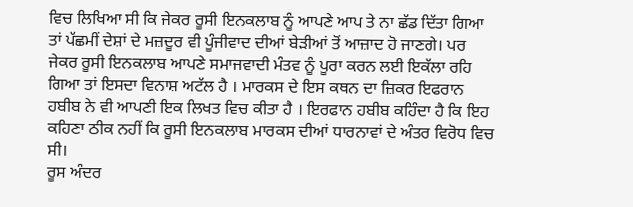ਵਿਚ ਲਿਖਿਆ ਸੀ ਕਿ ਜੇਕਰ ਰੂਸੀ ਇਨਕਲਾਬ ਨੂੰ ਆਪਣੇ ਆਪ ਤੇ ਨਾ ਛੱਡ ਦਿੱਤਾ ਗਿਆ ਤਾਂ ਪੱਛਮੀਂ ਦੇਸ਼ਾਂ ਦੇ ਮਜ਼ਦੂਰ ਵੀ ਪੂੰਜੀਵਾਦ ਦੀਆਂ ਬੇੜੀਆਂ ਤੋਂ ਆਜ਼ਾਦ ਹੋ ਜਾਣਗੇ। ਪਰ ਜੇਕਰ ਰੂਸੀ ਇਨਕਲਾਬ ਆਪਣੇ ਸਮਾਜਵਾਦੀ ਮੰਤਵ ਨੂੰ ਪੂਰਾ ਕਰਨ ਲਈ ਇਕੱਲਾ ਰਹਿ ਗਿਆ ਤਾਂ ਇਸਦਾ ਵਿਨਾਸ਼ ਅਟੱਲ ਹੈ । ਮਾਰਕਸ ਦੇ ਇਸ ਕਥਨ ਦਾ ਜ਼ਿਕਰ ਇਫਰਾਨ ਹਬੀਬ ਨੇ ਵੀ ਆਪਣੀ ਇਕ ਲਿਖਤ ਵਿਚ ਕੀਤਾ ਹੈ । ਇਰਫਾਨ ਹਬੀਬ ਕਹਿੰਦਾ ਹੈ ਕਿ ਇਹ ਕਹਿਣਾ ਠੀਕ ਨਹੀਂ ਕਿ ਰੂਸੀ ਇਨਕਲਾਬ ਮਾਰਕਸ ਦੀਆਂ ਧਾਰਨਾਵਾਂ ਦੇ ਅੰਤਰ ਵਿਰੋਧ ਵਿਚ ਸੀ।
ਰੂਸ ਅੰਦਰ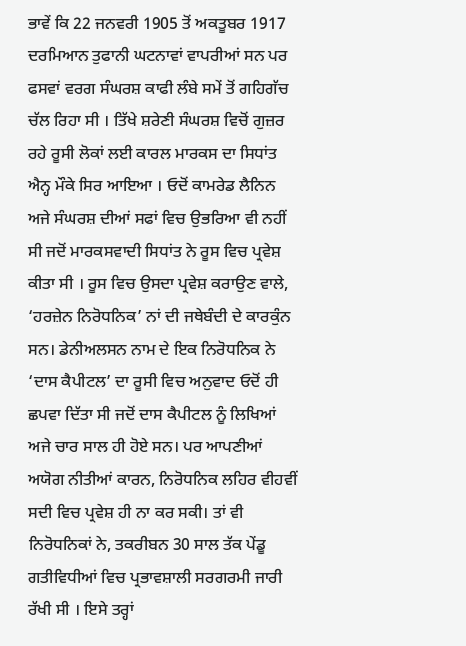ਭਾਵੇਂ ਕਿ 22 ਜਨਵਰੀ 1905 ਤੋਂ ਅਕਤੂਬਰ 1917 ਦਰਮਿਆਨ ਤੁਫਾਨੀ ਘਟਨਾਵਾਂ ਵਾਪਰੀਆਂ ਸਨ ਪਰ ਫਸਵਾਂ ਵਰਗ ਸੰਘਰਸ਼ ਕਾਫੀ ਲੰਬੇ ਸਮੇਂ ਤੋਂ ਗਹਿਗੱਚ ਚੱਲ ਰਿਹਾ ਸੀ । ਤਿੱਖੇ ਸ਼ਰੇਣੀ ਸੰਘਰਸ਼ ਵਿਚੋਂ ਗੁਜ਼ਰ ਰਹੇ ਰੂਸੀ ਲੋਕਾਂ ਲਈ ਕਾਰਲ ਮਾਰਕਸ ਦਾ ਸਿਧਾਂਤ ਐਨ੍ਹ ਮੌਕੇ ਸਿਰ ਆਇਆ । ਓਦੋਂ ਕਾਮਰੇਡ ਲੈਨਿਨ ਅਜੇ ਸੰਘਰਸ਼ ਦੀਆਂ ਸਫਾਂ ਵਿਚ ਉਭਰਿਆ ਵੀ ਨਹੀਂ ਸੀ ਜਦੋਂ ਮਾਰਕਸਵਾਦੀ ਸਿਧਾਂਤ ਨੇ ਰੂਸ ਵਿਚ ਪ੍ਰਵੇਸ਼ ਕੀਤਾ ਸੀ । ਰੂਸ ਵਿਚ ਉਸਦਾ ਪ੍ਰਵੇਸ਼ ਕਰਾਉਣ ਵਾਲੇ, ‘ਹਰਜ਼ੇਨ ਨਿਰੋਧਨਿਕ’ ਨਾਂ ਦੀ ਜਥੇਬੰਦੀ ਦੇ ਕਾਰਕੁੰਨ ਸਨ। ਡੇਨੀਅਲਸਨ ਨਾਮ ਦੇ ਇਕ ਨਿਰੋਧਨਿਕ ਨੇ ‘ਦਾਸ ਕੈਪੀਟਲ’ ਦਾ ਰੂਸੀ ਵਿਚ ਅਨੁਵਾਦ ਓਦੋਂ ਹੀ ਛਪਵਾ ਦਿੱਤਾ ਸੀ ਜਦੋਂ ਦਾਸ ਕੈਪੀਟਲ ਨੂੰ ਲਿਖਿਆਂ ਅਜੇ ਚਾਰ ਸਾਲ ਹੀ ਹੋਏ ਸਨ। ਪਰ ਆਪਣੀਆਂ ਅਯੋਗ ਨੀਤੀਆਂ ਕਾਰਨ, ਨਿਰੋਧਨਿਕ ਲਹਿਰ ਵੀਹਵੀਂ ਸਦੀ ਵਿਚ ਪ੍ਰਵੇਸ਼ ਹੀ ਨਾ ਕਰ ਸਕੀ। ਤਾਂ ਵੀ ਨਿਰੋਧਨਿਕਾਂ ਨੇ, ਤਕਰੀਬਨ 30 ਸਾਲ ਤੱਕ ਪੇਂਡੂ ਗਤੀਵਿਧੀਆਂ ਵਿਚ ਪ੍ਰਭਾਵਸ਼ਾਲੀ ਸਰਗਰਮੀ ਜਾਰੀ ਰੱਖੀ ਸੀ । ਇਸੇ ਤਰ੍ਹਾਂ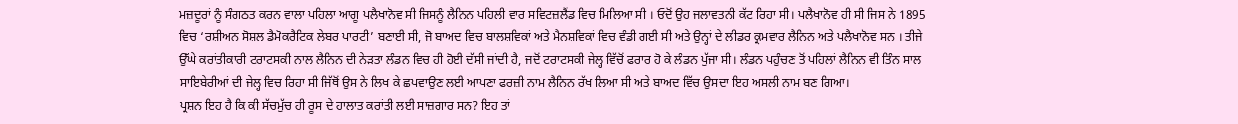ਮਜ਼ਦੂਰਾਂ ਨੂੰ ਸੰਗਠਤ ਕਰਨ ਵਾਲਾ ਪਹਿਲਾ ਆਗੂ ਪਲੈਖਾਨੋਵ ਸੀ ਜਿਸਨੂੰ ਲੈਨਿਨ ਪਹਿਲੀ ਵਾਰ ਸਵਿਟਜ਼ਲੈਂਡ ਵਿਚ ਮਿਲਿਆ ਸੀ । ਓਦੋਂ ਉਹ ਜਲਾਵਤਨੀ ਕੱਟ ਰਿਹਾ ਸੀ। ਪਲੈਖਾਨੋਵ ਹੀ ਸੀ ਜਿਸ ਨੇ 1895 ਵਿਚ ‘ਰਸ਼ੀਅਨ ਸੋਸ਼ਲ ਡੈਮੋਕਰੈਟਿਕ ਲੇਬਰ ਪਾਰਟੀ’ ਬਣਾਈ ਸੀ, ਜੋ ਬਾਅਦ ਵਿਚ ਬਾਲਸ਼ਵਿਕਾਂ ਅਤੇ ਮੈਨਸ਼ਵਿਕਾਂ ਵਿਚ ਵੰਡੀ ਗਈ ਸੀ ਅਤੇ ਉਨ੍ਹਾਂ ਦੇ ਲੀਡਰ ਕ੍ਰਮਵਾਰ ਲੈਨਿਨ ਅਤੇ ਪਲੈਖਾਨੋਵ ਸਨ । ਤੀਜੇ ਉੱਘੇ ਕਰਾਂਤੀਕਾਰੀ ਟਰਾਟਸਕੀ ਨਾਲ ਲੈਨਿਨ ਦੀ ਨੇੜਤਾ ਲੰਡਨ ਵਿਚ ਹੀ ਹੋਈ ਦੱਸੀ ਜਾਂਦੀ ਹੈ, ਜਦੋਂ ਟਰਾਟਸਕੀ ਜੇਲ੍ਹ ਵਿੱਚੋਂ ਫਰਾਰ ਹੋ ਕੇ ਲੰਡਨ ਪੁੱਜਾ ਸੀ। ਲੰਡਨ ਪਹੁੰਚਣ ਤੋਂ ਪਹਿਲਾਂ ਲੈਨਿਨ ਵੀ ਤਿੰਨ ਸਾਲ ਸਾਇਬੇਰੀਆਂ ਦੀ ਜੇਲ੍ਹ ਵਿਚ ਰਿਹਾ ਸੀ ਜਿੱਥੋਂ ਉਸ ਨੇ ਲਿਖ ਕੇ ਛਪਵਾਉਣ ਲਈ ਆਪਣਾ ਫਰਜ਼ੀ ਨਾਮ ਲੈਨਿਨ ਰੱਖ ਲਿਆ ਸੀ ਅਤੇ ਬਾਅਦ ਵਿੱਚ ਉਸਦਾ ਇਹ ਅਸਲੀ ਨਾਮ ਬਣ ਗਿਆ।
ਪ੍ਰਸ਼ਨ ਇਹ ਹੈ ਕਿ ਕੀ ਸੱਚਮੁੱਚ ਹੀ ਰੂਸ ਦੇ ਹਾਲਾਤ ਕਰਾਂਤੀ ਲਈ ਸਾਜ਼ਗਾਰ ਸਨ? ਇਹ ਤਾਂ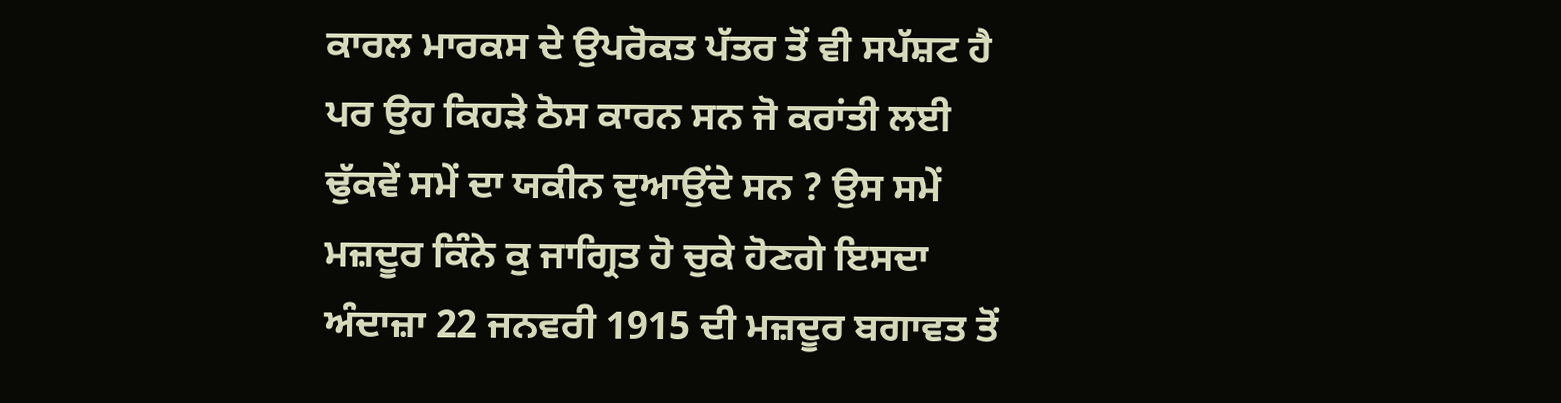ਕਾਰਲ ਮਾਰਕਸ ਦੇ ਉਪਰੋਕਤ ਪੱਤਰ ਤੋਂ ਵੀ ਸਪੱਸ਼ਟ ਹੈ ਪਰ ਉਹ ਕਿਹੜੇ ਠੋਸ ਕਾਰਨ ਸਨ ਜੋ ਕਰਾਂਤੀ ਲਈ ਢੁੱਕਵੇਂ ਸਮੇਂ ਦਾ ਯਕੀਨ ਦੁਆਉਂਦੇ ਸਨ ? ਉਸ ਸਮੇਂ ਮਜ਼ਦੂਰ ਕਿੰਨੇ ਕੁ ਜਾਗ੍ਰਿਤ ਹੋ ਚੁਕੇ ਹੋਣਗੇ ਇਸਦਾ ਅੰਦਾਜ਼ਾ 22 ਜਨਵਰੀ 1915 ਦੀ ਮਜ਼ਦੂਰ ਬਗਾਵਤ ਤੋਂ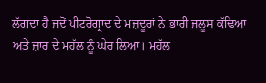ਲੱਗਦਾ ਹੈ ਜਦੋਂ ਪੀਟਰੋਗ੍ਰਾਦ ਦੇ ਮਜ਼ਦੂਰਾਂ ਨੇ ਭਾਰੀ ਜਲੂਸ ਕੱਢਿਆ ਅਤੇ ਜ਼ਾਰ ਦੇ ਮਹੱਲ ਨੂੰ ਘੇਰ ਲਿਆ। ਮਹੱਲ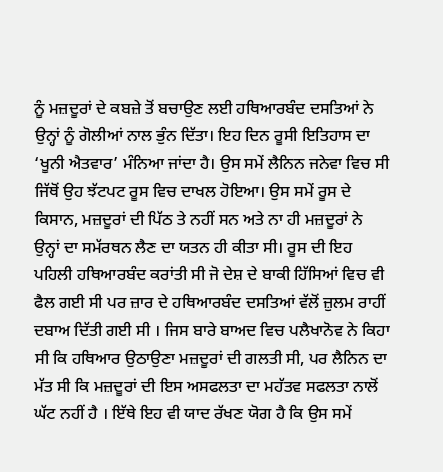ਨੂੰ ਮਜ਼ਦੂਰਾਂ ਦੇ ਕਬਜ਼ੇ ਤੋਂ ਬਚਾਉਣ ਲਈ ਹਥਿਆਰਬੰਦ ਦਸਤਿਆਂ ਨੇ ਉਨ੍ਹਾਂ ਨੂੰ ਗੋਲੀਆਂ ਨਾਲ ਭੁੰਨ ਦਿੱਤਾ। ਇਹ ਦਿਨ ਰੂਸੀ ਇਤਿਹਾਸ ਦਾ ‘ਖੂਨੀ ਐਤਵਾਰ’ ਮੰਨਿਆ ਜਾਂਦਾ ਹੈ। ਉਸ ਸਮੇਂ ਲੈਨਿਨ ਜਨੇਵਾ ਵਿਚ ਸੀ ਜਿੱਥੋਂ ਉਹ ਝੱਟਪਟ ਰੂਸ ਵਿਚ ਦਾਖਲ ਹੋਇਆ। ਉਸ ਸਮੇਂ ਰੂਸ ਦੇ ਕਿਸਾਨ, ਮਜ਼ਦੂਰਾਂ ਦੀ ਪਿੱਠ ਤੇ ਨਹੀਂ ਸਨ ਅਤੇ ਨਾ ਹੀ ਮਜ਼ਦੂਰਾਂ ਨੇ ਉਨ੍ਹਾਂ ਦਾ ਸਮੱਰਥਨ ਲੈਣ ਦਾ ਯਤਨ ਹੀ ਕੀਤਾ ਸੀ। ਰੂਸ ਦੀ ਇਹ ਪਹਿਲੀ ਹਥਿਆਰਬੰਦ ਕਰਾਂਤੀ ਸੀ ਜੋ ਦੇਸ਼ ਦੇ ਬਾਕੀ ਹਿੱਸਿਆਂ ਵਿਚ ਵੀ ਫੈਲ ਗਈ ਸੀ ਪਰ ਜ਼ਾਰ ਦੇ ਹਥਿਆਰਬੰਦ ਦਸਤਿਆਂ ਵੱਲੋਂ ਜ਼ੁਲਮ ਰਾਹੀਂ ਦਬਾਅ ਦਿੱਤੀ ਗਈ ਸੀ । ਜਿਸ ਬਾਰੇ ਬਾਅਦ ਵਿਚ ਪਲੈਖਾਨੋਵ ਨੇ ਕਿਹਾ ਸੀ ਕਿ ਹਥਿਆਰ ਉਠਾਉਣਾ ਮਜ਼ਦੂਰਾਂ ਦੀ ਗਲਤੀ ਸੀ, ਪਰ ਲੈਨਿਨ ਦਾ ਮੱਤ ਸੀ ਕਿ ਮਜ਼ਦੂਰਾਂ ਦੀ ਇਸ ਅਸਫਲਤਾ ਦਾ ਮਹੱਤਵ ਸਫਲਤਾ ਨਾਲੋਂ ਘੱਟ ਨਹੀਂ ਹੈ । ਇੱਥੇ ਇਹ ਵੀ ਯਾਦ ਰੱਖਣ ਯੋਗ ਹੈ ਕਿ ਉਸ ਸਮੇਂ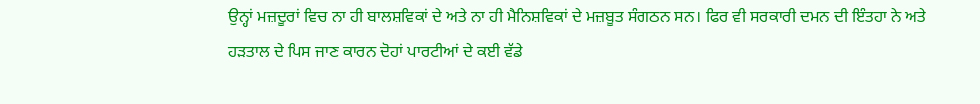ਉਨ੍ਹਾਂ ਮਜ਼ਦੂਰਾਂ ਵਿਚ ਨਾ ਹੀ ਬਾਲਸ਼ਵਿਕਾਂ ਦੇ ਅਤੇ ਨਾ ਹੀ ਮੈਨਿਸ਼ਵਿਕਾਂ ਦੇ ਮਜ਼ਬੂਤ ਸੰਗਠਨ ਸਨ। ਫਿਰ ਵੀ ਸਰਕਾਰੀ ਦਮਨ ਦੀ ਇੰਤਹਾ ਨੇ ਅਤੇ ਹੜਤਾਲ ਦੇ ਪਿਸ ਜਾਣ ਕਾਰਨ ਦੋਹਾਂ ਪਾਰਟੀਆਂ ਦੇ ਕਈ ਵੱਡੇ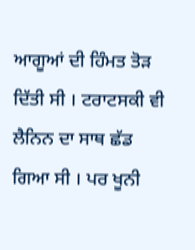ਆਗੂਆਂ ਦੀ ਹਿੰਮਤ ਤੋੜ ਦਿੱਤੀ ਸੀ । ਟਰਾਟਸਕੀ ਵੀ ਲੈਨਿਨ ਦਾ ਸਾਥ ਛੱਡ ਗਿਆ ਸੀ । ਪਰ ਖੂਨੀ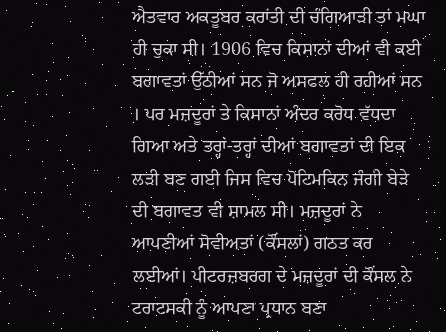ਐਤਵਾਰ ਅਕਤੂਬਰ ਕਰਾਂਤੀ ਦੀ ਚੰਗਿਆੜੀ ਤਾਂ ਮਘਾ ਹੀ ਚੁਕਾ ਸੀ। 1906 ਵਿਚ ਕਿਸਾਨਾਂ ਦੀਆਂ ਵੀ ਕਈ ਬਗਾਵਤਾਂ ਉੱਠੀਆਂ ਸਨ ਜੋ ਅਸਫਲ ਹੀ ਰਹੀਆਂ ਸਨ । ਪਰ ਮਜ਼ਦੂਰਾਂ ਤੇ ਕਿਸਾਨਾਂ ਅੰਦਰ ਕਰੋਧ ਵੱਧਦਾ ਗਿਆ ਅਤੇ ਤਰ੍ਹਾਂ-ਤਰ੍ਹਾਂ ਦੀਆਂ ਬਗਾਵਤਾਂ ਦੀ ਇਕ ਲੜੀ ਬਣ ਗਈ ਜਿਸ ਵਿਚ ਪੋਟਿਮਕਿਨ ਜੰਗੀ ਬੇੜੇ ਦੀ ਬਗਾਵਤ ਵੀ ਸ਼ਾਮਲ ਸੀ। ਮਜ਼ਦੂਰਾਂ ਨੇ ਆਪਣੀਆਂ ਸੋਵੀਅਤਾਂ (ਕੌਂਸਲਾਂ) ਗਠਤ ਕਰ ਲਈਆਂ। ਪੀਟਰਜ਼ਬਰਗ ਦੇ ਮਜ਼ਦੂਰਾਂ ਦੀ ਕੌਂਸਲ ਨੇ ਟਰਾਟਸਕੀ ਨੂੰ ਆਪਣਾ ਪ੍ਰਧਾਨ ਬਣਾ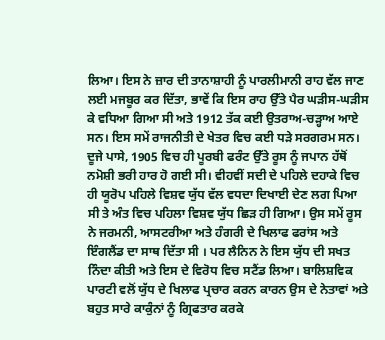ਲਿਆ। ਇਸ ਨੇ ਜ਼ਾਰ ਦੀ ਤਾਨਾਸ਼ਾਹੀ ਨੂੰ ਪਾਰਲੀਮਾਨੀ ਰਾਹ ਵੱਲ ਜਾਣ ਲਈ ਮਜਬੂਰ ਕਰ ਦਿੱਤਾ, ਭਾਵੇਂ ਕਿ ਇਸ ਰਾਹ ਉੱਤੇ ਪੈਰ ਘੜੀਸ-ਘੜੀਸ ਕੇ ਵਧਿਆ ਗਿਆ ਸੀ ਅਤੇ 1912 ਤੱਕ ਕਈ ਉਤਰਾਅ-ਚੜ੍ਹਾਅ ਆਏ ਸਨ। ਇਸ ਸਮੇਂ ਰਾਜਨੀਤੀ ਦੇ ਖੇਤਰ ਵਿਚ ਕਈ ਧੜੇ ਸਰਗਰਮ ਸਨ।
ਦੂਜੇ ਪਾਸੇ, 1905 ਵਿਚ ਹੀ ਪੂਰਬੀ ਫਰੰਟ ਉੱਤੇ ਰੂਸ ਨੂੰ ਜਪਾਨ ਹੱਥੋਂ ਨਮੋਸ਼ੀ ਭਰੀ ਹਾਰ ਹੋ ਗਈ ਸੀ। ਵੀਹਵੀਂ ਸਦੀ ਦੇ ਪਹਿਲੇ ਦਹਾਕੇ ਵਿਚ ਹੀ ਯੂਰੋਪ ਪਹਿਲੇ ਵਿਸ਼ਵ ਯੁੱਧ ਵੱਲ ਵਧਦਾ ਦਿਖਾਈ ਦੇਣ ਲਗ ਪਿਆ ਸੀ ਤੇ ਅੰਤ ਵਿਚ ਪਹਿਲਾ ਵਿਸ਼ਵ ਯੁੱਧ ਛਿੜ ਹੀ ਗਿਆ। ਉਸ ਸਮੇਂ ਰੂਸ ਨੇ ਜਰਮਨੀ, ਆਸਟਰੀਆ ਅਤੇ ਹੰਗਰੀ ਦੇ ਖਿਲਾਫ ਫਰਾਂਸ ਅਤੇ ਇੰਗਲੈਂਡ ਦਾ ਸਾਥ ਦਿੱਤਾ ਸੀ । ਪਰ ਲੈਨਿਨ ਨੇ ਇਸ ਯੁੱਧ ਦੀ ਸਖਤ ਨਿੰਦਾ ਕੀਤੀ ਅਤੇ ਇਸ ਦੇ ਵਿਰੋਧ ਵਿਚ ਸਟੈਂਡ ਲਿਆ। ਬਾਲਿਸ਼ਵਿਕ ਪਾਰਟੀ ਵਲੋਂ ਯੁੱਧ ਦੇ ਖਿਲਾਫ ਪ੍ਰਚਾਰ ਕਰਨ ਕਾਰਨ ਉਸ ਦੇ ਨੇਤਾਵਾਂ ਅਤੇ ਬਹੁਤ ਸਾਰੇ ਕਾਕੁੰਨਾਂ ਨੂੰ ਗ੍ਰਿਫਤਾਰ ਕਰਕੇ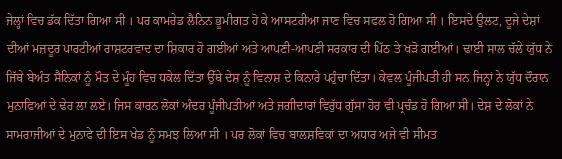ਜੇਲ੍ਹਾਂ ਵਿਚ ਡੱਕ ਦਿੱਤਾ ਗਿਆ ਸੀ । ਪਰ ਕਾਮਰੇਡ ਲੈਨਿਨ ਭੂਮੀਗਤ ਹੋ ਕੇ ਆਸਟਰੀਆ ਜਾਣ ਵਿਚ ਸਫਲ ਹੋ ਗਿਆ ਸੀ । ਇਸਦੇ ਉਲਟ, ਦੂਜੇ ਦੇਸ਼ਾਂ ਦੀਆਂ ਮਜ਼ਦੂਰ ਪਾਰਟੀਆਂ ਰਾਸ਼ਟਰਵਾਦ ਦਾ ਸ਼ਿਕਾਰ ਹੋ ਗਈਆਂ ਅਤੇ ਆਪਣੀ-ਆਪਣੀ ਸਰਕਾਰ ਦੀ ਪਿੱਠ ਤੇ ਖੜੋ ਗਈਆਂ। ਢਾਈ ਸਾਲ ਚੱਲੇ ਯੁੱਧ ਨੇ ਜਿੱਥੇ ਬੇਅੰਤ ਸੈਨਿਕਾਂ ਨੂੰ ਮੌਤ ਦੇ ਮੂੰਹ ਵਿਚ ਧਕੇਲ ਦਿੱਤਾ ਉੱਥੇ ਦੇਸ਼ ਨੂੰ ਵਿਨਾਸ਼ ਦੇ ਕਿਨਾਰੇ ਪਹੁੰਚਾ ਦਿੱਤਾ। ਕੇਵਲ ਪੂੰਜੀਪਤੀ ਹੀ ਸਨ ਜਿਨ੍ਹਾਂ ਨੇ ਯੁੱਧ ਦੌਰਾਨ ਮੁਨਾਫਿਆਂ ਦੇ ਢੇਰ ਲਾ ਲਏ। ਜਿਸ ਕਾਰਨ ਲੋਕਾਂ ਅੰਦਰ ਪੂੰਜੀਪਤੀਆਂ ਅਤੇ ਜਗੀਦਾਰਾਂ ਵਿਰੁੱਧ ਗੁੱਸਾ ਹੋਰ ਵੀ ਪ੍ਰਚੰਡ ਹੋ ਗਿਆ ਸੀ। ਦੇਸ਼ ਦੇ ਲੋਕਾਂ ਨੇ ਸਾਮਰਾਜੀਆਂ ਦੇ ਮੁਨਾਫੇ ਦੀ ਇਸ ਖੇਡ ਨੂੰ ਸਮਝ ਲਿਆ ਸੀ । ਪਰ ਲੋਕਾਂ ਵਿਚ ਬਾਲਸ਼ਵਿਕਾਂ ਦਾ ਅਧਾਰ ਅਜੇ ਵੀ ਸੀਮਤ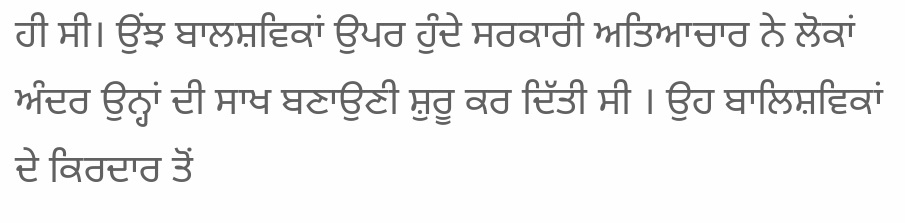ਹੀ ਸੀ। ਉਂਝ ਬਾਲਸ਼ਵਿਕਾਂ ਉਪਰ ਹੁੰਦੇ ਸਰਕਾਰੀ ਅਤਿਆਚਾਰ ਨੇ ਲੋਕਾਂ ਅੰਦਰ ਉਨ੍ਹਾਂ ਦੀ ਸਾਖ ਬਣਾਉਣੀ ਸ਼ੁਰੂ ਕਰ ਦਿੱਤੀ ਸੀ । ਉਹ ਬਾਲਿਸ਼ਵਿਕਾਂ ਦੇ ਕਿਰਦਾਰ ਤੋਂ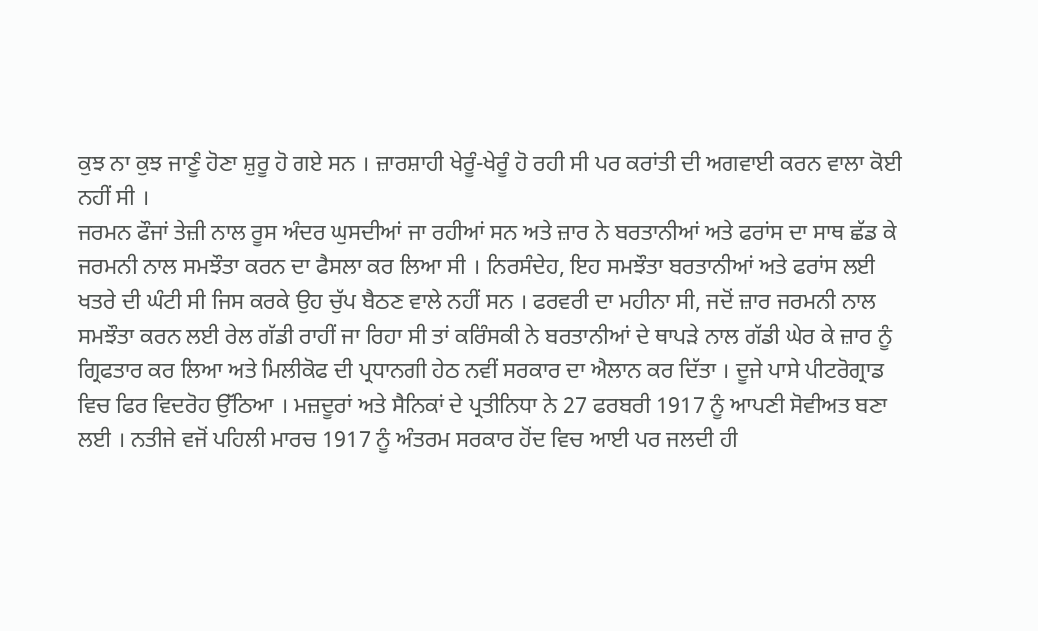ਕੁਝ ਨਾ ਕੁਝ ਜਾਣੂੰ ਹੋਣਾ ਸ਼ੁਰੂ ਹੋ ਗਏ ਸਨ । ਜ਼ਾਰਸ਼ਾਹੀ ਖੇਰੂੰ-ਖੇਰੂੰ ਹੋ ਰਹੀ ਸੀ ਪਰ ਕਰਾਂਤੀ ਦੀ ਅਗਵਾਈ ਕਰਨ ਵਾਲਾ ਕੋਈ ਨਹੀਂ ਸੀ ।
ਜਰਮਨ ਫੌਜਾਂ ਤੇਜ਼ੀ ਨਾਲ ਰੂਸ ਅੰਦਰ ਘੁਸਦੀਆਂ ਜਾ ਰਹੀਆਂ ਸਨ ਅਤੇ ਜ਼ਾਰ ਨੇ ਬਰਤਾਨੀਆਂ ਅਤੇ ਫਰਾਂਸ ਦਾ ਸਾਥ ਛੱਡ ਕੇ ਜਰਮਨੀ ਨਾਲ ਸਮਝੌਤਾ ਕਰਨ ਦਾ ਫੈਸਲਾ ਕਰ ਲਿਆ ਸੀ । ਨਿਰਸੰਦੇਹ, ਇਹ ਸਮਝੌਤਾ ਬਰਤਾਨੀਆਂ ਅਤੇ ਫਰਾਂਸ ਲਈ ਖਤਰੇ ਦੀ ਘੰਟੀ ਸੀ ਜਿਸ ਕਰਕੇ ਉਹ ਚੁੱਪ ਬੈਠਣ ਵਾਲੇ ਨਹੀਂ ਸਨ । ਫਰਵਰੀ ਦਾ ਮਹੀਨਾ ਸੀ, ਜਦੋਂ ਜ਼ਾਰ ਜਰਮਨੀ ਨਾਲ ਸਮਝੌਤਾ ਕਰਨ ਲਈ ਰੇਲ ਗੱਡੀ ਰਾਹੀਂ ਜਾ ਰਿਹਾ ਸੀ ਤਾਂ ਕਰਿੰਸਕੀ ਨੇ ਬਰਤਾਨੀਆਂ ਦੇ ਥਾਪੜੇ ਨਾਲ ਗੱਡੀ ਘੇਰ ਕੇ ਜ਼ਾਰ ਨੂੰ ਗ੍ਰਿਫਤਾਰ ਕਰ ਲਿਆ ਅਤੇ ਮਿਲੀਕੋਫ ਦੀ ਪ੍ਰਧਾਨਗੀ ਹੇਠ ਨਵੀਂ ਸਰਕਾਰ ਦਾ ਐਲਾਨ ਕਰ ਦਿੱਤਾ । ਦੂਜੇ ਪਾਸੇ ਪੀਟਰੋਗ੍ਰਾਡ ਵਿਚ ਫਿਰ ਵਿਦਰੋਹ ਉੱਠਿਆ । ਮਜ਼ਦੂਰਾਂ ਅਤੇ ਸੈਨਿਕਾਂ ਦੇ ਪ੍ਰਤੀਨਿਧਾ ਨੇ 27 ਫਰਬਰੀ 1917 ਨੂੰ ਆਪਣੀ ਸੋਵੀਅਤ ਬਣਾ ਲਈ । ਨਤੀਜੇ ਵਜੋਂ ਪਹਿਲੀ ਮਾਰਚ 1917 ਨੂੰ ਅੰਤਰਮ ਸਰਕਾਰ ਹੋਂਦ ਵਿਚ ਆਈ ਪਰ ਜਲਦੀ ਹੀ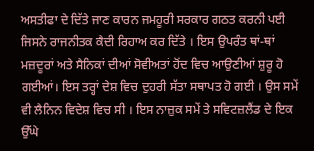ਅਸਤੀਫਾ ਦੇ ਦਿੱਤੇ ਜਾਣ ਕਾਰਨ ਜਮਹੂਰੀ ਸਰਕਾਰ ਗਠਤ ਕਰਨੀ ਪਈ ਜਿਸਨੇ ਰਾਜਨੀਤਕ ਕੈਦੀ ਰਿਹਾਅ ਕਰ ਦਿੱਤੇ । ਇਸ ਉਪਰੰਤ ਥਾਂ-ਥਾਂ ਮਜ਼ਦੂਰਾਂ ਅਤੇ ਸੈਨਿਕਾਂ ਦੀਆਂ ਸੋਵੀਅਤਾਂ ਹੋਂਦ ਵਿਚ ਆਉਣੀਆਂ ਸ਼ੁਰੂ ਹੋ ਗਈਆਂ। ਇਸ ਤਰ੍ਹਾਂ ਦੇਸ਼ ਵਿਚ ਦੁਹਰੀ ਸੱਤਾ ਸਥਾਪਤ ਹੋ ਗਈ । ਉਸ ਸਮੇਂ ਵੀ ਲੈਨਿਨ ਵਿਦੇਸ਼ ਵਿਚ ਸੀ । ਇਸ ਨਾਜ਼ੁਕ ਸਮੇਂ ਤੇ ਸਵਿਟਜ਼ਲੈਂਡ ਦੇ ਇਕ ਉੱਘੇ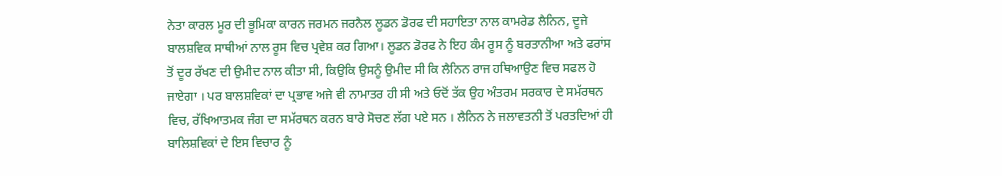ਨੇਤਾ ਕਾਰਲ ਮੂਰ ਦੀ ਭੂਮਿਕਾ ਕਾਰਨ ਜਰਮਨ ਜਰਨੈਲ ਲੂਡਨ ਡੋਰਫ ਦੀ ਸਹਾਇਤਾ ਨਾਲ ਕਾਮਰੇਡ ਲੈਨਿਨ, ਦੂਜੇ ਬਾਲਸ਼ਵਿਕ ਸਾਥੀਆਂ ਨਾਲ ਰੂਸ ਵਿਚ ਪ੍ਰਵੇਸ਼ ਕਰ ਗਿਆ। ਲੂਡਨ ਡੋਰਫ ਨੇ ਇਹ ਕੰਮ ਰੂਸ ਨੂੰ ਬਰਤਾਨੀਆ ਅਤੇ ਫਰਾਂਸ ਤੋਂ ਦੂਰ ਰੱਖਣ ਦੀ ਉਮੀਦ ਨਾਲ ਕੀਤਾ ਸੀ, ਕਿਉਕਿ ਉਸਨੂੰ ਉਮੀਦ ਸੀ ਕਿ ਲੈਨਿਨ ਰਾਜ ਹਥਿਆਉਣ ਵਿਚ ਸਫਲ ਹੋ ਜਾਏਗਾ । ਪਰ ਬਾਲਸ਼ਵਿਕਾਂ ਦਾ ਪ੍ਰਭਾਵ ਅਜੇ ਵੀ ਨਾਮਾਤਰ ਹੀ ਸੀ ਅਤੇ ਓਦੋਂ ਤੱਕ ਉਹ ਅੰਤਰਮ ਸਰਕਾਰ ਦੇ ਸਮੱਰਥਨ ਵਿਚ, ਰੱਖਿਆਤਮਕ ਜੰਗ ਦਾ ਸਮੱਰਥਨ ਕਰਨ ਬਾਰੇ ਸੋਚਣ ਲੱਗ ਪਏ ਸਨ । ਲੈਨਿਨ ਨੇ ਜਲਾਵਤਨੀ ਤੋਂ ਪਰਤਦਿਆਂ ਹੀ ਬਾਲਿਸ਼ਵਿਕਾਂ ਦੇ ਇਸ ਵਿਚਾਰ ਨੂੰ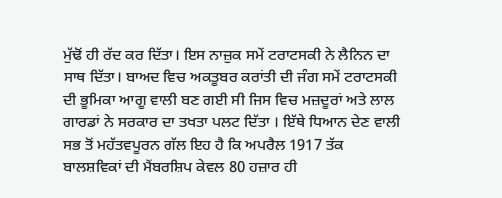ਮੁੱਢੋਂ ਹੀ ਰੱਦ ਕਰ ਦਿੱਤਾ। ਇਸ ਨਾਜ਼ੁਕ ਸਮੇਂ ਟਰਾਟਸਕੀ ਨੇ ਲੈਨਿਨ ਦਾ ਸਾਥ ਦਿੱਤਾ। ਬਾਅਦ ਵਿਚ ਅਕਤੂਬਰ ਕਰਾਂਤੀ ਦੀ ਜੰਗ ਸਮੇਂ ਟਰਾਟਸਕੀ ਦੀ ਭੂਮਿਕਾ ਆਗੂ ਵਾਲੀ ਬਣ ਗਈ ਸੀ ਜਿਸ ਵਿਚ ਮਜ਼ਦੂਰਾਂ ਅਤੇ ਲਾਲ ਗਾਰਡਾਂ ਨੇ ਸਰਕਾਰ ਦਾ ਤਖਤਾ ਪਲਟ ਦਿੱਤਾ । ਇੱਥੇ ਧਿਆਨ ਦੇਣ ਵਾਲੀ ਸਭ ਤੋਂ ਮਹੱਤਵਪੂਰਨ ਗੱਲ ਇਹ ਹੈ ਕਿ ਅਪਰੈਲ 1917 ਤੱਕ ਬਾਲਸ਼ਵਿਕਾਂ ਦੀ ਮੈਂਬਰਸ਼ਿਪ ਕੇਵਲ 80 ਹਜ਼ਾਰ ਹੀ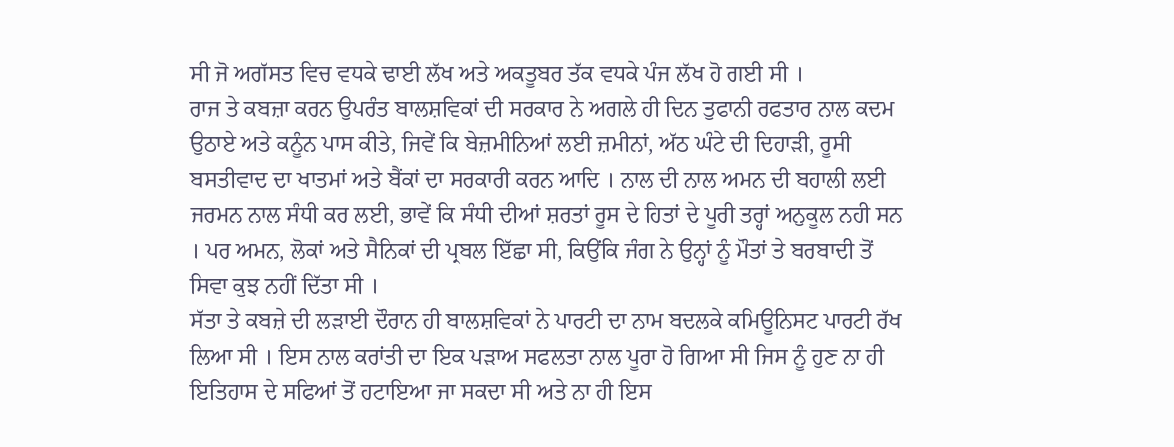ਸੀ ਜੋ ਅਗੱਸਤ ਵਿਚ ਵਧਕੇ ਢਾਈ ਲੱਖ ਅਤੇ ਅਕਤੂਬਰ ਤੱਕ ਵਧਕੇ ਪੰਜ ਲੱਖ ਹੋ ਗਈ ਸੀ ।
ਰਾਜ ਤੇ ਕਬਜ਼ਾ ਕਰਨ ਉਪਰੰਤ ਬਾਲਸ਼ਵਿਕਾਂ ਦੀ ਸਰਕਾਰ ਨੇ ਅਗਲੇ ਹੀ ਦਿਨ ਤੁਫਾਨੀ ਰਫਤਾਰ ਨਾਲ ਕਦਮ ਉਠਾਏ ਅਤੇ ਕਨੂੰਨ ਪਾਸ ਕੀਤੇ, ਜਿਵੇਂ ਕਿ ਬੇਜ਼ਮੀਨਿਆਂ ਲਈ ਜ਼ਮੀਨਾਂ, ਅੱਠ ਘੰਟੇ ਦੀ ਦਿਹਾੜੀ, ਰੂਸੀ ਬਸਤੀਵਾਦ ਦਾ ਖਾਤਮਾਂ ਅਤੇ ਬੈਂਕਾਂ ਦਾ ਸਰਕਾਰੀ ਕਰਨ ਆਦਿ । ਨਾਲ ਦੀ ਨਾਲ ਅਮਨ ਦੀ ਬਹਾਲੀ ਲਈ ਜਰਮਨ ਨਾਲ ਸੰਧੀ ਕਰ ਲਈ, ਭਾਵੇਂ ਕਿ ਸੰਧੀ ਦੀਆਂ ਸ਼ਰਤਾਂ ਰੂਸ ਦੇ ਹਿਤਾਂ ਦੇ ਪੂਰੀ ਤਰ੍ਹਾਂ ਅਨੁਕੂਲ ਨਹੀ ਸਨ । ਪਰ ਅਮਨ, ਲੋਕਾਂ ਅਤੇ ਸੈਨਿਕਾਂ ਦੀ ਪ੍ਰਬਲ ਇੱਛਾ ਸੀ, ਕਿਉਂਕਿ ਜੰਗ ਨੇ ਉਨ੍ਹਾਂ ਨੂੰ ਮੌਤਾਂ ਤੇ ਬਰਬਾਦੀ ਤੋਂ ਸਿਵਾ ਕੁਝ ਨਹੀਂ ਦਿੱਤਾ ਸੀ ।
ਸੱਤਾ ਤੇ ਕਬਜ਼ੇ ਦੀ ਲੜਾਈ ਦੌਰਾਨ ਹੀ ਬਾਲਸ਼ਵਿਕਾਂ ਨੇ ਪਾਰਟੀ ਦਾ ਨਾਮ ਬਦਲਕੇ ਕਮਿਊਨਿਸਟ ਪਾਰਟੀ ਰੱਖ ਲਿਆ ਸੀ । ਇਸ ਨਾਲ ਕਰਾਂਤੀ ਦਾ ਇਕ ਪੜਾਅ ਸਫਲਤਾ ਨਾਲ ਪੂਰਾ ਹੋ ਗਿਆ ਸੀ ਜਿਸ ਨੂੰ ਹੁਣ ਨਾ ਹੀ ਇਤਿਹਾਸ ਦੇ ਸਫਿਆਂ ਤੋਂ ਹਟਾਇਆ ਜਾ ਸਕਦਾ ਸੀ ਅਤੇ ਨਾ ਹੀ ਇਸ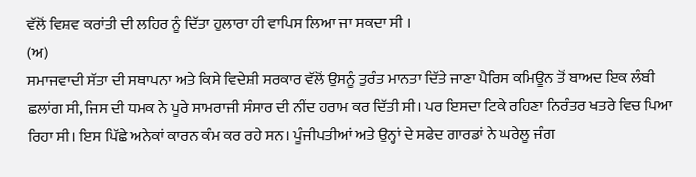ਵੱਲੋਂ ਵਿਸ਼ਵ ਕਰਾਂਤੀ ਦੀ ਲਹਿਰ ਨੂੰ ਦਿੱਤਾ ਹੁਲਾਰਾ ਹੀ ਵਾਪਿਸ ਲਿਆ ਜਾ ਸਕਦਾ ਸੀ ।
(ਅ)
ਸਮਾਜਵਾਦੀ ਸੱਤਾ ਦੀ ਸਥਾਪਨਾ ਅਤੇ ਕਿਸੇ ਵਿਦੇਸ਼ੀ ਸਰਕਾਰ ਵੱਲੋਂ ਉਸਨੂੰ ਤੁਰੰਤ ਮਾਨਤਾ ਦਿੱਤੇ ਜਾਣਾ ਪੈਰਿਸ ਕਮਿਊਨ ਤੋਂ ਬਾਅਦ ਇਕ ਲੰਬੀ ਛਲਾਂਗ ਸੀ, ਜਿਸ ਦੀ ਧਮਕ ਨੇ ਪੂਰੇ ਸਾਮਰਾਜੀ ਸੰਸਾਰ ਦੀ ਨੀਂਦ ਹਰਾਮ ਕਰ ਦਿੱਤੀ ਸੀ। ਪਰ ਇਸਦਾ ਟਿਕੇ ਰਹਿਣਾ ਨਿਰੰਤਰ ਖਤਰੇ ਵਿਚ ਪਿਆ ਰਿਹਾ ਸੀ। ਇਸ ਪਿੱਛੇ ਅਨੇਕਾਂ ਕਾਰਨ ਕੰਮ ਕਰ ਰਹੇ ਸਨ। ਪੂੰਜੀਪਤੀਆਂ ਅਤੇ ਉਨ੍ਹਾਂ ਦੇ ਸਫੇਦ ਗਾਰਡਾਂ ਨੇ ਘਰੇਲੂ ਜੰਗ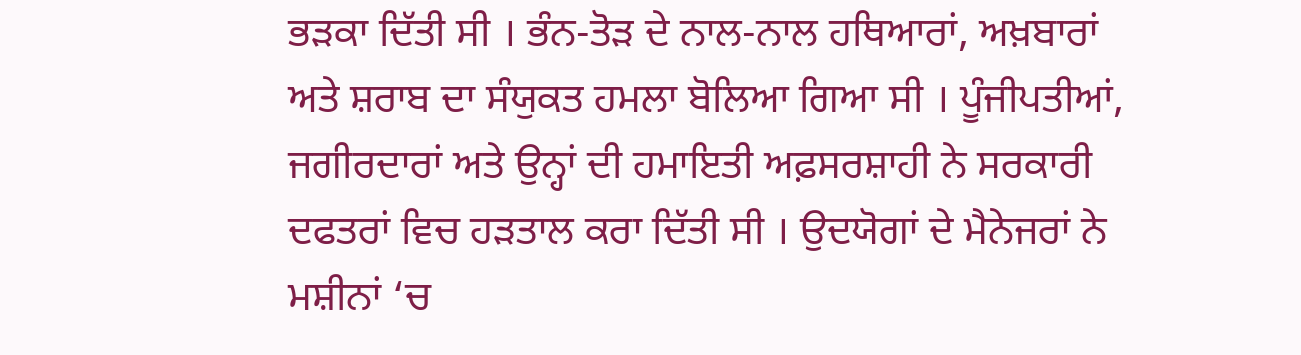ਭੜਕਾ ਦਿੱਤੀ ਸੀ । ਭੰਨ-ਤੋੜ ਦੇ ਨਾਲ-ਨਾਲ ਹਥਿਆਰਾਂ, ਅਖ਼ਬਾਰਾਂ ਅਤੇ ਸ਼ਰਾਬ ਦਾ ਸੰਯੁਕਤ ਹਮਲਾ ਬੋਲਿਆ ਗਿਆ ਸੀ । ਪੂੰਜੀਪਤੀਆਂ, ਜਗੀਰਦਾਰਾਂ ਅਤੇ ਉਨ੍ਹਾਂ ਦੀ ਹਮਾਇਤੀ ਅਫ਼ਸਰਸ਼ਾਹੀ ਨੇ ਸਰਕਾਰੀ ਦਫਤਰਾਂ ਵਿਚ ਹੜਤਾਲ ਕਰਾ ਦਿੱਤੀ ਸੀ । ਉਦਯੋਗਾਂ ਦੇ ਮੈਨੇਜਰਾਂ ਨੇ ਮਸ਼ੀਨਾਂ ‘ਚ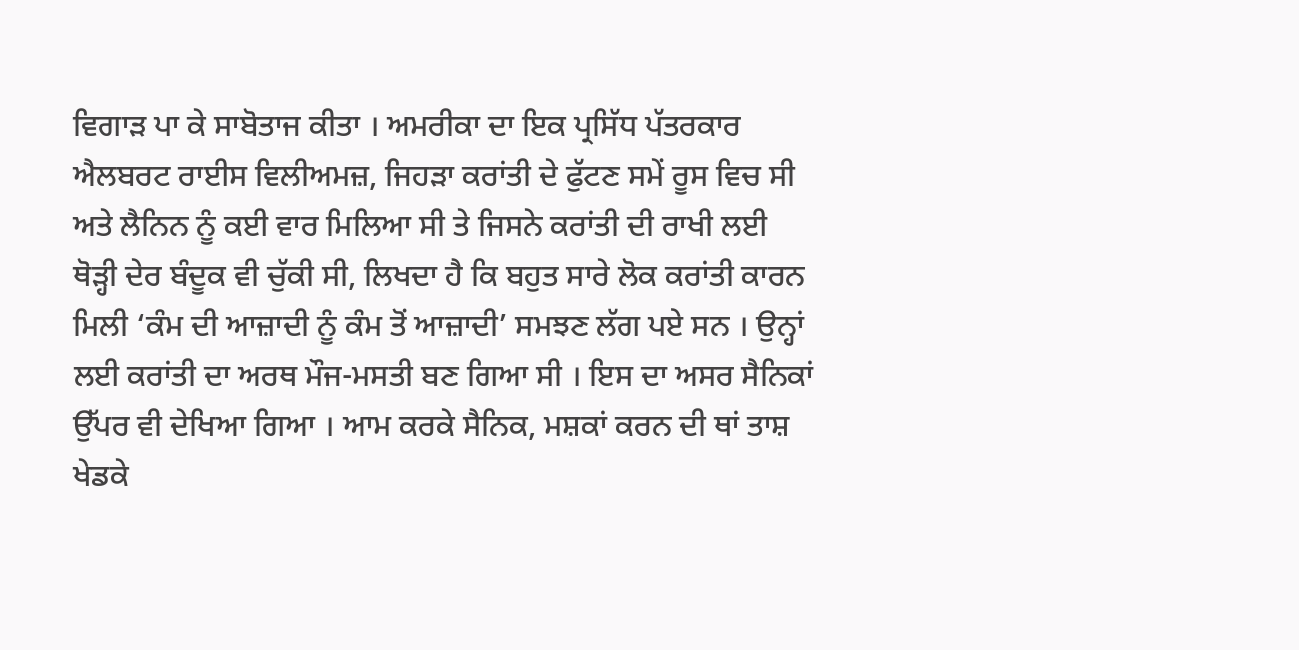ਵਿਗਾੜ ਪਾ ਕੇ ਸਾਬੋਤਾਜ ਕੀਤਾ । ਅਮਰੀਕਾ ਦਾ ਇਕ ਪ੍ਰਸਿੱਧ ਪੱਤਰਕਾਰ ਐਲਬਰਟ ਰਾਈਸ ਵਿਲੀਅਮਜ਼, ਜਿਹੜਾ ਕਰਾਂਤੀ ਦੇ ਫੁੱਟਣ ਸਮੇਂ ਰੂਸ ਵਿਚ ਸੀ ਅਤੇ ਲੈਨਿਨ ਨੂੰ ਕਈ ਵਾਰ ਮਿਲਿਆ ਸੀ ਤੇ ਜਿਸਨੇ ਕਰਾਂਤੀ ਦੀ ਰਾਖੀ ਲਈ ਥੋੜ੍ਹੀ ਦੇਰ ਬੰਦੂਕ ਵੀ ਚੁੱਕੀ ਸੀ, ਲਿਖਦਾ ਹੈ ਕਿ ਬਹੁਤ ਸਾਰੇ ਲੋਕ ਕਰਾਂਤੀ ਕਾਰਨ ਮਿਲੀ ‘ਕੰਮ ਦੀ ਆਜ਼ਾਦੀ ਨੂੰ ਕੰਮ ਤੋਂ ਆਜ਼ਾਦੀ’ ਸਮਝਣ ਲੱਗ ਪਏ ਸਨ । ਉਨ੍ਹਾਂ ਲਈ ਕਰਾਂਤੀ ਦਾ ਅਰਥ ਮੌਜ-ਮਸਤੀ ਬਣ ਗਿਆ ਸੀ । ਇਸ ਦਾ ਅਸਰ ਸੈਨਿਕਾਂ ਉੱਪਰ ਵੀ ਦੇਖਿਆ ਗਿਆ । ਆਮ ਕਰਕੇ ਸੈਨਿਕ, ਮਸ਼ਕਾਂ ਕਰਨ ਦੀ ਥਾਂ ਤਾਸ਼ ਖੇਡਕੇ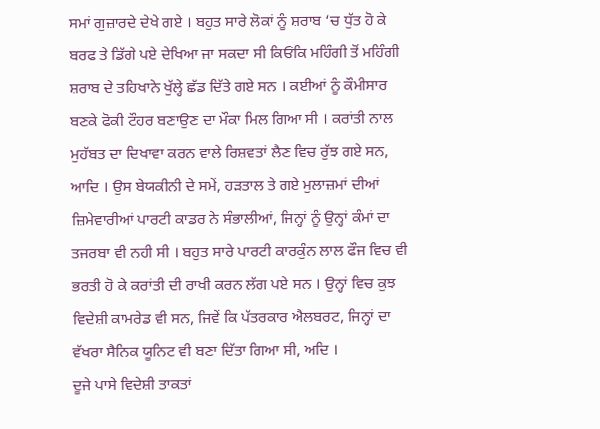ਸਮਾਂ ਗੁਜ਼ਾਰਦੇ ਦੇਖੇ ਗਏ । ਬਹੁਤ ਸਾਰੇ ਲੋਕਾਂ ਨੂੰ ਸ਼ਰਾਬ ‘ਚ ਧੁੱਤ ਹੋ ਕੇ ਬਰਫ ਤੇ ਡਿੱਗੇ ਪਏ ਦੇਖਿਆ ਜਾ ਸਕਦਾ ਸੀ ਕਿਓਂਕਿ ਮਹਿੰਗੀ ਤੋਂ ਮਹਿੰਗੀ ਸ਼ਰਾਬ ਦੇ ਤਹਿਖਾਨੇ ਖੁੱਲ੍ਹੇ ਛੱਡ ਦਿੱਤੇ ਗਏ ਸਨ । ਕਈਆਂ ਨੂੰ ਕੌਮੀਸਾਰ ਬਣਕੇ ਫੋਕੀ ਟੌਹਰ ਬਣਾਉਣ ਦਾ ਮੌਕਾ ਮਿਲ ਗਿਆ ਸੀ । ਕਰਾਂਤੀ ਨਾਲ ਮੁਹੱਬਤ ਦਾ ਦਿਖਾਵਾ ਕਰਨ ਵਾਲੇ ਰਿਸ਼ਵਤਾਂ ਲੈਣ ਵਿਚ ਰੁੱਝ ਗਏ ਸਨ, ਆਦਿ । ਉਸ ਬੇਯਕੀਨੀ ਦੇ ਸਮੇਂ, ਹੜਤਾਲ ਤੇ ਗਏ ਮੁਲਾਜ਼ਮਾਂ ਦੀਆਂ ਜ਼ਿਮੇਵਾਰੀਆਂ ਪਾਰਟੀ ਕਾਡਰ ਨੇ ਸੰਭਾਲੀਆਂ, ਜਿਨ੍ਹਾਂ ਨੂੰ ਉਨ੍ਹਾਂ ਕੰਮਾਂ ਦਾ ਤਜਰਬਾ ਵੀ ਨਹੀ ਸੀ । ਬਹੁਤ ਸਾਰੇ ਪਾਰਟੀ ਕਾਰਕੁੰਨ ਲਾਲ ਫੌਜ ਵਿਚ ਵੀ ਭਰਤੀ ਹੋ ਕੇ ਕਰਾਂਤੀ ਦੀ ਰਾਖੀ ਕਰਨ ਲੱਗ ਪਏ ਸਨ । ਉਨ੍ਹਾਂ ਵਿਚ ਕੁਝ ਵਿਦੇਸ਼ੀ ਕਾਮਰੇਡ ਵੀ ਸਨ, ਜਿਵੇਂ ਕਿ ਪੱਤਰਕਾਰ ਐਲਬਰਟ, ਜਿਨ੍ਹਾਂ ਦਾ ਵੱਖਰਾ ਸੈਨਿਕ ਯੂਨਿਟ ਵੀ ਬਣਾ ਦਿੱਤਾ ਗਿਆ ਸੀ, ਅਦਿ ।
ਦੂਜੇ ਪਾਸੇ ਵਿਦੇਸ਼ੀ ਤਾਕਤਾਂ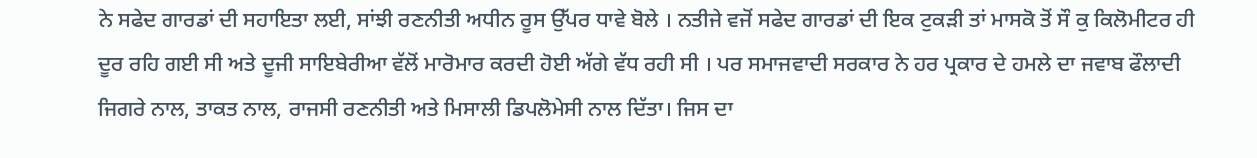ਨੇ ਸਫੇਦ ਗਾਰਡਾਂ ਦੀ ਸਹਾਇਤਾ ਲਈ, ਸਾਂਝੀ ਰਣਨੀਤੀ ਅਧੀਨ ਰੂਸ ਉੱਪਰ ਧਾਵੇ ਬੋਲੇ । ਨਤੀਜੇ ਵਜੋਂ ਸਫੇਦ ਗਾਰਡਾਂ ਦੀ ਇਕ ਟੁਕੜੀ ਤਾਂ ਮਾਸਕੋ ਤੋਂ ਸੌ ਕੁ ਕਿਲੋਮੀਟਰ ਹੀ ਦੂਰ ਰਹਿ ਗਈ ਸੀ ਅਤੇ ਦੂਜੀ ਸਾਇਬੇਰੀਆ ਵੱਲੋਂ ਮਾਰੋਮਾਰ ਕਰਦੀ ਹੋਈ ਅੱਗੇ ਵੱਧ ਰਹੀ ਸੀ । ਪਰ ਸਮਾਜਵਾਦੀ ਸਰਕਾਰ ਨੇ ਹਰ ਪ੍ਰਕਾਰ ਦੇ ਹਮਲੇ ਦਾ ਜਵਾਬ ਫੌਲਾਦੀ ਜਿਗਰੇ ਨਾਲ, ਤਾਕਤ ਨਾਲ, ਰਾਜਸੀ ਰਣਨੀਤੀ ਅਤੇ ਮਿਸਾਲੀ ਡਿਪਲੋਮੇਸੀ ਨਾਲ ਦਿੱਤਾ। ਜਿਸ ਦਾ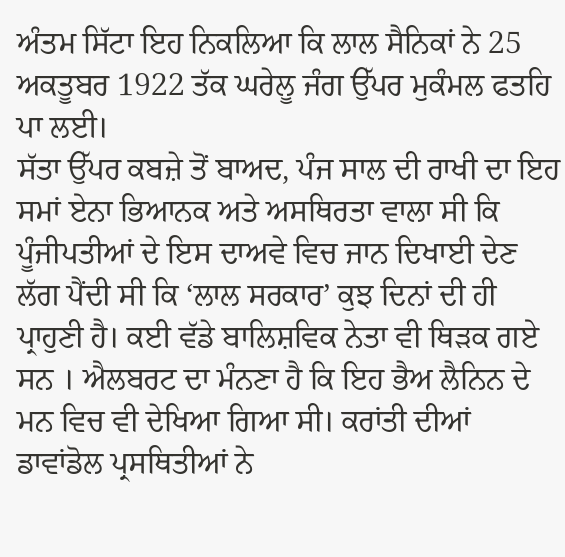ਅੰਤਮ ਸਿੱਟਾ ਇਹ ਨਿਕਲਿਆ ਕਿ ਲਾਲ ਸੈਨਿਕਾਂ ਨੇ 25 ਅਕਤੂਬਰ 1922 ਤੱਕ ਘਰੇਲੂ ਜੰਗ ਉੱਪਰ ਮੁਕੰਮਲ ਫਤਹਿ ਪਾ ਲਈ।
ਸੱਤਾ ਉੱਪਰ ਕਬਜ਼ੇ ਤੋਂ ਬਾਅਦ, ਪੰਜ ਸਾਲ ਦੀ ਰਾਖੀ ਦਾ ਇਹ ਸਮਾਂ ਏਨਾ ਭਿਆਨਕ ਅਤੇ ਅਸਥਿਰਤਾ ਵਾਲਾ ਸੀ ਕਿ ਪੂੰਜੀਪਤੀਆਂ ਦੇ ਇਸ ਦਾਅਵੇ ਵਿਚ ਜਾਨ ਦਿਖਾਈ ਦੇਣ ਲੱਗ ਪੈਂਦੀ ਸੀ ਕਿ ‘ਲਾਲ ਸਰਕਾਰ’ ਕੁਝ ਦਿਨਾਂ ਦੀ ਹੀ ਪ੍ਰਾਹੁਣੀ ਹੈ। ਕਈ ਵੱਡੇ ਬਾਲਿਸ਼ਵਿਕ ਨੇਤਾ ਵੀ ਥਿੜਕ ਗਏ ਸਨ । ਐਲਬਰਟ ਦਾ ਮੰਨਣਾ ਹੈ ਕਿ ਇਹ ਭੈਅ ਲੈਨਿਨ ਦੇ ਮਨ ਵਿਚ ਵੀ ਦੇਖਿਆ ਗਿਆ ਸੀ। ਕਰਾਂਤੀ ਦੀਆਂ ਡਾਵਾਂਡੋਲ ਪ੍ਰਸਥਿਤੀਆਂ ਨੇ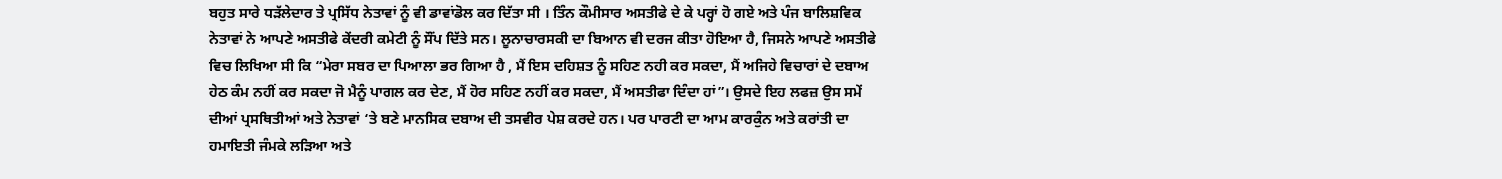ਬਹੁਤ ਸਾਰੇ ਧੜੱਲੇਦਾਰ ਤੇ ਪ੍ਰਸਿੱਧ ਨੇਤਾਵਾਂ ਨੂੰ ਵੀ ਡਾਵਾਂਡੋਲ ਕਰ ਦਿੱਤਾ ਸੀ । ਤਿੰਨ ਕੌਮੀਸਾਰ ਅਸਤੀਫੇ ਦੇ ਕੇ ਪਰ੍ਹਾਂ ਹੋ ਗਏ ਅਤੇ ਪੰਜ ਬਾਲਿਸ਼ਵਿਕ ਨੇਤਾਵਾਂ ਨੇ ਆਪਣੇ ਅਸਤੀਫੇ ਕੇਂਦਰੀ ਕਮੇਟੀ ਨੂੰ ਸੌਂਪ ਦਿੱਤੇ ਸਨ। ਲੂਨਾਚਾਰਸਕੀ ਦਾ ਬਿਆਨ ਵੀ ਦਰਜ ਕੀਤਾ ਹੋਇਆ ਹੈ, ਜਿਸਨੇ ਆਪਣੇ ਅਸਤੀਫੇ ਵਿਚ ਲਿਖਿਆ ਸੀ ਕਿ “ਮੇਰਾ ਸਬਰ ਦਾ ਪਿਆਲਾ ਭਰ ਗਿਆ ਹੈ , ਮੈਂ ਇਸ ਦਹਿਸ਼ਤ ਨੂੰ ਸਹਿਣ ਨਹੀ ਕਰ ਸਕਦਾ, ਮੈਂ ਅਜਿਹੇ ਵਿਚਾਰਾਂ ਦੇ ਦਬਾਅ ਹੇਠ ਕੰਮ ਨਹੀਂ ਕਰ ਸਕਦਾ ਜੋ ਮੈਨੂੰ ਪਾਗਲ ਕਰ ਦੇਣ, ਮੈਂ ਹੋਰ ਸਹਿਣ ਨਹੀਂ ਕਰ ਸਕਦਾ, ਮੈਂ ਅਸਤੀਫਾ ਦਿੰਦਾ ਹਾਂ”। ਉਸਦੇ ਇਹ ਲਫਜ਼ ਉਸ ਸਮੇਂ ਦੀਆਂ ਪ੍ਰਸਥਿਤੀਆਂ ਅਤੇ ਨੇਤਾਵਾਂ ‘ਤੇ ਬਣੇ ਮਾਨਸਿਕ ਦਬਾਅ ਦੀ ਤਸਵੀਰ ਪੇਸ਼ ਕਰਦੇ ਹਨ। ਪਰ ਪਾਰਟੀ ਦਾ ਆਮ ਕਾਰਕੁੰਨ ਅਤੇ ਕਰਾਂਤੀ ਦਾ ਹਮਾਇਤੀ ਜੰਮਕੇ ਲੜਿਆ ਅਤੇ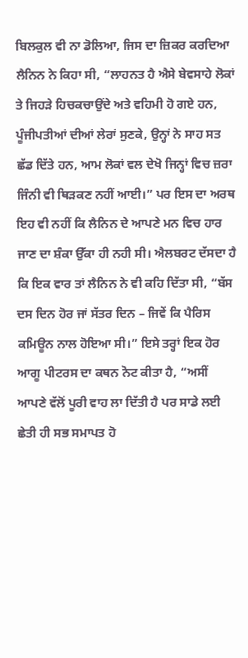ਬਿਲਕੁਲ ਵੀ ਨਾ ਡੋਲਿਆ, ਜਿਸ ਦਾ ਜ਼ਿਕਰ ਕਰਦਿਆ ਲੈਨਿਨ ਨੇ ਕਿਹਾ ਸੀ, “ਲਾਹਨਤ ਹੈ ਐਸੇ ਬੇਵਸਾਹੇ ਲੋਕਾਂ ਤੇ ਜਿਹੜੇ ਹਿਚਕਚਾਉਂਦੇ ਅਤੇ ਵਹਿਮੀ ਹੋ ਗਏ ਹਨ, ਪੂੰਜੀਪਤੀਆਂ ਦੀਆਂ ਲੇਰਾਂ ਸੁਣਕੇ, ਉਨ੍ਹਾਂ ਨੇ ਸਾਹ ਸਤ ਛੱਡ ਦਿੱਤੇ ਹਨ, ਆਮ ਲੋਕਾਂ ਵਲ ਦੇਖੋ ਜਿਨ੍ਹਾਂ ਵਿਚ ਜ਼ਰਾ ਜਿੰਨੀ ਵੀ ਥਿੜਕਣ ਨਹੀਂ ਆਈ।” ਪਰ ਇਸ ਦਾ ਅਰਥ ਇਹ ਵੀ ਨਹੀਂ ਕਿ ਲੈਨਿਨ ਦੇ ਆਪਣੇ ਮਨ ਵਿਚ ਹਾਰ ਜਾਣ ਦਾ ਸ਼ੰਕਾ ਉੱਕਾ ਹੀ ਨਹੀ ਸੀ। ਐਲਬਰਟ ਦੱਸਦਾ ਹੈ ਕਿ ਇਕ ਵਾਰ ਤਾਂ ਲੈਨਿਨ ਨੇ ਵੀ ਕਹਿ ਦਿੱਤਾ ਸੀ, “ਬੱਸ ਦਸ ਦਿਨ ਹੋਰ ਜਾਂ ਸੱਤਰ ਦਿਨ – ਜਿਵੇਂ ਕਿ ਪੈਰਿਸ ਕਮਿਊਨ ਨਾਲ ਹੋਇਆ ਸੀ।” ਇਸੇ ਤਰ੍ਹਾਂ ਇਕ ਹੋਰ ਆਗੂ ਪੀਟਰਸ ਦਾ ਕਥਨ ਨੋਟ ਕੀਤਾ ਹੈ, “ਅਸੀਂ ਆਪਣੇ ਵੱਲੋਂ ਪੂਰੀ ਵਾਹ ਲਾ ਦਿੱਤੀ ਹੈ ਪਰ ਸਾਡੇ ਲਈ ਛੇਤੀ ਹੀ ਸਭ ਸਮਾਪਤ ਹੋ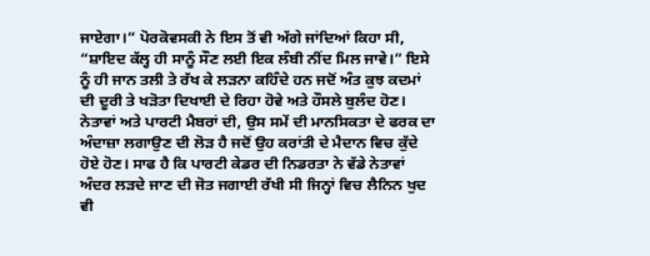ਜਾਏਗਾ।” ਪੋਰਕੋਵਸਕੀ ਨੇ ਇਸ ਤੋਂ ਵੀ ਅੱਗੇ ਜਾਂਦਿਆਂ ਕਿਹਾ ਸੀ, “ਸ਼ਾਇਦ ਕੱਲ੍ਹ ਹੀ ਸਾਨੂੰ ਸੌਣ ਲਈ ਇਕ ਲੰਬੀ ਨੀਂਦ ਮਿਲ ਜਾਵੇ।” ਇਸੇ ਨੂੰ ਹੀ ਜਾਨ ਤਲੀ ਤੇ ਰੱਖ ਕੇ ਲੜਨਾ ਕਹਿੰਦੇ ਹਨ ਜਦੋਂ ਅੰਤ ਕੁਝ ਕਦਮਾਂ ਦੀ ਦੂਰੀ ਤੇ ਖੜੋਤਾ ਦਿਖਾਈ ਦੇ ਰਿਹਾ ਹੋਵੇ ਅਤੇ ਹੌਸਲੇ ਬੁਲੰਦ ਹੋਣ। ਨੇਤਾਵਾਂ ਅਤੇ ਪਾਰਟੀ ਮੈਬਰਾਂ ਦੀ, ਉਸ ਸਮੇਂ ਦੀ ਮਾਨਸਿਕਤਾ ਦੇ ਫਰਕ ਦਾ ਅੰਦਾਜ਼ਾ ਲਗਾਉਣ ਦੀ ਲੋੜ ਹੈ ਜਦੋਂ ਉਹ ਕਰਾਂਤੀ ਦੇ ਮੈਦਾਨ ਵਿਚ ਕੁੱਦੇ ਹੋਏ ਹੋਣ। ਸਾਫ ਹੈ ਕਿ ਪਾਰਟੀ ਕੇਡਰ ਦੀ ਨਿਡਰਤਾ ਨੇ ਵੱਡੇ ਨੇਤਾਵਾਂ ਅੰਦਰ ਲੜਦੇ ਜਾਣ ਦੀ ਜੋਤ ਜਗਾਈ ਰੱਖੀ ਸੀ ਜਿਨ੍ਹਾਂ ਵਿਚ ਲੈਨਿਨ ਖੁਦ ਵੀ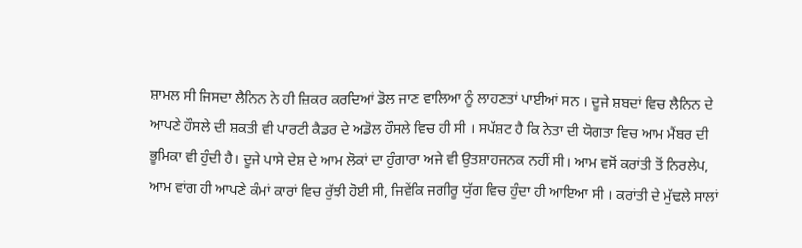ਸ਼ਾਮਲ ਸੀ ਜਿਸਦਾ ਲੈਨਿਨ ਨੇ ਹੀ ਜ਼ਿਕਰ ਕਰਦਿਆਂ ਡੋਲ ਜਾਣ ਵਾਲਿਆ ਨੂੰ ਲਾਹਣਤਾਂ ਪਾਈਆਂ ਸਨ । ਦੂਜੇ ਸ਼ਬਦਾਂ ਵਿਚ ਲੈਨਿਨ ਦੇ ਆਪਣੇ ਹੌਸਲੇ ਦੀ ਸ਼ਕਤੀ ਵੀ ਪਾਰਟੀ ਕੈਡਰ ਦੇ ਅਡੋਲ ਹੌਸਲੇ ਵਿਚ ਹੀ ਸੀ । ਸਪੱਸ਼ਟ ਹੈ ਕਿ ਨੇਤਾ ਦੀ ਯੋਗਤਾ ਵਿਚ ਆਮ ਮੈਂਬਰ ਦੀ ਭੂਮਿਕਾ ਵੀ ਹੁੰਦੀ ਹੈ। ਦੂਜੇ ਪਾਸੇ ਦੇਸ਼ ਦੇ ਆਮ ਲੋਕਾਂ ਦਾ ਹੁੰਗਾਰਾ ਅਜੇ ਵੀ ਉਤਸ਼ਾਹਜਨਕ ਨਹੀਂ ਸੀ। ਆਮ ਵਸੋਂ ਕਰਾਂਤੀ ਤੋਂ ਨਿਰਲੇਪ, ਆਮ ਵਾਂਗ ਹੀ ਆਪਣੇ ਕੰਮਾਂ ਕਾਰਾਂ ਵਿਚ ਰੁੱਝੀ ਹੋਈ ਸੀ, ਜਿਵੇਂਕਿ ਜਗੀਰੂ ਯੁੱਗ ਵਿਚ ਹੁੰਦਾ ਹੀ ਆਇਆ ਸੀ । ਕਰਾਂਤੀ ਦੇ ਮੁੱਢਲੇ ਸਾਲਾਂ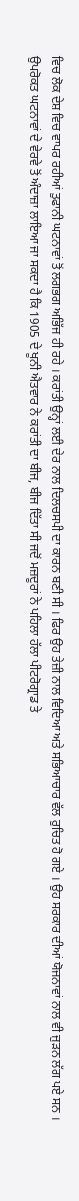ਵਿਚ ਲੋਕ ਦੇਸ਼ ਵਿਚ ਵਾਪਰ ਰਹੀਆਂ ਤੁਫਾਨੀ ਘਟਨਾਵਾਂ ਤੋਂ ਲਗਭਗ ਅਭਿੱਜ ਹੀ ਰਹੇ । ਕਰਾਂਤੀ ਉਨ੍ਹਾਂ ਲਈ ਦੇਰ ਨਾਲ ਦਿਲਚਸਪੀ ਦਾ ਕਾਰਨ ਬਣੀ ਸੀ । ਫਿਰ ਉਹ ਤੇਜ਼ੀ ਨਾਲ ਵਿਦਿਆ ਅਤੇ ਸਭਿਆਚਾਰ ਵੱਲ ਰੁਚਿਤ ਹੋ ਗਏ । ਉਹ ਸਰਕਾਰ ਦੀਆਂ ਯੋਜਨਾਵਾਂ ਨਾਲ ਵੀ ਜੁੜਨ ਲੱਗ ਪਏ ਸਨ ।
ਉਪਰੋਕਤ ਘਟਨਾਵਾਂ ਦੇ ਵੇਰਵੇ ਤੋਂ ਅੰਦਾਜ਼ਾ ਲਾਇਆ ਜਾ ਸਕਦਾ ਹੈ ਕਿ 1905 ਦੇ ਖੂਨੀ ਐਤਵਾਰ ਨੇ ਕਰਾਂਤੀ ਦਾ ਬੀਜ, ਬੀਜ ਦਿੱਤਾ ਸੀ ਜਦੋਂ ਮਜ਼ਦੂਰਾਂ ਨੇ ਪਹਿਲਾ ਹੱਲਾ ਪੀਟਰੋਗ੍ਰਾਡ ਤੇ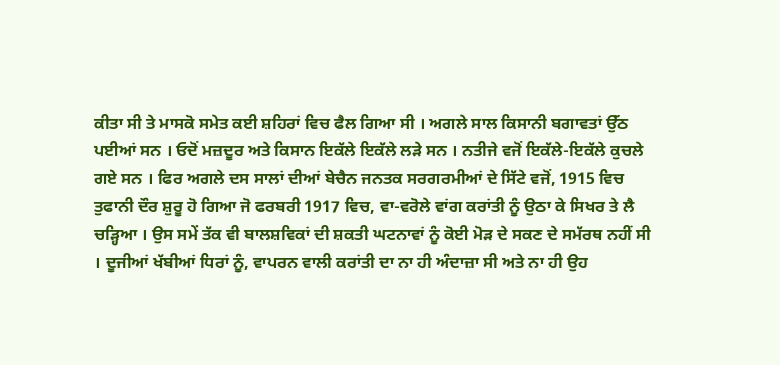ਕੀਤਾ ਸੀ ਤੇ ਮਾਸਕੋ ਸਮੇਤ ਕਈ ਸ਼ਹਿਰਾਂ ਵਿਚ ਫੈਲ ਗਿਆ ਸੀ । ਅਗਲੇ ਸਾਲ ਕਿਸਾਨੀ ਬਗਾਵਤਾਂ ਉੱਠ ਪਈਆਂ ਸਨ । ਓਦੋਂ ਮਜ਼ਦੂਰ ਅਤੇ ਕਿਸਾਨ ਇਕੱਲੇ ਇਕੱਲੇ ਲੜੇ ਸਨ । ਨਤੀਜੇ ਵਜੋਂ ਇਕੱਲੇ-ਇਕੱਲੇ ਕੁਚਲੇ ਗਏ ਸਨ । ਫਿਰ ਅਗਲੇ ਦਸ ਸਾਲਾਂ ਦੀਆਂ ਬੇਚੈਨ ਜਨਤਕ ਸਰਗਰਮੀਆਂ ਦੇ ਸਿੱਟੇ ਵਜੋਂ, 1915 ਵਿਚ ਤੁਫਾਨੀ ਦੌਰ ਸ਼ੁਰੂ ਹੋ ਗਿਆ ਜੋ ਫਰਬਰੀ 1917 ਵਿਚ, ਵਾ-ਵਰੋਲੇ ਵਾਂਗ ਕਰਾਂਤੀ ਨੂੰ ਉਠਾ ਕੇ ਸਿਖਰ ਤੇ ਲੈ ਚੜ੍ਹਿਆ । ਉਸ ਸਮੇਂ ਤੱਕ ਵੀ ਬਾਲਸ਼ਵਿਕਾਂ ਦੀ ਸ਼ਕਤੀ ਘਟਨਾਵਾਂ ਨੂੰ ਕੋਈ ਮੋੜ ਦੇ ਸਕਣ ਦੇ ਸਮੱਰਥ ਨਹੀਂ ਸੀ । ਦੂਜੀਆਂ ਖੱਬੀਆਂ ਧਿਰਾਂ ਨੂੰ, ਵਾਪਰਨ ਵਾਲੀ ਕਰਾਂਤੀ ਦਾ ਨਾ ਹੀ ਅੰਦਾਜ਼ਾ ਸੀ ਅਤੇ ਨਾ ਹੀ ਉਹ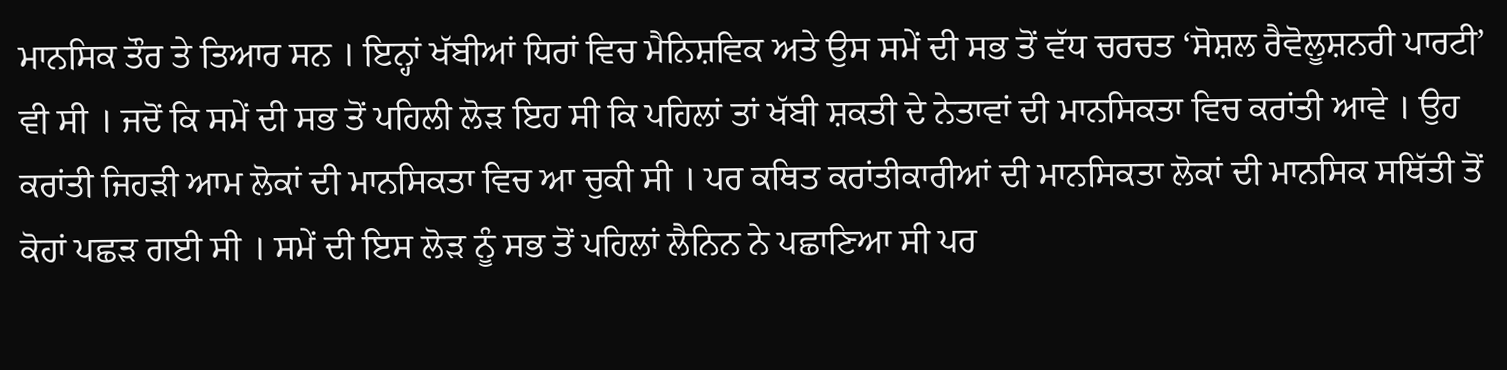ਮਾਨਸਿਕ ਤੌਰ ਤੇ ਤਿਆਰ ਸਨ । ਇਨ੍ਹਾਂ ਖੱਬੀਆਂ ਧਿਰਾਂ ਵਿਚ ਮੈਨਿਸ਼ਵਿਕ ਅਤੇ ਉਸ ਸਮੇਂ ਦੀ ਸਭ ਤੋਂ ਵੱਧ ਚਰਚਤ ‘ਸੋਸ਼ਲ ਰੈਵੋਲੂਸ਼ਨਰੀ ਪਾਰਟੀ’ ਵੀ ਸੀ । ਜਦੋਂ ਕਿ ਸਮੇਂ ਦੀ ਸਭ ਤੋਂ ਪਹਿਲੀ ਲੋੜ ਇਹ ਸੀ ਕਿ ਪਹਿਲਾਂ ਤਾਂ ਖੱਬੀ ਸ਼ਕਤੀ ਦੇ ਨੇਤਾਵਾਂ ਦੀ ਮਾਨਸਿਕਤਾ ਵਿਚ ਕਰਾਂਤੀ ਆਵੇ । ਉਹ ਕਰਾਂਤੀ ਜਿਹੜੀ ਆਮ ਲੋਕਾਂ ਦੀ ਮਾਨਸਿਕਤਾ ਵਿਚ ਆ ਚੁਕੀ ਸੀ । ਪਰ ਕਥਿਤ ਕਰਾਂਤੀਕਾਰੀਆਂ ਦੀ ਮਾਨਸਿਕਤਾ ਲੋਕਾਂ ਦੀ ਮਾਨਸਿਕ ਸਥਿੱਤੀ ਤੋਂ ਕੋਹਾਂ ਪਛੜ ਗਈ ਸੀ । ਸਮੇਂ ਦੀ ਇਸ ਲੋੜ ਨੂੰ ਸਭ ਤੋਂ ਪਹਿਲਾਂ ਲੈਨਿਨ ਨੇ ਪਛਾਣਿਆ ਸੀ ਪਰ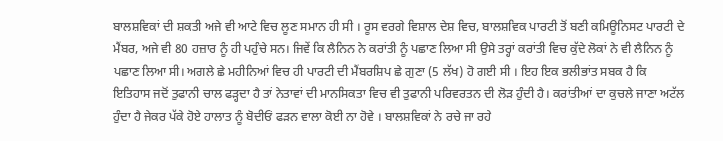ਬਾਲਸ਼ਵਿਕਾਂ ਦੀ ਸ਼ਕਤੀ ਅਜੇ ਵੀ ਆਟੇ ਵਿਚ ਲੂਣ ਸਮਾਨ ਹੀ ਸੀ । ਰੂਸ ਵਰਗੇ ਵਿਸ਼ਾਲ ਦੇਸ਼ ਵਿਚ, ਬਾਲਸ਼ਵਿਕ ਪਾਰਟੀ ਤੋਂ ਬਣੀ ਕਮਿਊਨਿਸਟ ਪਾਰਟੀ ਦੇ ਮੈਂਬਰ, ਅਜੇ ਵੀ 80 ਹਜ਼ਾਰ ਨੂੰ ਹੀ ਪਹੁੰਚੇ ਸਨ। ਜਿਵੇਂ ਕਿ ਲੈਨਿਨ ਨੇ ਕਰਾਂਤੀ ਨੂੰ ਪਛਾਣ ਲਿਆ ਸੀ ਉਸੇ ਤਰ੍ਹਾਂ ਕਰਾਂਤੀ ਵਿਚ ਕੁੱਦੇ ਲੋਕਾਂ ਨੇ ਵੀ ਲੈਨਿਨ ਨੂੰ ਪਛਾਣ ਲਿਆ ਸੀ। ਅਗਲੇ ਛੇ ਮਹੀਨਿਆਂ ਵਿਚ ਹੀ ਪਾਰਟੀ ਦੀ ਮੈਂਬਰਸ਼ਿਪ ਛੇ ਗੁਣਾ (5 ਲੱਖ) ਹੋ ਗਈ ਸੀ । ਇਹ ਇਕ ਭਲੀਭਾਂਤ ਸਬਕ ਹੈ ਕਿ ਇਤਿਹਾਸ ਜਦੋਂ ਤੁਫਾਨੀ ਚਾਲ ਫੜ੍ਹਦਾ ਹੈ ਤਾਂ ਨੇਤਾਵਾਂ ਦੀ ਮਾਨਸਿਕਤਾ ਵਿਚ ਵੀ ਤੁਫਾਨੀ ਪਰਿਵਰਤਨ ਦੀ ਲੋੜ ਹੁੰਦੀ ਹੈ। ਕਰਾਂਤੀਆਂ ਦਾ ਕੁਚਲੇ ਜਾਣਾ ਅਟੱਲ ਹੁੰਦਾ ਹੈ ਜੇਕਰ ਪੱਕੇ ਹੋਏ ਹਾਲਾਤ ਨੂੰ ਬੋਦੀਓਂ ਫੜਨ ਵਾਲਾ ਕੋਈ ਨਾ ਹੋਵੇ । ਬਾਲਸ਼ਵਿਕਾਂ ਨੇ ਰਚੇ ਜਾ ਰਹੇ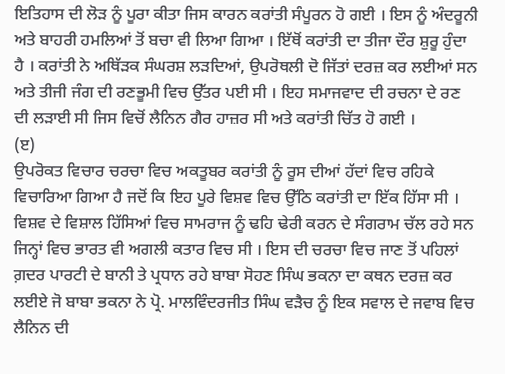ਇਤਿਹਾਸ ਦੀ ਲੋੜ ਨੂੰ ਪੂਰਾ ਕੀਤਾ ਜਿਸ ਕਾਰਨ ਕਰਾਂਤੀ ਸੰਪੂਰਨ ਹੋ ਗਈ । ਇਸ ਨੂੰ ਅੰਦਰੂਨੀ ਅਤੇ ਬਾਹਰੀ ਹਮਲਿਆਂ ਤੋਂ ਬਚਾ ਵੀ ਲਿਆ ਗਿਆ । ਇੱਥੋਂ ਕਰਾਂਤੀ ਦਾ ਤੀਜਾ ਦੌਰ ਸ਼ੁਰੂ ਹੁੰਦਾ ਹੈ । ਕਰਾਂਤੀ ਨੇ ਅਥਿੱੜਕ ਸੰਘਰਸ਼ ਲੜਦਿਆਂ, ਉਪਰੋਥਲੀ ਦੋ ਜਿੱਤਾਂ ਦਰਜ਼ ਕਰ ਲਈਆਂ ਸਨ ਅਤੇ ਤੀਜੀ ਜੰਗ ਦੀ ਰਣਭੂਮੀ ਵਿਚ ਉੱਤਰ ਪਈ ਸੀ । ਇਹ ਸਮਾਜਵਾਦ ਦੀ ਰਚਨਾ ਦੇ ਰਣ ਦੀ ਲੜਾਈ ਸੀ ਜਿਸ ਵਿਚੋਂ ਲੈਨਿਨ ਗੈਰ ਹਾਜ਼ਰ ਸੀ ਅਤੇ ਕਰਾਂਤੀ ਚਿੱਤ ਹੋ ਗਈ ।
(ੲ)
ਉਪਰੋਕਤ ਵਿਚਾਰ ਚਰਚਾ ਵਿਚ ਅਕਤੂਬਰ ਕਰਾਂਤੀ ਨੂੰ ਰੂਸ ਦੀਆਂ ਹੱਦਾਂ ਵਿਚ ਰਹਿਕੇ ਵਿਚਾਰਿਆ ਗਿਆ ਹੈ ਜਦੋਂ ਕਿ ਇਹ ਪੂਰੇ ਵਿਸ਼ਵ ਵਿਚ ਉੱਠਿ ਕਰਾਂਤੀ ਦਾ ਇੱਕ ਹਿੱਸਾ ਸੀ । ਵਿਸ਼ਵ ਦੇ ਵਿਸ਼ਾਲ ਹਿੱਸਿਆਂ ਵਿਚ ਸਾਮਰਾਜ ਨੂੰ ਢਹਿ ਢੇਰੀ ਕਰਨ ਦੇ ਸੰਗਰਾਮ ਚੱਲ ਰਹੇ ਸਨ ਜਿਨ੍ਹਾਂ ਵਿਚ ਭਾਰਤ ਵੀ ਅਗਲੀ ਕਤਾਰ ਵਿਚ ਸੀ । ਇਸ ਦੀ ਚਰਚਾ ਵਿਚ ਜਾਣ ਤੋਂ ਪਹਿਲਾਂ ਗ਼ਦਰ ਪਾਰਟੀ ਦੇ ਬਾਨੀ ਤੇ ਪ੍ਰਧਾਨ ਰਹੇ ਬਾਬਾ ਸੋਹਣ ਸਿੰਘ ਭਕਨਾ ਦਾ ਕਥਨ ਦਰਜ਼ ਕਰ ਲਈਏ ਜੋ ਬਾਬਾ ਭਕਨਾ ਨੇ ਪ੍ਰੋ. ਮਾਲਵਿੰਦਰਜੀਤ ਸਿੰਘ ਵੜੈਚ ਨੂੰ ਇਕ ਸਵਾਲ ਦੇ ਜਵਾਬ ਵਿਚ ਲੈਨਿਨ ਦੀ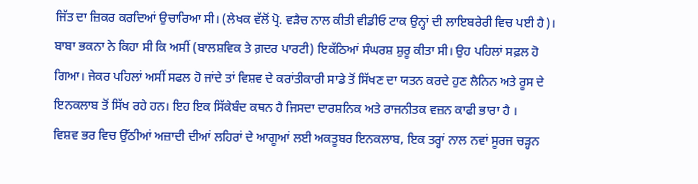ਜਿੱਤ ਦਾ ਜ਼ਿਕਰ ਕਰਦਿਆਂ ਉਚਾਰਿਆ ਸੀ। (ਲੇਖਕ ਵੱਲੋਂ ਪ੍ਰੋ. ਵੜੈਚ ਨਾਲ ਕੀਤੀ ਵੀਡੀਓ ਟਾਕ ਉਨ੍ਹਾਂ ਦੀ ਲਾਇਬਰੇਰੀ ਵਿਚ ਪਈ ਹੈ)। ਬਾਬਾ ਭਕਨਾ ਨੇ ਕਿਹਾ ਸੀ ਕਿ ਅਸੀਂ (ਬਾਲਸ਼ਵਿਕ ਤੇ ਗ਼ਦਰ ਪਾਰਟੀ) ਇਕੱਠਿਆਂ ਸੰਘਰਸ਼ ਸ਼ੁਰੂ ਕੀਤਾ ਸੀ। ਉਹ ਪਹਿਲਾਂ ਸਫ਼ਲ ਹੋ ਗਿਆ। ਜੇਕਰ ਪਹਿਲਾਂ ਅਸੀਂ ਸਫਲ ਹੋ ਜਾਂਦੇ ਤਾਂ ਵਿਸ਼ਵ ਦੇ ਕਰਾਂਤੀਕਾਰੀ ਸਾਡੇ ਤੋਂ ਸਿੱਖਣ ਦਾ ਯਤਨ ਕਰਦੇ ਹੁਣ ਲੈਨਿਨ ਅਤੇ ਰੂਸ ਦੇ ਇਨਕਲਾਬ ਤੋਂ ਸਿੱਖ ਰਹੇ ਹਨ। ਇਹ ਇਕ ਸਿੱਕੇਬੰਦ ਕਥਨ ਹੈ ਜਿਸਦਾ ਦਾਰਸ਼ਨਿਕ ਅਤੇ ਰਾਜਨੀਤਕ ਵਜ਼ਨ ਕਾਫੀ ਭਾਰਾ ਹੈ ।
ਵਿਸ਼ਵ ਭਰ ਵਿਚ ਉੱਠੀਆਂ ਅਜ਼ਾਦੀ ਦੀਆਂ ਲਹਿਰਾਂ ਦੇ ਆਗੂਆਂ ਲਈ ਅਕਤੂਬਰ ਇਨਕਲਾਬ, ਇਕ ਤਰ੍ਹਾਂ ਨਾਲ ਨਵਾਂ ਸੂਰਜ ਚੜ੍ਹਨ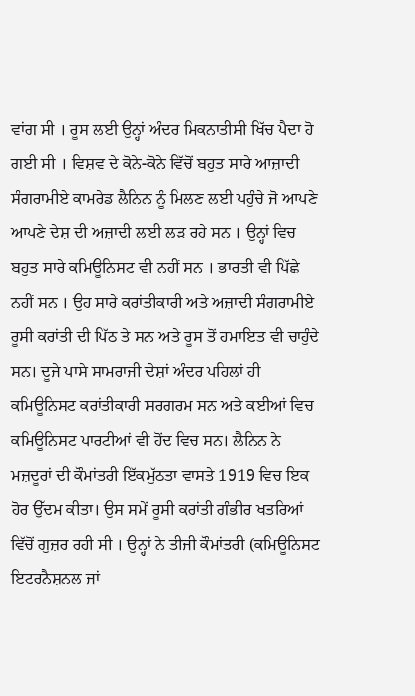ਵਾਂਗ ਸੀ । ਰੂਸ ਲਈ ਉਨ੍ਹਾਂ ਅੰਦਰ ਮਿਕਨਾਤੀਸੀ ਖਿੱਚ ਪੈਦਾ ਹੋ ਗਈ ਸੀ । ਵਿਸ਼ਵ ਦੇ ਕੋਨੇ-ਕੋਨੇ ਵਿੱਚੋਂ ਬਹੁਤ ਸਾਰੇ ਆਜ਼ਾਦੀ ਸੰਗਰਾਮੀਏ ਕਾਮਰੇਡ ਲੈਨਿਨ ਨੂੰ ਮਿਲਣ ਲਈ ਪਹੁੰਚੇ ਜੋ ਆਪਣੇ ਆਪਣੇ ਦੇਸ਼ ਦੀ ਅਜ਼ਾਦੀ ਲਈ ਲੜ ਰਹੇ ਸਨ । ਉਨ੍ਹਾਂ ਵਿਚ ਬਹੁਤ ਸਾਰੇ ਕਮਿਊਨਿਸਟ ਵੀ ਨਹੀਂ ਸਨ । ਭਾਰਤੀ ਵੀ ਪਿੱਛੇ ਨਹੀਂ ਸਨ । ਉਹ ਸਾਰੇ ਕਰਾਂਤੀਕਾਰੀ ਅਤੇ ਅਜ਼ਾਦੀ ਸੰਗਰਾਮੀਏ ਰੂਸੀ ਕਰਾਂਤੀ ਦੀ ਪਿੱਠ ਤੇ ਸਨ ਅਤੇ ਰੂਸ ਤੋਂ ਹਮਾਇਤ ਵੀ ਚਾਹੁੰਦੇ ਸਨ। ਦੂਜੇ ਪਾਸੇ ਸਾਮਰਾਜੀ ਦੇਸ਼ਾਂ ਅੰਦਰ ਪਹਿਲਾਂ ਹੀ ਕਮਿਊਨਿਸਟ ਕਰਾਂਤੀਕਾਰੀ ਸਰਗਰਮ ਸਨ ਅਤੇ ਕਈਆਂ ਵਿਚ ਕਮਿਊਨਿਸਟ ਪਾਰਟੀਆਂ ਵੀ ਹੋਂਦ ਵਿਚ ਸਨ। ਲੈਨਿਨ ਨੇ ਮਜ਼ਦੂਰਾਂ ਦੀ ਕੌਮਾਂਤਰੀ ਇੱਕਮੁੱਠਤਾ ਵਾਸਤੇ 1919 ਵਿਚ ਇਕ ਹੋਰ ਉੱਦਮ ਕੀਤਾ। ਉਸ ਸਮੇਂ ਰੂਸੀ ਕਰਾਂਤੀ ਗੰਭੀਰ ਖਤਰਿਆਂ ਵਿੱਚੋਂ ਗੁਜ਼ਰ ਰਹੀ ਸੀ । ਉਨ੍ਹਾਂ ਨੇ ਤੀਜੀ ਕੌਮਾਂਤਰੀ (ਕਮਿਊਨਿਸਟ ਇਟਰਨੈਸ਼ਨਲ ਜਾਂ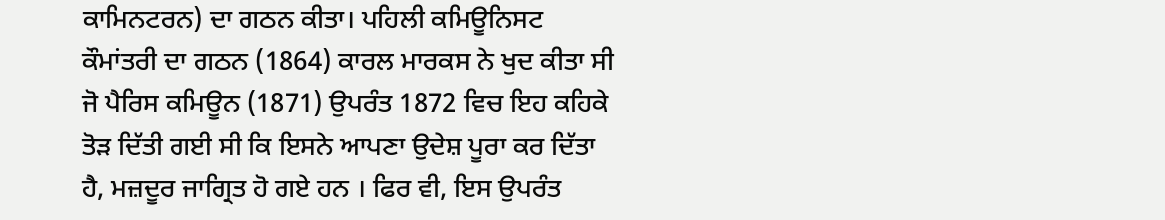ਕਾਮਿਨਟਰਨ) ਦਾ ਗਠਨ ਕੀਤਾ। ਪਹਿਲੀ ਕਮਿਊਨਿਸਟ ਕੌਮਾਂਤਰੀ ਦਾ ਗਠਨ (1864) ਕਾਰਲ ਮਾਰਕਸ ਨੇ ਖੁਦ ਕੀਤਾ ਸੀ ਜੋ ਪੈਰਿਸ ਕਮਿਊਨ (1871) ਉਪਰੰਤ 1872 ਵਿਚ ਇਹ ਕਹਿਕੇ ਤੋੜ ਦਿੱਤੀ ਗਈ ਸੀ ਕਿ ਇਸਨੇ ਆਪਣਾ ਉਦੇਸ਼ ਪੂਰਾ ਕਰ ਦਿੱਤਾ ਹੈ, ਮਜ਼ਦੂਰ ਜਾਗ੍ਰਿਤ ਹੋ ਗਏ ਹਨ । ਫਿਰ ਵੀ, ਇਸ ਉਪਰੰਤ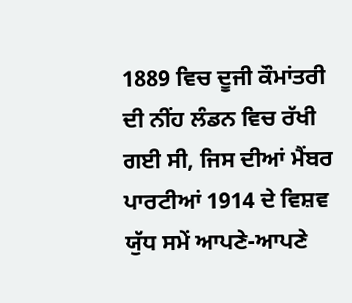1889 ਵਿਚ ਦੂਜੀ ਕੌਮਾਂਤਰੀ ਦੀ ਨੀਂਹ ਲੰਡਨ ਵਿਚ ਰੱਖੀ ਗਈ ਸੀ, ਜਿਸ ਦੀਆਂ ਮੈਂਬਰ ਪਾਰਟੀਆਂ 1914 ਦੇ ਵਿਸ਼ਵ ਯੁੱਧ ਸਮੇਂ ਆਪਣੇ-ਆਪਣੇ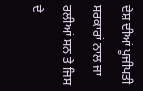ਦੇਸ਼ ਦੀਆਂ ਪੂਜੀਪਤੀ ਸਰਕਾਰਾਂ ਨਾਲ ਜਾ ਰਲੀਆਂ ਸਨ ਤੇ ਜਿਸ ਦੇ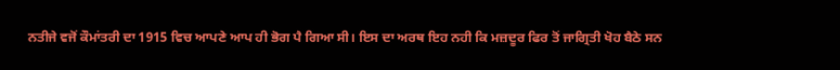ਨਤੀਜੇ ਵਜੋਂ ਕੌਮਾਂਤਰੀ ਦਾ 1915 ਵਿਚ ਆਪਣੇ ਆਪ ਹੀ ਭੋਗ ਪੈ ਗਿਆ ਸੀ। ਇਸ ਦਾ ਅਰਥ ਇਹ ਨਹੀ ਕਿ ਮਜ਼ਦੂਰ ਫਿਰ ਤੋਂ ਜਾਗ੍ਰਿਤੀ ਖੋਹ ਬੈਠੇ ਸਨ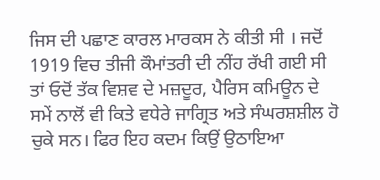ਜਿਸ ਦੀ ਪਛਾਣ ਕਾਰਲ ਮਾਰਕਸ ਨੇ ਕੀਤੀ ਸੀ । ਜਦੋਂ 1919 ਵਿਚ ਤੀਜੀ ਕੌਮਾਂਤਰੀ ਦੀ ਨੀਂਹ ਰੱਖੀ ਗਈ ਸੀ ਤਾਂ ਓਦੋਂ ਤੱਕ ਵਿਸ਼ਵ ਦੇ ਮਜ਼ਦੂਰ, ਪੈਰਿਸ ਕਮਿਊਨ ਦੇ ਸਮੇਂ ਨਾਲੋਂ ਵੀ ਕਿਤੇ ਵਧੇਰੇ ਜਾਗ੍ਰਿਤ ਅਤੇ ਸੰਘਰਸ਼ਸ਼ੀਲ ਹੋ ਚੁਕੇ ਸਨ। ਫਿਰ ਇਹ ਕਦਮ ਕਿਉਂ ਉਠਾਇਆ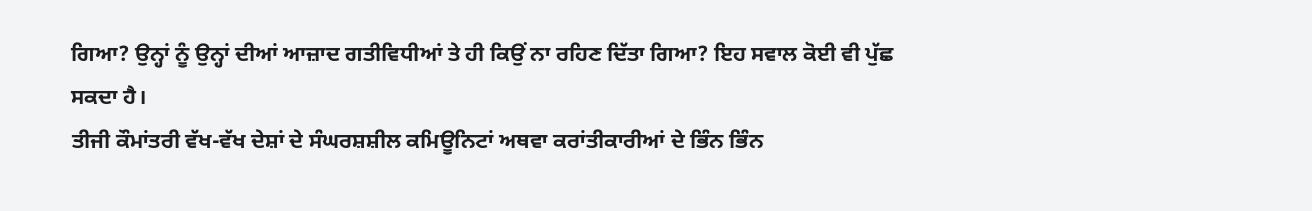ਗਿਆ? ਉਨ੍ਹਾਂ ਨੂੰ ਉਨ੍ਹਾਂ ਦੀਆਂ ਆਜ਼ਾਦ ਗਤੀਵਿਧੀਆਂ ਤੇ ਹੀ ਕਿਉਂ ਨਾ ਰਹਿਣ ਦਿੱਤਾ ਗਿਆ? ਇਹ ਸਵਾਲ ਕੋਈ ਵੀ ਪੁੱਛ ਸਕਦਾ ਹੈ।
ਤੀਜੀ ਕੌਮਾਂਤਰੀ ਵੱਖ-ਵੱਖ ਦੇਸ਼ਾਂ ਦੇ ਸੰਘਰਸ਼ਸ਼ੀਲ ਕਮਿਊਨਿਟਾਂ ਅਥਵਾ ਕਰਾਂਤੀਕਾਰੀਆਂ ਦੇ ਭਿੰਨ ਭਿੰਨ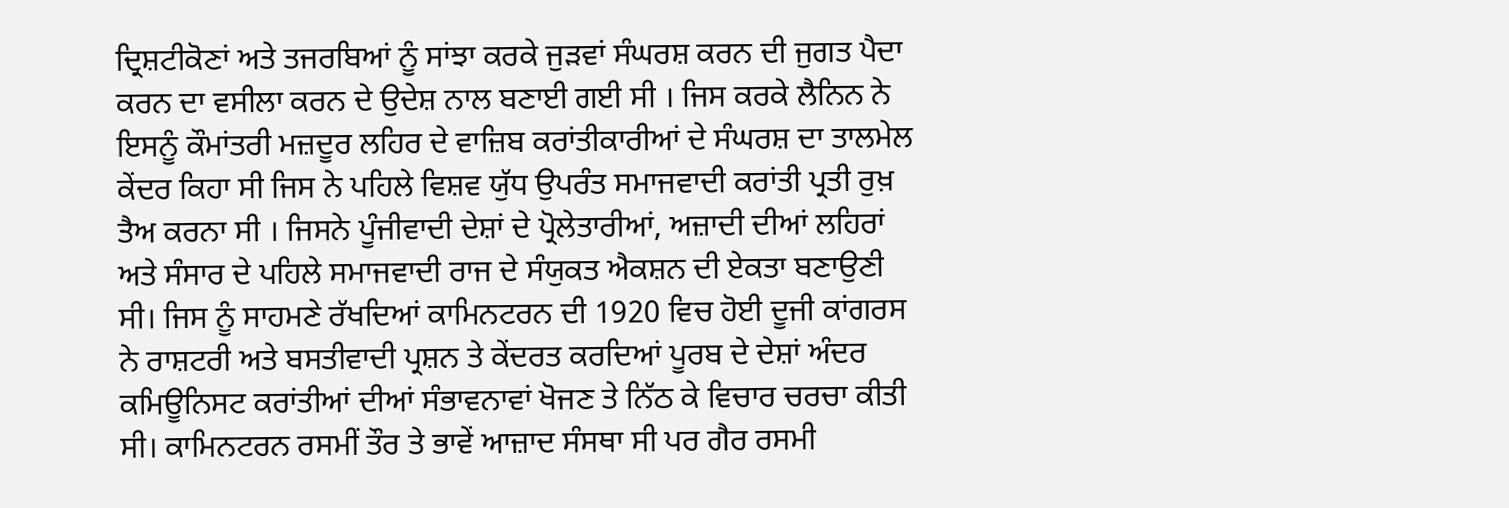ਦ੍ਰਿਸ਼ਟੀਕੋਣਾਂ ਅਤੇ ਤਜਰਬਿਆਂ ਨੂੰ ਸਾਂਝਾ ਕਰਕੇ ਜੁੜਵਾਂ ਸੰਘਰਸ਼ ਕਰਨ ਦੀ ਜੁਗਤ ਪੈਦਾ ਕਰਨ ਦਾ ਵਸੀਲਾ ਕਰਨ ਦੇ ਉਦੇਸ਼ ਨਾਲ ਬਣਾਈ ਗਈ ਸੀ । ਜਿਸ ਕਰਕੇ ਲੈਨਿਨ ਨੇ ਇਸਨੂੰ ਕੌਮਾਂਤਰੀ ਮਜ਼ਦੂਰ ਲਹਿਰ ਦੇ ਵਾਜ਼ਿਬ ਕਰਾਂਤੀਕਾਰੀਆਂ ਦੇ ਸੰਘਰਸ਼ ਦਾ ਤਾਲਮੇਲ ਕੇਂਦਰ ਕਿਹਾ ਸੀ ਜਿਸ ਨੇ ਪਹਿਲੇ ਵਿਸ਼ਵ ਯੁੱਧ ਉਪਰੰਤ ਸਮਾਜਵਾਦੀ ਕਰਾਂਤੀ ਪ੍ਰਤੀ ਰੁਖ਼ ਤੈਅ ਕਰਨਾ ਸੀ । ਜਿਸਨੇ ਪੂੰਜੀਵਾਦੀ ਦੇਸ਼ਾਂ ਦੇ ਪ੍ਰੋਲੇਤਾਰੀਆਂ, ਅਜ਼ਾਦੀ ਦੀਆਂ ਲਹਿਰਾਂ ਅਤੇ ਸੰਸਾਰ ਦੇ ਪਹਿਲੇ ਸਮਾਜਵਾਦੀ ਰਾਜ ਦੇ ਸੰਯੁਕਤ ਐਕਸ਼ਨ ਦੀ ਏਕਤਾ ਬਣਾਉਣੀ ਸੀ। ਜਿਸ ਨੂੰ ਸਾਹਮਣੇ ਰੱਖਦਿਆਂ ਕਾਮਿਨਟਰਨ ਦੀ 1920 ਵਿਚ ਹੋਈ ਦੂਜੀ ਕਾਂਗਰਸ ਨੇ ਰਾਸ਼ਟਰੀ ਅਤੇ ਬਸਤੀਵਾਦੀ ਪ੍ਰਸ਼ਨ ਤੇ ਕੇਂਦਰਤ ਕਰਦਿਆਂ ਪੂਰਬ ਦੇ ਦੇਸ਼ਾਂ ਅੰਦਰ ਕਮਿਊਨਿਸਟ ਕਰਾਂਤੀਆਂ ਦੀਆਂ ਸੰਭਾਵਨਾਵਾਂ ਖੋਜਣ ਤੇ ਨਿੱਠ ਕੇ ਵਿਚਾਰ ਚਰਚਾ ਕੀਤੀ ਸੀ। ਕਾਮਿਨਟਰਨ ਰਸਮੀਂ ਤੌਰ ਤੇ ਭਾਵੇਂ ਆਜ਼ਾਦ ਸੰਸਥਾ ਸੀ ਪਰ ਗੈਰ ਰਸਮੀ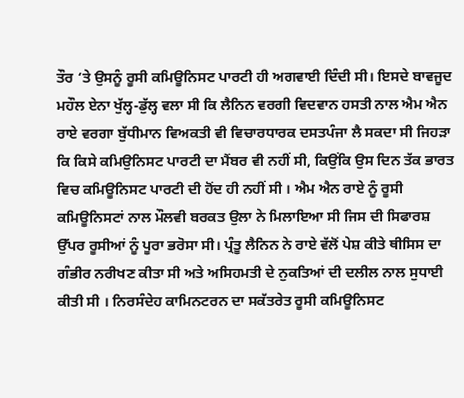ਤੌਰ ‘ਤੇ ਉਸਨੂੰ ਰੂਸੀ ਕਮਿਊਨਿਸਟ ਪਾਰਟੀ ਹੀ ਅਗਵਾਈ ਦਿੰਦੀ ਸੀ। ਇਸਦੇ ਬਾਵਜੂਦ ਮਹੌਲ ਏਨਾ ਖੁੱਲ੍ਹ-ਡੁੱਲ੍ਹ ਵਲਾ ਸੀ ਕਿ ਲੈਨਿਨ ਵਰਗੀ ਵਿਦਵਾਨ ਹਸਤੀ ਨਾਲ ਐਮ ਐਨ ਰਾਏ ਵਰਗਾ ਬੁੱਧੀਮਾਨ ਵਿਅਕਤੀ ਵੀ ਵਿਚਾਰਧਾਰਕ ਦਸਤਪੰਜਾ ਲੈ ਸਕਦਾ ਸੀ ਜਿਹੜਾ ਕਿ ਕਿਸੇ ਕਮਿਉਨਿਸਟ ਪਾਰਟੀ ਦਾ ਮੈਂਬਰ ਵੀ ਨਹੀਂ ਸੀ, ਕਿਉਂਕਿ ਉਸ ਦਿਨ ਤੱਕ ਭਾਰਤ ਵਿਚ ਕਮਿਊਨਿਸਟ ਪਾਰਟੀ ਦੀ ਹੋਂਦ ਹੀ ਨਹੀਂ ਸੀ । ਐਮ ਐਨ ਰਾਏ ਨੂੰ ਰੂਸੀ ਕਮਿਊਨਿਸਟਾਂ ਨਾਲ ਮੌਲਵੀ ਬਰਕਤ ਉਲਾ ਨੇ ਮਿਲਾਇਆ ਸੀ ਜਿਸ ਦੀ ਸਿਫਾਰਸ਼ ਉੱਪਰ ਰੂਸੀਆਂ ਨੂੰ ਪੂਰਾ ਭਰੋਸਾ ਸੀ। ਪ੍ਰੰਤੂ ਲੈਨਿਨ ਨੇ ਰਾਏ ਵੱਲੋਂ ਪੇਸ਼ ਕੀਤੇ ਥੀਸਿਸ ਦਾ ਗੰਭੀਰ ਨਰੀਖਣ ਕੀਤਾ ਸੀ ਅਤੇ ਅਸਿਹਮਤੀ ਦੇ ਨੁਕਤਿਆਂ ਦੀ ਦਲੀਲ ਨਾਲ ਸੁਧਾਈ ਕੀਤੀ ਸੀ । ਨਿਰਸੰਦੇਹ ਕਾਮਿਨਟਰਨ ਦਾ ਸਕੱਤਰੇਤ ਰੂਸੀ ਕਮਿਊਨਿਸਟ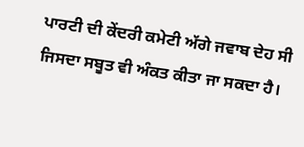ਪਾਰਟੀ ਦੀ ਕੇਂਦਰੀ ਕਮੇਟੀ ਅੱਗੇ ਜਵਾਬ ਦੇਹ ਸੀ ਜਿਸਦਾ ਸਬੂਤ ਵੀ ਅੰਕਤ ਕੀਤਾ ਜਾ ਸਕਦਾ ਹੈ।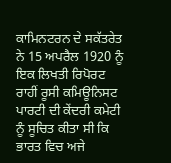ਕਾਮਿਨਟਰਨ ਦੇ ਸਕੱਤਰੇਤ ਨੇ 15 ਅਪਰੈਲ 1920 ਨੂੰ ਇਕ ਲਿਖਤੀ ਰਿਪੋਰਟ ਰਾਹੀਂ ਰੂਸੀ ਕਮਿਊਨਿਸਟ ਪਾਰਟੀ ਦੀ ਕੇਂਦਰੀ ਕਮੇਟੀ ਨੂੰ ਸੂਚਿਤ ਕੀਤਾ ਸੀ ਕਿ ਭਾਰਤ ਵਿਚ ਅਜੇ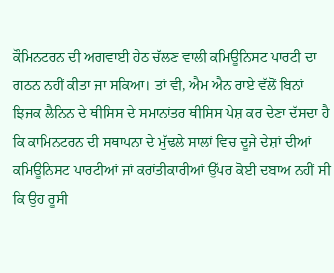ਕੌਮਿਨਟਰਨ ਦੀ ਅਗਵਾਈ ਹੇਠ ਚੱਲਣ ਵਾਲੀ ਕਮਿਊਨਿਸਟ ਪਾਰਟੀ ਦਾ ਗਠਨ ਨਹੀਂ ਕੀਤਾ ਜਾ ਸਕਿਆ। ਤਾਂ ਵੀ, ਐਮ ਐਨ ਰਾਏ ਵੱਲੋਂ ਬਿਨਾਂ ਝਿਜਕ ਲੈਨਿਨ ਦੇ ਥੀਸਿਸ ਦੇ ਸਮਾਨਾਂਤਰ ਥੀਸਿਸ ਪੇਸ਼ ਕਰ ਦੇਣਾ ਦੱਸਦਾ ਹੈ ਕਿ ਕਾਮਿਨਟਰਨ ਦੀ ਸਥਾਪਨਾ ਦੇ ਮੁੱਢਲੇ ਸਾਲਾਂ ਵਿਚ ਦੂਜੇ ਦੇਸ਼ਾਂ ਦੀਆਂ ਕਮਿਊਨਿਸਟ ਪਾਰਟੀਆਂ ਜਾਂ ਕਰਾਂਤੀਕਾਰੀਆਂ ਉੱਪਰ ਕੋਈ ਦਬਾਅ ਨਹੀਂ ਸੀ ਕਿ ਉਹ ਰੂਸੀ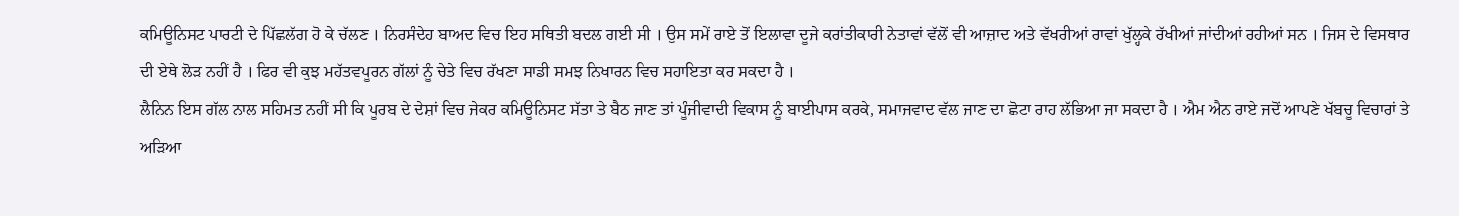ਕਮਿਊਨਿਸਟ ਪਾਰਟੀ ਦੇ ਪਿੱਛਲੱਗ ਹੋ ਕੇ ਚੱਲਣ । ਨਿਰਸੰਦੇਹ ਬਾਅਦ ਵਿਚ ਇਹ ਸਥਿਤੀ ਬਦਲ ਗਈ ਸੀ । ਉਸ ਸਮੇਂ ਰਾਏ ਤੋਂ ਇਲਾਵਾ ਦੂਜੇ ਕਰਾਂਤੀਕਾਰੀ ਨੇਤਾਵਾਂ ਵੱਲੋਂ ਵੀ ਆਜ਼ਾਦ ਅਤੇ ਵੱਖਰੀਆਂ ਰਾਵਾਂ ਖੁੱਲ੍ਹਕੇ ਰੱਖੀਆਂ ਜਾਂਦੀਆਂ ਰਹੀਆਂ ਸਨ । ਜਿਸ ਦੇ ਵਿਸਥਾਰ ਦੀ ਏਥੇ ਲੋੜ ਨਹੀਂ ਹੈ । ਫਿਰ ਵੀ ਕੁਝ ਮਹੱਤਵਪੂਰਨ ਗੱਲਾਂ ਨੂੰ ਚੇਤੇ ਵਿਚ ਰੱਖਣਾ ਸਾਡੀ ਸਮਝ ਨਿਖਾਰਨ ਵਿਚ ਸਹਾਇਤਾ ਕਰ ਸਕਦਾ ਹੈ ।
ਲੈਨਿਨ ਇਸ ਗੱਲ ਨਾਲ ਸਹਿਮਤ ਨਹੀਂ ਸੀ ਕਿ ਪੂਰਬ ਦੇ ਦੇਸ਼ਾਂ ਵਿਚ ਜੇਕਰ ਕਮਿਊਨਿਸਟ ਸੱਤਾ ਤੇ ਬੈਠ ਜਾਣ ਤਾਂ ਪੂੰਜੀਵਾਦੀ ਵਿਕਾਸ ਨੂੰ ਬਾਈਪਾਸ ਕਰਕੇ, ਸਮਾਜਵਾਦ ਵੱਲ ਜਾਣ ਦਾ ਛੋਟਾ ਰਾਹ ਲੱਭਿਆ ਜਾ ਸਕਦਾ ਹੈ । ਐਮ ਐਨ ਰਾਏ ਜਦੋਂ ਆਪਣੇ ਖੱਬਚੂ ਵਿਚਾਰਾਂ ਤੇ ਅੜਿਆ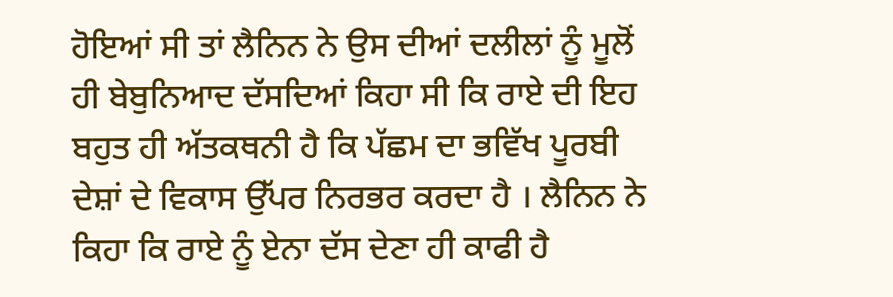ਹੋਇਆਂ ਸੀ ਤਾਂ ਲੈਨਿਨ ਨੇ ਉਸ ਦੀਆਂ ਦਲੀਲਾਂ ਨੂੰ ਮੂਲੋਂ ਹੀ ਬੇਬੁਨਿਆਦ ਦੱਸਦਿਆਂ ਕਿਹਾ ਸੀ ਕਿ ਰਾਏ ਦੀ ਇਹ ਬਹੁਤ ਹੀ ਅੱਤਕਥਨੀ ਹੈ ਕਿ ਪੱਛਮ ਦਾ ਭਵਿੱਖ ਪੂਰਬੀ ਦੇਸ਼ਾਂ ਦੇ ਵਿਕਾਸ ਉੱਪਰ ਨਿਰਭਰ ਕਰਦਾ ਹੈ । ਲੈਨਿਨ ਨੇ ਕਿਹਾ ਕਿ ਰਾਏ ਨੂੰ ਏਨਾ ਦੱਸ ਦੇਣਾ ਹੀ ਕਾਫੀ ਹੈ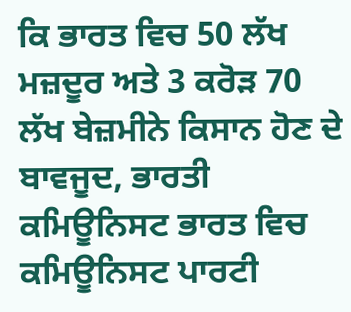ਕਿ ਭਾਰਤ ਵਿਚ 50 ਲੱਖ ਮਜ਼ਦੂਰ ਅਤੇ 3 ਕਰੋੜ 70 ਲੱਖ ਬੇਜ਼ਮੀਨੇ ਕਿਸਾਨ ਹੋਣ ਦੇ ਬਾਵਜੂਦ, ਭਾਰਤੀ ਕਮਿਊਨਿਸਟ ਭਾਰਤ ਵਿਚ ਕਮਿਊਨਿਸਟ ਪਾਰਟੀ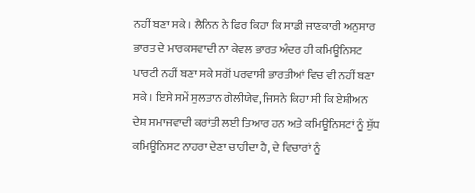ਨਹੀਂ ਬਣਾ ਸਕੇ । ਲੈਨਿਨ ਨੇ ਫਿਰ ਕਿਹਾ ਕਿ ਸਾਡੀ ਜਾਣਕਾਰੀ ਅਨੁਸਾਰ ਭਾਰਤ ਦੇ ਮਾਰਕਸਵਾਦੀ ਨਾ ਕੇਵਲ ਭਾਰਤ ਅੰਦਰ ਹੀ ਕਮਿਊਨਿਸਟ ਪਾਰਟੀ ਨਹੀਂ ਬਣਾ ਸਕੇ ਸਗੋਂ ਪਰਵਾਸੀ ਭਾਰਤੀਆਂ ਵਿਚ ਵੀ ਨਹੀਂ ਬਣਾ ਸਕੇ । ਇਸੇ ਸਮੇਂ ਸੁਲਤਾਨ ਗੇਲੀਯੇਵ, ਜਿਸਨੇ ਕਿਹਾ ਸੀ ਕਿ ਏਸ਼ੀਅਨ ਦੇਸ਼ ਸਮਾਜਵਾਦੀ ਕਰਾਂਤੀ ਲਈ ਤਿਆਰ ਹਨ ਅਤੇ ਕਮਿਊਨਿਸਟਾਂ ਨੂੰ ਸ਼ੁੱਧ ਕਮਿਊਨਿਸਟ ਨਾਹਰਾ ਦੇਣਾ ਚਾਹੀਦਾ ਹੈ, ਦੇ ਵਿਚਾਰਾਂ ਨੂੰ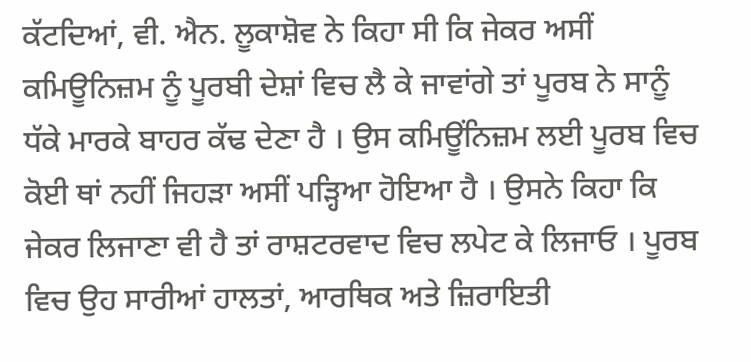ਕੱਟਦਿਆਂ, ਵੀ. ਐਨ. ਲੂਕਾਸ਼ੋਵ ਨੇ ਕਿਹਾ ਸੀ ਕਿ ਜੇਕਰ ਅਸੀਂ ਕਮਿਊਨਿਜ਼ਮ ਨੂੰ ਪੂਰਬੀ ਦੇਸ਼ਾਂ ਵਿਚ ਲੈ ਕੇ ਜਾਵਾਂਗੇ ਤਾਂ ਪੂਰਬ ਨੇ ਸਾਨੂੰ ਧੱਕੇ ਮਾਰਕੇ ਬਾਹਰ ਕੱਢ ਦੇਣਾ ਹੈ । ਉਸ ਕਮਿਊਂਨਿਜ਼ਮ ਲਈ ਪੂਰਬ ਵਿਚ ਕੋਈ ਥਾਂ ਨਹੀਂ ਜਿਹੜਾ ਅਸੀਂ ਪੜ੍ਹਿਆ ਹੋਇਆ ਹੈ । ਉਸਨੇ ਕਿਹਾ ਕਿ ਜੇਕਰ ਲਿਜਾਣਾ ਵੀ ਹੈ ਤਾਂ ਰਾਸ਼ਟਰਵਾਦ ਵਿਚ ਲਪੇਟ ਕੇ ਲਿਜਾਓ । ਪੂਰਬ ਵਿਚ ਉਹ ਸਾਰੀਆਂ ਹਾਲਤਾਂ, ਆਰਥਿਕ ਅਤੇ ਜ਼ਿਰਾਇਤੀ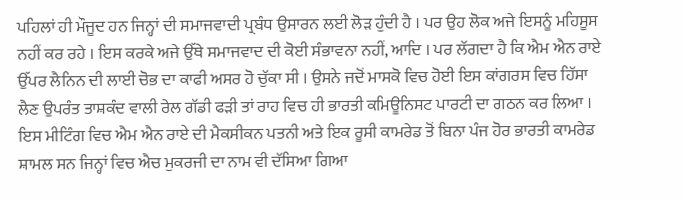ਪਹਿਲਾਂ ਹੀ ਮੌਜੂਦ ਹਨ ਜਿਨ੍ਹਾਂ ਦੀ ਸਮਾਜਵਾਦੀ ਪ੍ਰਬੰਧ ਉਸਾਰਨ ਲਈ ਲੋੜ ਹੁੰਦੀ ਹੈ । ਪਰ ਉਹ ਲੋਕ ਅਜੇ ਇਸਨੂੰ ਮਹਿਸੂਸ ਨਹੀਂ ਕਰ ਰਹੇ । ਇਸ ਕਰਕੇ ਅਜੇ ਉੱਥੇ ਸਮਾਜਵਾਦ ਦੀ ਕੋਈ ਸੰਭਾਵਨਾ ਨਹੀਂ, ਆਦਿ । ਪਰ ਲੱਗਦਾ ਹੈ ਕਿ ਐਮ ਐਨ ਰਾਏ ਉੱਪਰ ਲੈਨਿਨ ਦੀ ਲਾਈ ਚੋਭ ਦਾ ਕਾਫੀ ਅਸਰ ਹੋ ਚੁੱਕਾ ਸੀ । ਉਸਨੇ ਜਦੋਂ ਮਾਸਕੋ ਵਿਚ ਹੋਈ ਇਸ ਕਾਂਗਰਸ ਵਿਚ ਹਿੱਸਾ ਲੈਣ ਉਪਰੰਤ ਤਾਸ਼ਕੰਦ ਵਾਲੀ ਰੇਲ ਗੱਡੀ ਫੜੀ ਤਾਂ ਰਾਹ ਵਿਚ ਹੀ ਭਾਰਤੀ ਕਮਿਊਨਿਸਟ ਪਾਰਟੀ ਦਾ ਗਠਨ ਕਰ ਲਿਆ । ਇਸ ਮੀਟਿੰਗ ਵਿਚ ਐਮ ਐਨ ਰਾਏ ਦੀ ਮੈਕਸੀਕਨ ਪਤਨੀ ਅਤੇ ਇਕ ਰੂਸੀ ਕਾਮਰੇਡ ਤੋਂ ਬਿਨਾ ਪੰਜ ਹੋਰ ਭਾਰਤੀ ਕਾਮਰੇਡ ਸ਼ਾਮਲ ਸਨ ਜਿਨ੍ਹਾਂ ਵਿਚ ਐਚ ਮੁਕਰਜੀ ਦਾ ਨਾਮ ਵੀ ਦੱਸਿਆ ਗਿਆ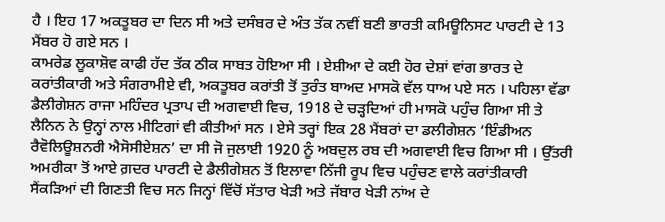ਹੈ । ਇਹ 17 ਅਕਤੂਬਰ ਦਾ ਦਿਨ ਸੀ ਅਤੇ ਦਸੰਬਰ ਦੇ ਅੰਤ ਤੱਕ ਨਵੀਂ ਬਣੀ ਭਾਰਤੀ ਕਮਿਊਨਿਸਟ ਪਾਰਟੀ ਦੇ 13 ਮੈਂਬਰ ਹੋ ਗਏ ਸਨ ।
ਕਾਮਰੇਡ ਲੂਕਾਸ਼ੋਵ ਕਾਫੀ ਹੱਦ ਤੱਕ ਠੀਕ ਸਾਬਤ ਹੋਇਆ ਸੀ । ਏਸ਼ੀਆ ਦੇ ਕਈ ਹੋਰ ਦੇਸ਼ਾਂ ਵਾਂਗ ਭਾਰਤ ਦੇ ਕਰਾਂਤੀਕਾਰੀ ਅਤੇ ਸੰਗਰਾਮੀਏ ਵੀ, ਅਕਤੂਬਰ ਕਰਾਂਤੀ ਤੋਂ ਤੁਰੰਤ ਬਾਅਦ ਮਾਸਕੋ ਵੱਲ ਧਾਅ ਪਏ ਸਨ । ਪਹਿਲਾ ਵੱਡਾ ਡੈਲੀਗੇਸ਼ਨ ਰਾਜਾ ਮਹਿੰਦਰ ਪ੍ਰਤਾਪ ਦੀ ਅਗਵਾਈ ਵਿਚ, 1918 ਦੇ ਚੜ੍ਹਦਿਆਂ ਹੀ ਮਾਸਕੋ ਪਹੁੰਚ ਗਿਆ ਸੀ ਤੇ ਲੈਨਿਨ ਨੇ ਉਨ੍ਹਾਂ ਨਾਲ ਮੀਟਿਗਾਂ ਵੀ ਕੀਤੀਆਂ ਸਨ । ਏਸੇ ਤਰ੍ਹਾਂ ਇਕ 28 ਮੈਂਬਰਾਂ ਦਾ ਡਲੀਗੇਸ਼ਨ ‘ਇੰਡੀਅਨ ਰੈਵੋਲਿਊਸ਼ਨਰੀ ਐਸੋਸੀਏਸ਼ਨ’ ਦਾ ਸੀ ਜੋ ਜੁਲਾਈ 1920 ਨੂੰ ਅਬਦੁਲ ਰਬ ਦੀ ਅਗਵਾਈ ਵਿਚ ਗਿਆ ਸੀ । ਉੱਤਰੀ ਅਮਰੀਕਾ ਤੋਂ ਆਏ ਗ਼ਦਰ ਪਾਰਟੀ ਦੇ ਡੈਲੀਗੇਸ਼ਨ ਤੋਂ ਇਲਾਵਾ ਨਿੱਜੀ ਰੂਪ ਵਿਚ ਪਹੁੰਚਣ ਵਾਲੇ ਕਰਾਂਤੀਕਾਰੀ ਸੈਂਕੜਿਆਂ ਦੀ ਗਿਣਤੀ ਵਿਚ ਸਨ ਜਿਨ੍ਹਾਂ ਵਿੱਚੋਂ ਸੱਤਾਰ ਖੇੜੀ ਅਤੇ ਜੱਬਾਰ ਖੇੜੀ ਨਾਂਅ ਦੇ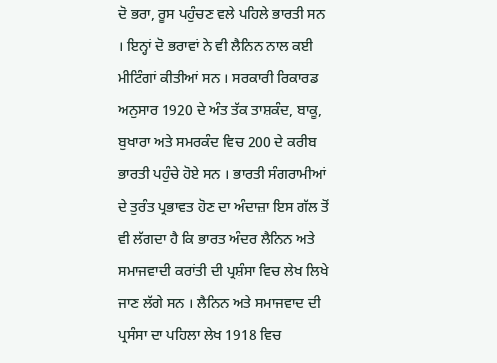ਦੋ ਭਰਾ, ਰੂਸ ਪਹੁੰਚਣ ਵਲੇ ਪਹਿਲੇ ਭਾਰਤੀ ਸਨ । ਇਨ੍ਹਾਂ ਦੋ ਭਰਾਵਾਂ ਨੇ ਵੀ ਲੈਨਿਨ ਨਾਲ ਕਈ ਮੀਟਿੰਗਾਂ ਕੀਤੀਆਂ ਸਨ । ਸਰਕਾਰੀ ਰਿਕਾਰਡ ਅਨੁਸਾਰ 1920 ਦੇ ਅੰਤ ਤੱਕ ਤਾਸ਼ਕੰਦ, ਬਾਕੂ, ਬੁਖਾਰਾ ਅਤੇ ਸਮਰਕੰਦ ਵਿਚ 200 ਦੇ ਕਰੀਬ ਭਾਰਤੀ ਪਹੁੰਚੇ ਹੋਏ ਸਨ । ਭਾਰਤੀ ਸੰਗਰਾਮੀਆਂ ਦੇ ਤੁਰੰਤ ਪ੍ਰਭਾਵਤ ਹੋਣ ਦਾ ਅੰਦਾਜ਼ਾ ਇਸ ਗੱਲ ਤੋਂ ਵੀ ਲੱਗਦਾ ਹੈ ਕਿ ਭਾਰਤ ਅੰਦਰ ਲੈਨਿਨ ਅਤੇ ਸਮਾਜਵਾਦੀ ਕਰਾਂਤੀ ਦੀ ਪ੍ਰਸ਼ੰਸਾ ਵਿਚ ਲੇਖ ਲਿਖੇ ਜਾਣ ਲੱਗੇ ਸਨ । ਲੈਨਿਨ ਅਤੇ ਸਮਾਜਵਾਦ ਦੀ ਪ੍ਰਸੰਸਾ ਦਾ ਪਹਿਲਾ ਲੇਖ 1918 ਵਿਚ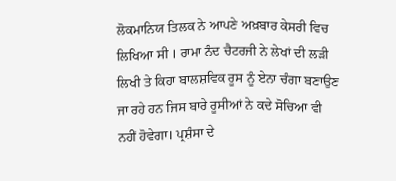ਲੋਕਮਾਨਿਯ ਤਿਲਕ ਨੇ ਆਪਣੇ ਅਖ਼ਬਾਰ ਕੇਸਰੀ ਵਿਚ ਲਿਖਿਆ ਸੀ । ਰਾਮਾ ਨੰਦ ਚੈਟਰਜੀ ਨੇ ਲੇਖਾਂ ਦੀ ਲੜੀ ਲਿਖੀ ਤੇ ਕਿਹਾ ਬਾਲਸ਼ਵਿਕ ਰੂਸ ਨੂੰ ਏਨਾ ਚੰਗਾ ਬਣਾਉਣ ਜਾ ਰਹੇ ਹਨ ਜਿਸ ਬਾਰੇ ਰੂਸੀਆਂ ਨੇ ਕਦੇ ਸੋਚਿਆ ਵੀ ਨਹੀਂ ਹੋਵੇਗਾ। ਪ੍ਰਸ਼ੰਸਾ ਦੇ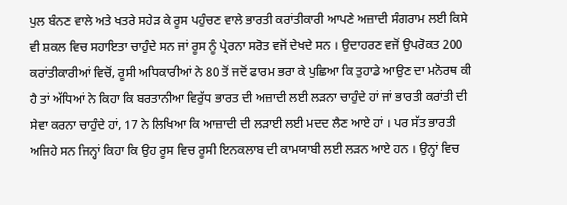ਪੁਲ ਬੰਨਣ ਵਾਲੇ ਅਤੇ ਖਤਰੇ ਸਹੇੜ ਕੇ ਰੂਸ ਪਹੁੰਚਣ ਵਾਲੇ ਭਾਰਤੀ ਕਰਾਂਤੀਕਾਰੀ ਆਪਣੇ ਅਜ਼ਾਦੀ ਸੰਗਰਾਮ ਲਈ ਕਿਸੇ ਵੀ ਸ਼ਕਲ ਵਿਚ ਸਹਾਇਤਾ ਚਾਹੁੰਦੇ ਸਨ ਜਾਂ ਰੂਸ ਨੂੰ ਪ੍ਰੇਰਨਾ ਸਰੋਤ ਵਜੋਂ ਦੇਖਦੇ ਸਨ । ਉਦਾਹਰਣ ਵਜੋਂ ਉਪਰੋਕਤ 200 ਕਰਾਂਤੀਕਾਰੀਆਂ ਵਿਚੋਂ, ਰੂਸੀ ਅਧਿਕਾਰੀਆਂ ਨੇ 80 ਤੋਂ ਜਦੋਂ ਫਾਰਮ ਭਰਾ ਕੇ ਪੁਛਿਆ ਕਿ ਤੁਹਾਡੇ ਆਉਣ ਦਾ ਮਨੋਰਥ ਕੀ ਹੈ ਤਾਂ ਅੱਧਿਆਂ ਨੇ ਕਿਹਾ ਕਿ ਬਰਤਾਨੀਆ ਵਿਰੁੱਧ ਭਾਰਤ ਦੀ ਅਜ਼ਾਦੀ ਲਈ ਲੜਨਾ ਚਾਹੁੰਦੇ ਹਾਂ ਜਾਂ ਭਾਰਤੀ ਕਰਾਂਤੀ ਦੀ ਸੇਵਾ ਕਰਨਾ ਚਾਹੁੰਦੇ ਹਾਂ, 17 ਨੇ ਲਿਖਿਆ ਕਿ ਆਜ਼ਾਦੀ ਦੀ ਲੜਾਈ ਲਈ ਮਦਦ ਲੈਣ ਆਏ ਹਾਂ । ਪਰ ਸੱਤ ਭਾਰਤੀ ਅਜਿਹੇ ਸਨ ਜਿਨ੍ਹਾਂ ਕਿਹਾ ਕਿ ਉਹ ਰੂਸ ਵਿਚ ਰੂਸੀ ਇਨਕਲਾਬ ਦੀ ਕਾਮਯਾਬੀ ਲਈ ਲੜਨ ਆਏ ਹਨ । ਉਨ੍ਹਾਂ ਵਿਚ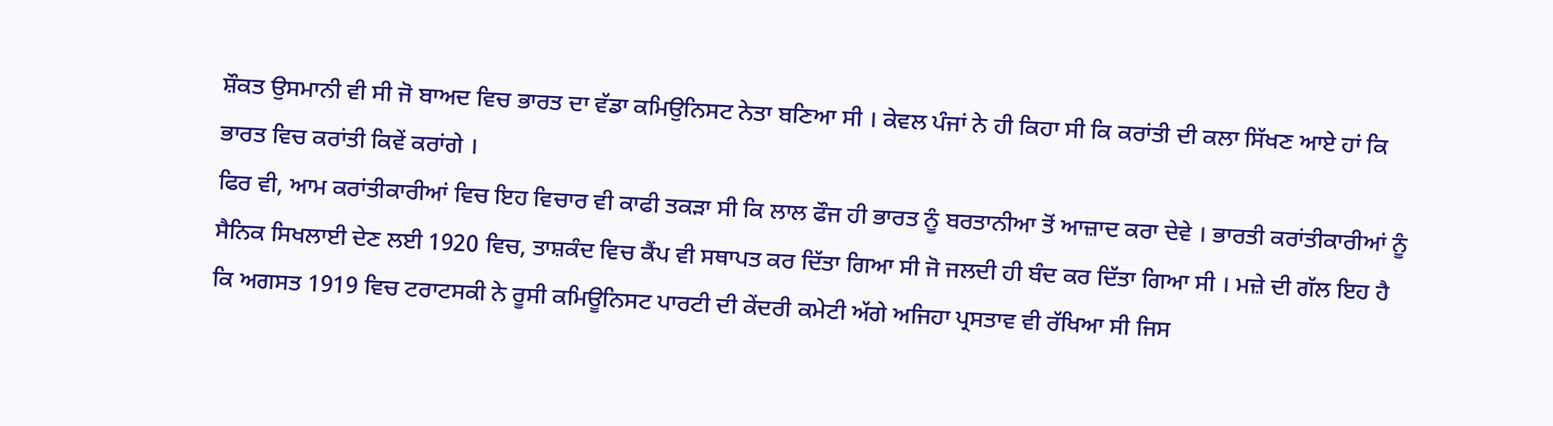ਸ਼ੌਕਤ ਉਸਮਾਨੀ ਵੀ ਸੀ ਜੋ ਬਾਅਦ ਵਿਚ ਭਾਰਤ ਦਾ ਵੱਡਾ ਕਮਿਉਨਿਸਟ ਨੇਤਾ ਬਣਿਆ ਸੀ । ਕੇਵਲ ਪੰਜਾਂ ਨੇ ਹੀ ਕਿਹਾ ਸੀ ਕਿ ਕਰਾਂਤੀ ਦੀ ਕਲਾ ਸਿੱਖਣ ਆਏ ਹਾਂ ਕਿ ਭਾਰਤ ਵਿਚ ਕਰਾਂਤੀ ਕਿਵੇਂ ਕਰਾਂਗੇ ।
ਫਿਰ ਵੀ, ਆਮ ਕਰਾਂਤੀਕਾਰੀਆਂ ਵਿਚ ਇਹ ਵਿਚਾਰ ਵੀ ਕਾਫੀ ਤਕੜਾ ਸੀ ਕਿ ਲਾਲ ਫੌਜ ਹੀ ਭਾਰਤ ਨੂੰ ਬਰਤਾਨੀਆ ਤੋਂ ਆਜ਼ਾਦ ਕਰਾ ਦੇਵੇ । ਭਾਰਤੀ ਕਰਾਂਤੀਕਾਰੀਆਂ ਨੂੰ ਸੈਨਿਕ ਸਿਖਲਾਈ ਦੇਣ ਲਈ 1920 ਵਿਚ, ਤਾਸ਼ਕੰਦ ਵਿਚ ਕੈਂਪ ਵੀ ਸਥਾਪਤ ਕਰ ਦਿੱਤਾ ਗਿਆ ਸੀ ਜੋ ਜਲਦੀ ਹੀ ਬੰਦ ਕਰ ਦਿੱਤਾ ਗਿਆ ਸੀ । ਮਜ਼ੇ ਦੀ ਗੱਲ ਇਹ ਹੈ ਕਿ ਅਗਸਤ 1919 ਵਿਚ ਟਰਾਟਸਕੀ ਨੇ ਰੂਸੀ ਕਮਿਊਨਿਸਟ ਪਾਰਟੀ ਦੀ ਕੇਂਦਰੀ ਕਮੇਟੀ ਅੱਗੇ ਅਜਿਹਾ ਪ੍ਰਸਤਾਵ ਵੀ ਰੱਖਿਆ ਸੀ ਜਿਸ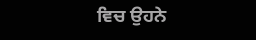ਵਿਚ ਉਹਨੇ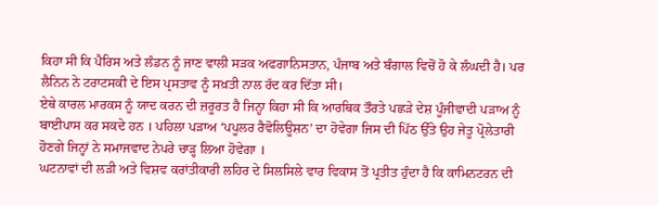ਕਿਹਾ ਸੀ ਕਿ ਪੈਰਿਸ ਅਤੇ ਲੰਡਨ ਨੂੰ ਜਾਣ ਵਾਲੀ ਸੜਕ ਅਫਗਾਨਿਸਤਾਨ, ਪੰਜਾਬ ਅਤੇ ਬੰਗਾਲ ਵਿਚੋਂ ਹੋ ਕੇ ਲੰਘਦੀ ਹੈ। ਪਰ ਲੈਨਿਨ ਨੇ ਟਰਾਟਸਕੀ ਦੇ ਇਸ ਪ੍ਰਸਤਾਵ ਨੂੰ ਸਖ਼ਤੀ ਨਾਲ ਰੱਦ ਕਰ ਦਿੱਤਾ ਸੀ।
ਏਥੇ ਕਾਰਲ ਮਾਰਕਸ ਨੂੰ ਯਾਦ ਕਰਨ ਦੀ ਜ਼ਰੂਰਤ ਹੈ ਜਿਨ੍ਹਾ ਕਿਹਾ ਸੀ ਕਿ ਆਰਥਿਕ ਤੌਰਤੇ ਪਛੜੇ ਦੇਸ਼ ਪੂੰਜੀਵਾਦੀ ਪੜਾਅ ਨੂੰ ਬਾਈਪਾਸ ਕਰ ਸਕਦੇ ਹਨ । ਪਹਿਲਾ ਪੜਾਅ ‘ਪਪੂਲਰ ਰੈਵੋਲਿਊਸ਼ਨ’ ਦਾ ਹੋਵੇਗਾ ਜਿਸ ਦੀ ਪਿੱਠ ਉੱਤੇ ਉਹ ਜੇਤੂ ਪ੍ਰੋਲੇਤਾਰੀ ਹੋਣਗੇ ਜਿਨ੍ਹਾਂ ਨੇ ਸਮਾਜਵਾਦ ਨੇਪਰੇ ਚਾੜ੍ਹ ਲਿਆ ਹੋਵੇਗਾ ।
ਘਟਨਾਵਾਂ ਦੀ ਲੜੀ ਅਤੇ ਵਿਸ਼ਵ ਕਰਾਂਤੀਕਾਰੀ ਲਹਿਰ ਦੇ ਸਿਲਸਿਲੇ ਵਾਰ ਵਿਕਾਸ ਤੋਂ ਪ੍ਰਤੀਤ ਹੁੰਦਾ ਹੈ ਕਿ ਕਾਮਿਨਟਰਨ ਦੀ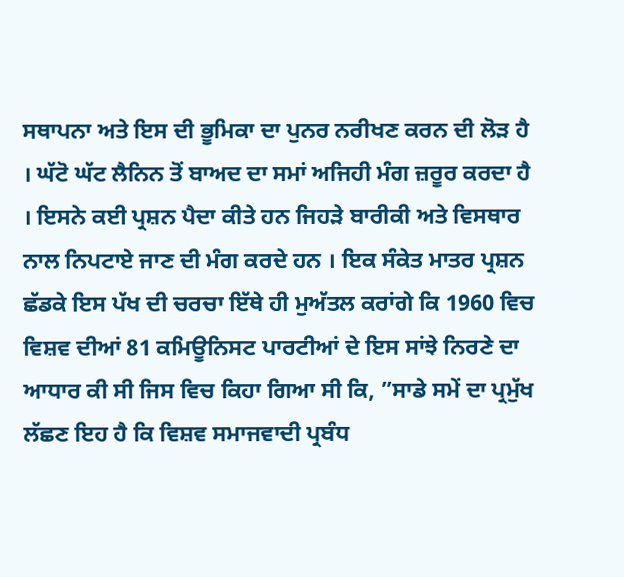ਸਥਾਪਨਾ ਅਤੇ ਇਸ ਦੀ ਭੂਮਿਕਾ ਦਾ ਪੁਨਰ ਨਰੀਖਣ ਕਰਨ ਦੀ ਲੋੜ ਹੈ । ਘੱਟੋ ਘੱਟ ਲੈਨਿਨ ਤੋਂ ਬਾਅਦ ਦਾ ਸਮਾਂ ਅਜਿਹੀ ਮੰਗ ਜ਼ਰੂਰ ਕਰਦਾ ਹੈ । ਇਸਨੇ ਕਈ ਪ੍ਰਸ਼ਨ ਪੈਦਾ ਕੀਤੇ ਹਨ ਜਿਹੜੇ ਬਾਰੀਕੀ ਅਤੇ ਵਿਸਥਾਰ ਨਾਲ ਨਿਪਟਾਏ ਜਾਣ ਦੀ ਮੰਗ ਕਰਦੇ ਹਨ । ਇਕ ਸੰਕੇਤ ਮਾਤਰ ਪ੍ਰਸ਼ਨ ਛੱਡਕੇ ਇਸ ਪੱਖ ਦੀ ਚਰਚਾ ਇੱਥੇ ਹੀ ਮੁਅੱਤਲ ਕਰਾਂਗੇ ਕਿ 1960 ਵਿਚ ਵਿਸ਼ਵ ਦੀਆਂ 81 ਕਮਿਊਨਿਸਟ ਪਾਰਟੀਆਂ ਦੇ ਇਸ ਸਾਂਝੇ ਨਿਰਣੇ ਦਾ ਆਧਾਰ ਕੀ ਸੀ ਜਿਸ ਵਿਚ ਕਿਹਾ ਗਿਆ ਸੀ ਕਿ, ”ਸਾਡੇ ਸਮੇਂ ਦਾ ਪ੍ਰਮੁੱਖ ਲੱਛਣ ਇਹ ਹੈ ਕਿ ਵਿਸ਼ਵ ਸਮਾਜਵਾਦੀ ਪ੍ਰਬੰਧ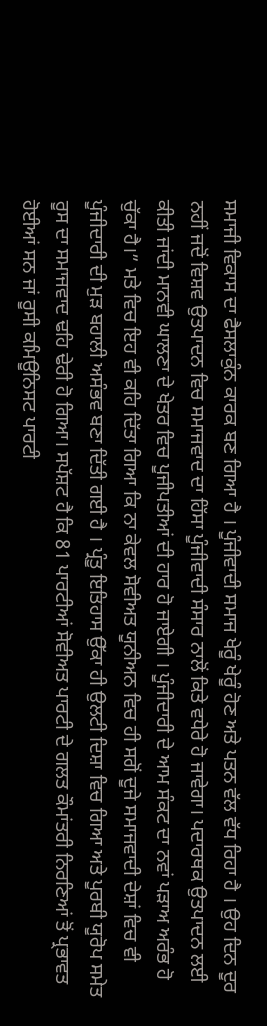ਸਮਾਜੀ ਵਿਕਾਸ ਦਾ ਫੈਸਲਾਕੁੰਨ ਕਾਰਕ ਬਣ ਗਿਆ ਹੈ । ਪੂੰਜੀਵਾਦੀ ਸਮਾਜ ਖੇਰੂੰ ਖੇਰੂੰ ਹੋਣ ਅਤੇ ਪਤਨ ਵੱਲ ਵੱਧ ਰਿਹਾ ਹੈ । ਉਹ ਦਿਨ ਦੂਰ ਨਹੀਂ ਜਦੋਂ ਵਿਸ਼ਵ ਉਤਪਾਦਨ ਵਿਚ ਸਮਾਜਵਾਦ ਦਾ ਹਿੱਸਾ ਪੂੰਜੀਵਾਦੀ ਸੰਸਾਰ ਨਾਲੋਂ ਕਿਤੇ ਵਧੇਰੇ ਹੋ ਜਾਵੇਗਾ। ਪਦਾਰਥਕ ਉਤਪਾਦਨ ਲਈ ਕੀਤੀ ਜਾਂਦੀ ਮਾਨਵੀ ਘਾਲਣਾ ਦੇ ਖੇਤਰ ਵਿਚ ਪੂਜੀਪਤੀਆਂ ਦੀ ਹਾਰ ਹੋ ਜਾਏਗੀ । ਪੂੰਜੀਦਾਰੀ ਦੇ ਆਮ ਸੰਕਟ ਦਾ ਨਵਾਂ ਪੜਾਅ ਅਰੰਭ ਹੋ ਚੁੱਕਾ ਹੈ।” ਮਤੇ ਵਿਚ ਇਹ ਵੀ ਕਹਿ ਦਿੱਤਾ ਗਿਆ ਕਿ ਨਾ ਕੇਵਲ ਸੋਵੀਅਤ ਯੂਨੀਅਨ ਵਿਚ ਹੀ ਸਗੋਂ ਦੂਜੇ ਸਮਾਜਵਾਦੀ ਦੇਸ਼ਾਂ ਵਿਚ ਵੀ ਪੂੰਜੀਦਾਰੀ ਦੀ ਮੁੜ ਬਹਾਲੀ ਅਸੰਭਵ ਬਣਾ ਦਿੱਤੀ ਗਈ ਹੈ । ਪ੍ਰੰਤੂ ਇਤਿਹਾਸ ਉੱਕਾ ਹੀ ਉਲਟੀ ਦਿਸ਼ਾ ਵਿਚ ਗਿਆ ਅਤੇ ਪੂਰਬੀ ਯੂਰੋਪ ਸਮੇਤ ਰੂਸ ਦਾ ਸਮਾਜਵਾਦ ਢਹਿ ਢੇਰੀ ਹੋ ਗਿਆ। ਸਪੱਸ਼ਟ ਹੈ ਕਿ 81 ਪਾਰਟੀਆਂ ਸੋਵੀਅਤ ਪਾਰਟੀ ਦੇ ਗਲਤ ਕੌਮਾਂਤਰੀ ਨਿਰਣਿਆਂ ਤੋਂ ਪ੍ਰਭਾਵਤ ਹੋਈਆਂ ਸਨ ਜਾਂ ਰੂਸੀ ਕਮਿਊਨਿਸਟ ਪਾਰਟੀ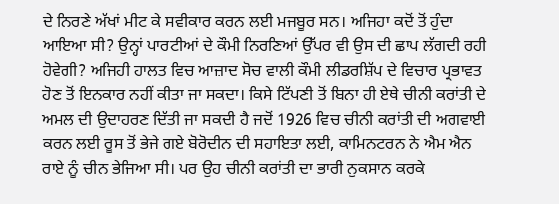ਦੇ ਨਿਰਣੇ ਅੱਖਾਂ ਮੀਟ ਕੇ ਸਵੀਕਾਰ ਕਰਨ ਲਈ ਮਜਬੂਰ ਸਨ। ਅਜਿਹਾ ਕਦੋਂ ਤੋਂ ਹੁੰਦਾ ਆਇਆ ਸੀ? ਉਨ੍ਹਾਂ ਪਾਰਟੀਆਂ ਦੇ ਕੌਮੀ ਨਿਰਣਿਆਂ ਉੱਪਰ ਵੀ ਉਸ ਦੀ ਛਾਪ ਲੱਗਦੀ ਰਹੀ ਹੋਵੇਗੀ? ਅਜਿਹੀ ਹਾਲਤ ਵਿਚ ਆਜ਼ਾਦ ਸੋਚ ਵਾਲੀ ਕੌਮੀ ਲੀਡਰਸ਼ਿੱਪ ਦੇ ਵਿਚਾਰ ਪ੍ਰਭਾਵਤ ਹੋਣ ਤੋਂ ਇਨਕਾਰ ਨਹੀਂ ਕੀਤਾ ਜਾ ਸਕਦਾ। ਕਿਸੇ ਟਿੱਪਣੀ ਤੋਂ ਬਿਨਾ ਹੀ ਏਥੇ ਚੀਨੀ ਕਰਾਂਤੀ ਦੇ ਅਮਲ ਦੀ ਉਦਾਹਰਣ ਦਿੱਤੀ ਜਾ ਸਕਦੀ ਹੈ ਜਦੋਂ 1926 ਵਿਚ ਚੀਨੀ ਕਰਾਂਤੀ ਦੀ ਅਗਵਾਈ ਕਰਨ ਲਈ ਰੂਸ ਤੋਂ ਭੇਜੇ ਗਏ ਬੋਰੋਦੀਨ ਦੀ ਸਹਾਇਤਾ ਲਈ, ਕਾਮਿਨਟਰਨ ਨੇ ਐਮ ਐਨ ਰਾਏ ਨੂੰ ਚੀਨ ਭੇਜਿਆ ਸੀ। ਪਰ ਉਹ ਚੀਨੀ ਕਰਾਂਤੀ ਦਾ ਭਾਰੀ ਨੁਕਸਾਨ ਕਰਕੇ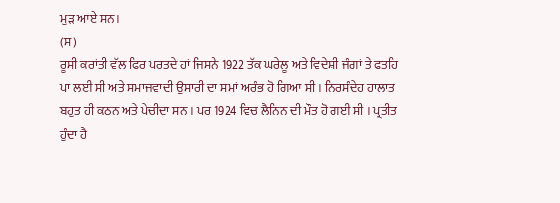ਮੁੜ ਆਏ ਸਨ।
(ਸ)
ਰੂਸੀ ਕਰਾਂਤੀ ਵੱਲ ਫਿਰ ਪਰਤਦੇ ਹਾਂ ਜਿਸਨੇ 1922 ਤੱਕ ਘਰੇਲੂ ਅਤੇ ਵਿਦੇਸ਼ੀ ਜੰਗਾਂ ਤੇ ਫਤਹਿ ਪਾ ਲਈ ਸੀ ਅਤੇ ਸਮਾਜਵਾਦੀ ਉਸਾਰੀ ਦਾ ਸਮਾਂ ਅਰੰਭ ਹੋ ਗਿਆ ਸੀ । ਨਿਰਸੰਦੇਹ ਹਾਲਾਤ ਬਹੁਤ ਹੀ ਕਠਨ ਅਤੇ ਪੇਚੀਦਾ ਸਨ । ਪਰ 1924 ਵਿਚ ਲੈਨਿਨ ਦੀ ਮੌਤ ਹੋ ਗਈ ਸੀ । ਪ੍ਰਤੀਤ ਹੁੰਦਾ ਹੈ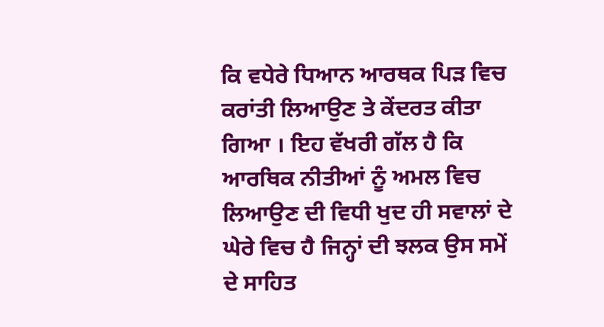ਕਿ ਵਧੇਰੇ ਧਿਆਨ ਆਰਥਕ ਪਿੜ ਵਿਚ ਕਰਾਂਤੀ ਲਿਆਉਣ ਤੇ ਕੇਂਦਰਤ ਕੀਤਾ ਗਿਆ । ਇਹ ਵੱਖਰੀ ਗੱਲ ਹੈ ਕਿ ਆਰਥਿਕ ਨੀਤੀਆਂ ਨੂੰ ਅਮਲ ਵਿਚ ਲਿਆਉਣ ਦੀ ਵਿਧੀ ਖੁਦ ਹੀ ਸਵਾਲਾਂ ਦੇ ਘੇਰੇ ਵਿਚ ਹੈ ਜਿਨ੍ਹਾਂ ਦੀ ਝਲਕ ਉਸ ਸਮੇਂ ਦੇ ਸਾਹਿਤ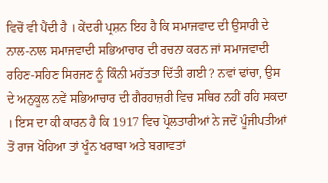ਵਿਚੋਂ ਵੀ ਪੈਂਦੀ ਹੈ । ਕੇਂਦਰੀ ਪ੍ਰਸ਼ਨ ਇਹ ਹੈ ਕਿ ਸਮਾਜਵਾਦ ਦੀ ਉਸਾਰੀ ਦੇ ਨਾਲ-ਨਾਲ ਸਮਾਜਵਾਦੀ ਸਭਿਆਚਾਰ ਦੀ ਰਚਨਾ ਕਰਨ ਜਾਂ ਸਮਾਜਵਾਦੀ ਰਹਿਣ-ਸਹਿਣ ਸਿਰਜਣ ਨੂੰ ਕਿੰਨੀ ਮਹੱਤਤਾ ਦਿੱਤੀ ਗਈ ? ਨਵਾਂ ਢਾਂਚਾ, ਉਸ ਦੇ ਅਨੁਕੂਲ ਨਵੇਂ ਸਭਿਆਚਾਰ ਦੀ ਗੈਰਹਾਜ਼ਰੀ ਵਿਚ ਸਥਿਰ ਨਹੀਂ ਰਹਿ ਸਕਦਾ । ਇਸ ਦਾ ਕੀ ਕਾਰਨ ਹੈ ਕਿ 1917 ਵਿਚ ਪ੍ਰੋਲਤਾਰੀਆਂ ਨੇ ਜਦੋਂ ਪੂੰਜੀਪਤੀਆਂ ਤੋਂ ਰਾਜ ਖੋਹਿਆ ਤਾਂ ਖੂੰਨ ਖਰਾਬਾ ਅਤੇ ਬਗਾਵਤਾਂ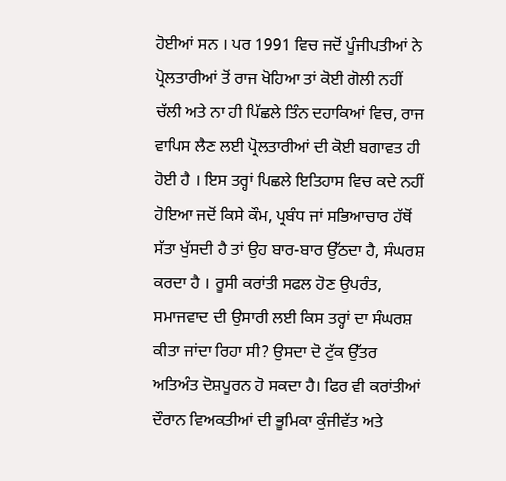ਹੋਈਆਂ ਸਨ । ਪਰ 1991 ਵਿਚ ਜਦੋਂ ਪੂੰਜੀਪਤੀਆਂ ਨੇ ਪ੍ਰੋਲਤਾਰੀਆਂ ਤੋਂ ਰਾਜ ਖੋਹਿਆ ਤਾਂ ਕੋਈ ਗੋਲੀ ਨਹੀਂ ਚੱਲੀ ਅਤੇ ਨਾ ਹੀ ਪਿੱਛਲੇ ਤਿੰਨ ਦਹਾਕਿਆਂ ਵਿਚ, ਰਾਜ ਵਾਪਿਸ ਲੈਣ ਲਈ ਪ੍ਰੋਲਤਾਰੀਆਂ ਦੀ ਕੋਈ ਬਗਾਵਤ ਹੀ ਹੋਈ ਹੈ । ਇਸ ਤਰ੍ਹਾਂ ਪਿਛਲੇ ਇਤਿਹਾਸ ਵਿਚ ਕਦੇ ਨਹੀਂ ਹੋਇਆ ਜਦੋਂ ਕਿਸੇ ਕੌਮ, ਪ੍ਰਬੰਧ ਜਾਂ ਸਭਿਆਚਾਰ ਹੱਥੋਂ ਸੱਤਾ ਖੁੱਸਦੀ ਹੈ ਤਾਂ ਉਹ ਬਾਰ-ਬਾਰ ਉੱਠਦਾ ਹੈ, ਸੰਘਰਸ਼ ਕਰਦਾ ਹੈ । ਰੂਸੀ ਕਰਾਂਤੀ ਸਫਲ ਹੋਣ ਉਪਰੰਤ, ਸਮਾਜਵਾਦ ਦੀ ਉਸਾਰੀ ਲਈ ਕਿਸ ਤਰ੍ਹਾਂ ਦਾ ਸੰਘਰਸ਼ ਕੀਤਾ ਜਾਂਦਾ ਰਿਹਾ ਸੀ? ਉਸਦਾ ਦੋ ਟੁੱਕ ਉੱਤਰ ਅਤਿਅੰਤ ਦੋਸ਼ਪੂਰਨ ਹੋ ਸਕਦਾ ਹੈ। ਫਿਰ ਵੀ ਕਰਾਂਤੀਆਂ ਦੌਰਾਨ ਵਿਅਕਤੀਆਂ ਦੀ ਭੂਮਿਕਾ ਕੁੰਜੀਵੱਤ ਅਤੇ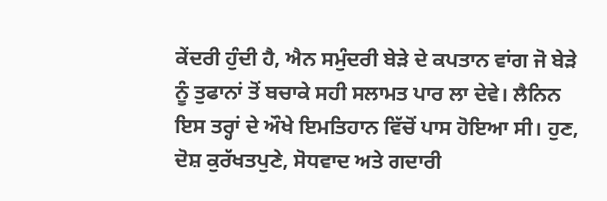ਕੇਂਦਰੀ ਹੁੰਦੀ ਹੈ, ਐਨ ਸਮੁੰਦਰੀ ਬੇੜੇ ਦੇ ਕਪਤਾਨ ਵਾਂਗ ਜੋ ਬੇੜੇ ਨੂੰ ਤੁਫਾਨਾਂ ਤੋਂ ਬਚਾਕੇ ਸਹੀ ਸਲਾਮਤ ਪਾਰ ਲਾ ਦੇਵੇ। ਲੈਨਿਨ ਇਸ ਤਰ੍ਹਾਂ ਦੇ ਔਖੇ ਇਮਤਿਹਾਨ ਵਿੱਚੋਂ ਪਾਸ ਹੋਇਆ ਸੀ। ਹੁਣ, ਦੋਸ਼ ਕੁਰੱਖਤਪੁਣੇ, ਸੋਧਵਾਦ ਅਤੇ ਗਦਾਰੀ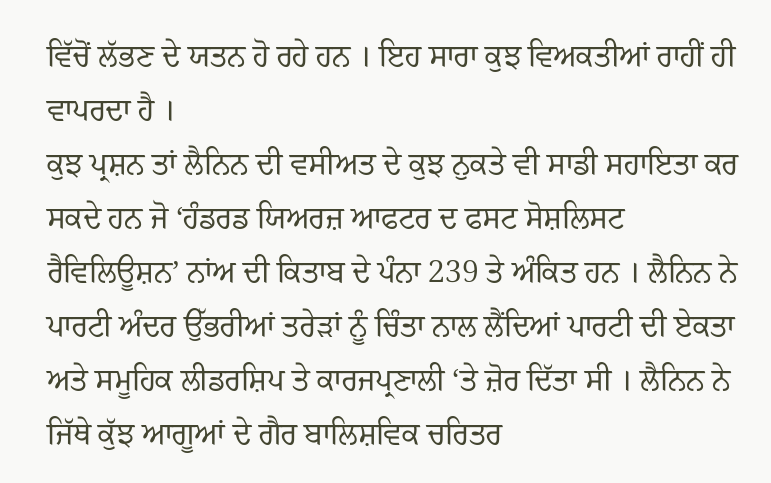ਵਿੱਚੋਂ ਲੱਭਣ ਦੇ ਯਤਨ ਹੋ ਰਹੇ ਹਨ । ਇਹ ਸਾਰਾ ਕੁਝ ਵਿਅਕਤੀਆਂ ਰਾਹੀਂ ਹੀ ਵਾਪਰਦਾ ਹੈ ।
ਕੁਝ ਪ੍ਰਸ਼ਨ ਤਾਂ ਲੈਨਿਨ ਦੀ ਵਸੀਅਤ ਦੇ ਕੁਝ ਨੁਕਤੇ ਵੀ ਸਾਡੀ ਸਹਾਇਤਾ ਕਰ ਸਕਦੇ ਹਨ ਜੋ ‘ਹੰਡਰਡ ਯਿਅਰਜ਼ ਆਫਟਰ ਦ ਫਸਟ ਸੋਸ਼ਲਿਸਟ ਰੈਵਿਲਿਊਸ਼ਨ’ ਨਾਂਅ ਦੀ ਕਿਤਾਬ ਦੇ ਪੰਨਾ 239 ਤੇ ਅੰਕਿਤ ਹਨ । ਲੈਨਿਨ ਨੇ ਪਾਰਟੀ ਅੰਦਰ ਉੱਭਰੀਆਂ ਤਰੇੜਾਂ ਨੂੰ ਚਿੰਤਾ ਨਾਲ ਲੈਂਦਿਆਂ ਪਾਰਟੀ ਦੀ ਏਕਤਾ ਅਤੇ ਸਮੂਹਿਕ ਲੀਡਰਸ਼ਿਪ ਤੇ ਕਾਰਜਪ੍ਰਣਾਲੀ ‘ਤੇ ਜ਼ੋਰ ਦਿੱਤਾ ਸੀ । ਲੈਨਿਨ ਨੇ ਜਿੱਥੇ ਕੁੱਝ ਆਗੂਆਂ ਦੇ ਗੈਰ ਬਾਲਿਸ਼ਵਿਕ ਚਰਿਤਰ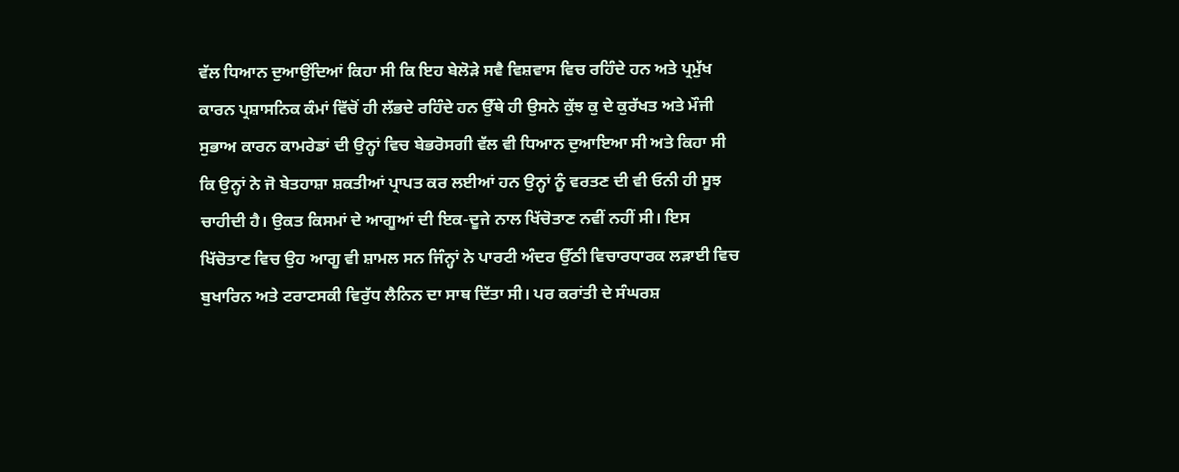ਵੱਲ ਧਿਆਨ ਦੁਆਉਂਦਿਆਂ ਕਿਹਾ ਸੀ ਕਿ ਇਹ ਬੇਲੋੜੇ ਸਵੈ ਵਿਸ਼ਵਾਸ ਵਿਚ ਰਹਿੰਦੇ ਹਨ ਅਤੇ ਪ੍ਰਮੁੱਖ ਕਾਰਨ ਪ੍ਰਸ਼ਾਸਨਿਕ ਕੰਮਾਂ ਵਿੱਚੋਂ ਹੀ ਲੱਭਦੇ ਰਹਿੰਦੇ ਹਨ ਉੱਥੇ ਹੀ ਉਸਨੇ ਕੁੱਝ ਕੁ ਦੇ ਕੁਰੱਖਤ ਅਤੇ ਮੌਜੀ ਸੁਭਾਅ ਕਾਰਨ ਕਾਮਰੇਡਾਂ ਦੀ ਉਨ੍ਹਾਂ ਵਿਚ ਬੇਭਰੋਸਗੀ ਵੱਲ ਵੀ ਧਿਆਨ ਦੁਆਇਆ ਸੀ ਅਤੇ ਕਿਹਾ ਸੀ ਕਿ ਉਨ੍ਹਾਂ ਨੇ ਜੋ ਬੇਤਹਾਸ਼ਾ ਸ਼ਕਤੀਆਂ ਪ੍ਰਾਪਤ ਕਰ ਲਈਆਂ ਹਨ ਉਨ੍ਹਾਂ ਨੂੰ ਵਰਤਣ ਦੀ ਵੀ ਓਨੀ ਹੀ ਸੂਝ ਚਾਹੀਦੀ ਹੈ। ਉਕਤ ਕਿਸਮਾਂ ਦੇ ਆਗੂਆਂ ਦੀ ਇਕ-ਦੂਜੇ ਨਾਲ ਖਿੱਚੋਤਾਣ ਨਵੀਂ ਨਹੀਂ ਸੀ। ਇਸ ਖਿੱਚੋਤਾਣ ਵਿਚ ਉਹ ਆਗੂ ਵੀ ਸ਼ਾਮਲ ਸਨ ਜਿੰਨ੍ਹਾਂ ਨੇ ਪਾਰਟੀ ਅੰਦਰ ਉੱਠੀ ਵਿਚਾਰਧਾਰਕ ਲੜਾਈ ਵਿਚ ਬੁਖਾਰਿਨ ਅਤੇ ਟਰਾਟਸਕੀ ਵਿਰੁੱਧ ਲੈਨਿਨ ਦਾ ਸਾਥ ਦਿੱਤਾ ਸੀ। ਪਰ ਕਰਾਂਤੀ ਦੇ ਸੰਘਰਸ਼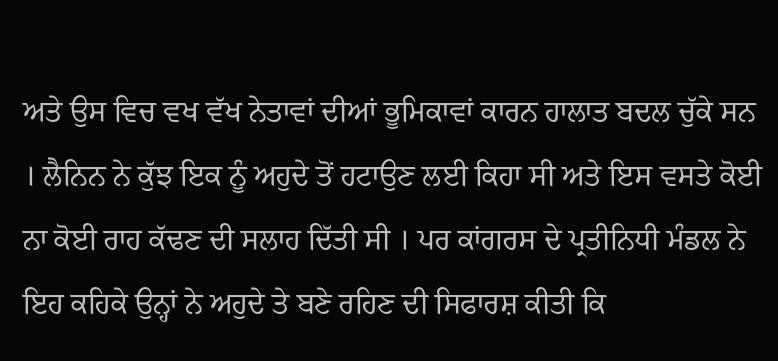ਅਤੇ ਉਸ ਵਿਚ ਵਖ ਵੱਖ ਨੇਤਾਵਾਂ ਦੀਆਂ ਭੂਮਿਕਾਵਾਂ ਕਾਰਨ ਹਾਲਾਤ ਬਦਲ ਚੁੱਕੇ ਸਨ । ਲੈਨਿਨ ਨੇ ਕੁੱਝ ਇਕ ਨੂੰ ਅਹੁਦੇ ਤੋਂ ਹਟਾਉਣ ਲਈ ਕਿਹਾ ਸੀ ਅਤੇ ਇਸ ਵਸਤੇ ਕੋਈ ਨਾ ਕੋਈ ਰਾਹ ਕੱਢਣ ਦੀ ਸਲਾਹ ਦਿੱਤੀ ਸੀ । ਪਰ ਕਾਂਗਰਸ ਦੇ ਪ੍ਰਤੀਨਿਧੀ ਮੰਡਲ ਨੇ ਇਹ ਕਹਿਕੇ ਉਨ੍ਹਾਂ ਨੇ ਅਹੁਦੇ ਤੇ ਬਣੇ ਰਹਿਣ ਦੀ ਸਿਫਾਰਸ਼ ਕੀਤੀ ਕਿ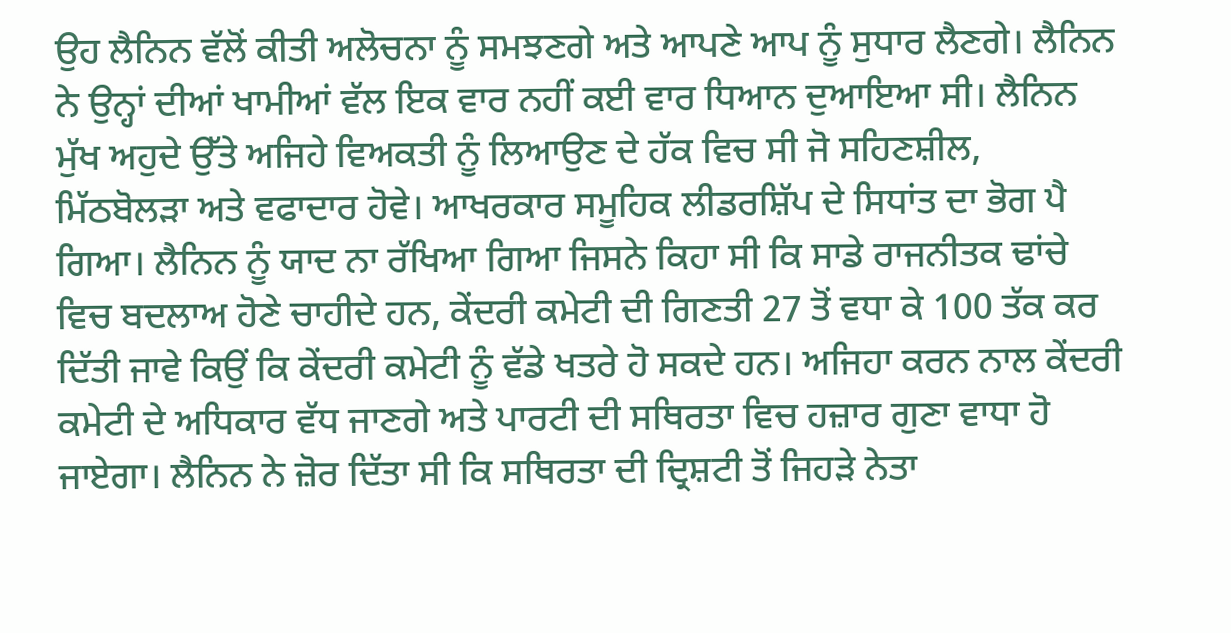ਉਹ ਲੈਨਿਨ ਵੱਲੋਂ ਕੀਤੀ ਅਲੋਚਨਾ ਨੂੰ ਸਮਝਣਗੇ ਅਤੇ ਆਪਣੇ ਆਪ ਨੂੰ ਸੁਧਾਰ ਲੈਣਗੇ। ਲੈਨਿਨ ਨੇ ਉਨ੍ਹਾਂ ਦੀਆਂ ਖਾਮੀਆਂ ਵੱਲ ਇਕ ਵਾਰ ਨਹੀਂ ਕਈ ਵਾਰ ਧਿਆਨ ਦੁਆਇਆ ਸੀ। ਲੈਨਿਨ ਮੁੱਖ ਅਹੁਦੇ ਉੱਤੇ ਅਜਿਹੇ ਵਿਅਕਤੀ ਨੂੰ ਲਿਆਉਣ ਦੇ ਹੱਕ ਵਿਚ ਸੀ ਜੋ ਸਹਿਣਸ਼ੀਲ, ਮਿੱਠਬੋਲੜਾ ਅਤੇ ਵਫਾਦਾਰ ਹੋਵੇ। ਆਖਰਕਾਰ ਸਮੂਹਿਕ ਲੀਡਰਸ਼ਿੱਪ ਦੇ ਸਿਧਾਂਤ ਦਾ ਭੋਗ ਪੈ ਗਿਆ। ਲੈਨਿਨ ਨੂੰ ਯਾਦ ਨਾ ਰੱਖਿਆ ਗਿਆ ਜਿਸਨੇ ਕਿਹਾ ਸੀ ਕਿ ਸਾਡੇ ਰਾਜਨੀਤਕ ਢਾਂਚੇ ਵਿਚ ਬਦਲਾਅ ਹੋਣੇ ਚਾਹੀਦੇ ਹਨ, ਕੇਂਦਰੀ ਕਮੇਟੀ ਦੀ ਗਿਣਤੀ 27 ਤੋਂ ਵਧਾ ਕੇ 100 ਤੱਕ ਕਰ ਦਿੱਤੀ ਜਾਵੇ ਕਿਉਂ ਕਿ ਕੇਂਦਰੀ ਕਮੇਟੀ ਨੂੰ ਵੱਡੇ ਖਤਰੇ ਹੋ ਸਕਦੇ ਹਨ। ਅਜਿਹਾ ਕਰਨ ਨਾਲ ਕੇਂਦਰੀ ਕਮੇਟੀ ਦੇ ਅਧਿਕਾਰ ਵੱਧ ਜਾਣਗੇ ਅਤੇ ਪਾਰਟੀ ਦੀ ਸਥਿਰਤਾ ਵਿਚ ਹਜ਼ਾਰ ਗੁਣਾ ਵਾਧਾ ਹੋ ਜਾਏਗਾ। ਲੈਨਿਨ ਨੇ ਜ਼ੋਰ ਦਿੱਤਾ ਸੀ ਕਿ ਸਥਿਰਤਾ ਦੀ ਦ੍ਰਿਸ਼ਟੀ ਤੋਂ ਜਿਹੜੇ ਨੇਤਾ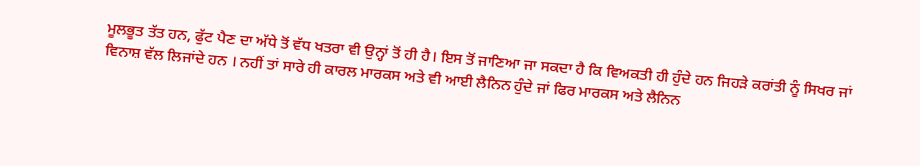ਮੂਲਭੂਤ ਤੱਤ ਹਨ, ਫੁੱਟ ਪੈਣ ਦਾ ਅੱਧੇ ਤੋਂ ਵੱਧ ਖਤਰਾ ਵੀ ਉਨ੍ਹਾਂ ਤੋਂ ਹੀ ਹੈ। ਇਸ ਤੋਂ ਜਾਣਿਆ ਜਾ ਸਕਦਾ ਹੈ ਕਿ ਵਿਅਕਤੀ ਹੀ ਹੁੰਦੇ ਹਨ ਜਿਹੜੇ ਕਰਾਂਤੀ ਨੂੰ ਸਿਖਰ ਜਾਂ ਵਿਨਾਸ਼ ਵੱਲ ਲਿਜਾਂਦੇ ਹਨ । ਨਹੀਂ ਤਾਂ ਸਾਰੇ ਹੀ ਕਾਰਲ ਮਾਰਕਸ ਅਤੇ ਵੀ ਆਈ ਲੈਨਿਨ ਹੁੰਦੇ ਜਾਂ ਫਿਰ ਮਾਰਕਸ ਅਤੇ ਲੈਨਿਨ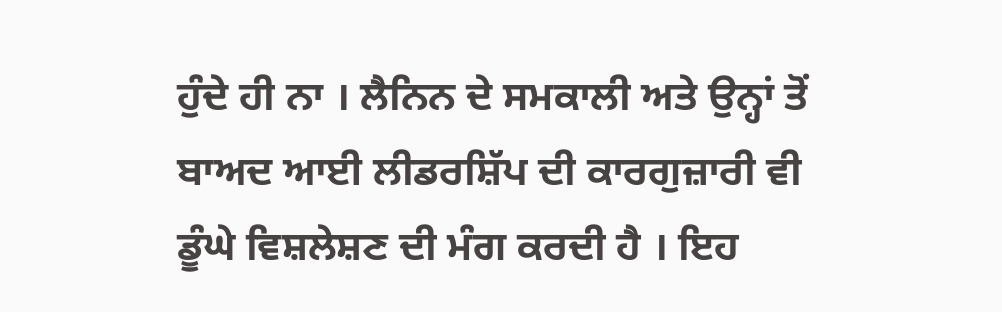ਹੁੰਦੇ ਹੀ ਨਾ । ਲੈਨਿਨ ਦੇ ਸਮਕਾਲੀ ਅਤੇ ਉਨ੍ਹਾਂ ਤੋਂ ਬਾਅਦ ਆਈ ਲੀਡਰਸ਼ਿੱਪ ਦੀ ਕਾਰਗੁਜ਼ਾਰੀ ਵੀ ਡੂੰਘੇ ਵਿਸ਼ਲੇਸ਼ਣ ਦੀ ਮੰਗ ਕਰਦੀ ਹੈ । ਇਹ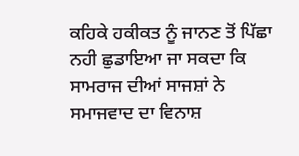ਕਹਿਕੇ ਹਕੀਕਤ ਨੂੰ ਜਾਨਣ ਤੋਂ ਪਿੱਛਾ ਨਹੀ ਛੁਡਾਇਆ ਜਾ ਸਕਦਾ ਕਿ ਸਾਮਰਾਜ ਦੀਆਂ ਸਾਜਸ਼ਾਂ ਨੇ ਸਮਾਜਵਾਦ ਦਾ ਵਿਨਾਸ਼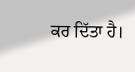ਕਰ ਦਿੱਤਾ ਹੈ।